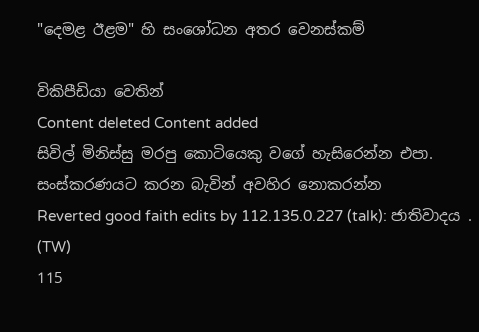"දෙමළ ඊළම" හි සංශෝධන අතර වෙනස්කම්

විකිපීඩියා වෙතින්
Content deleted Content added
සිවිල් මිනිස්සු මරපු කොටියෙකු වගේ හැසිරෙන්න එපා. සංස්කරණයට කරන බැවින් අවහිර නොකරන්න
Reverted good faith edits by 112.135.0.227 (talk): ජාතිවාදය . (TW)
115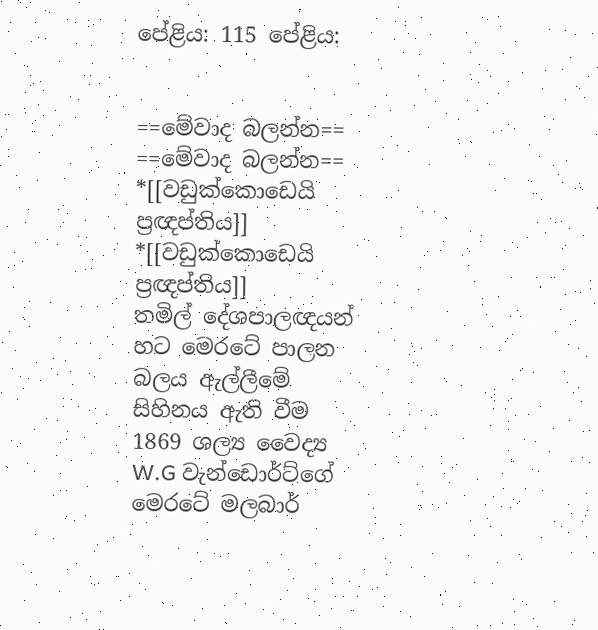පේළිය: 115 පේළිය:


==මේවාද බලන්න==
==මේවාද බලන්න==
*[[වඩුක්කොඩෙයි ප්‍රඥප්තිය]]
*[[වඩුක්කොඩෙයි ප්‍රඥප්තිය]]
තමිල් දේශපාලඥයන් හට මෙරටේ පාලන බලය ඇල්ලීමේ සිහිනය ඇති වීම
1869 ශල්‍ය වෛද්‍ය W.G වැන්ඩොර්ට්ගේ මෙරටේ මලබාර්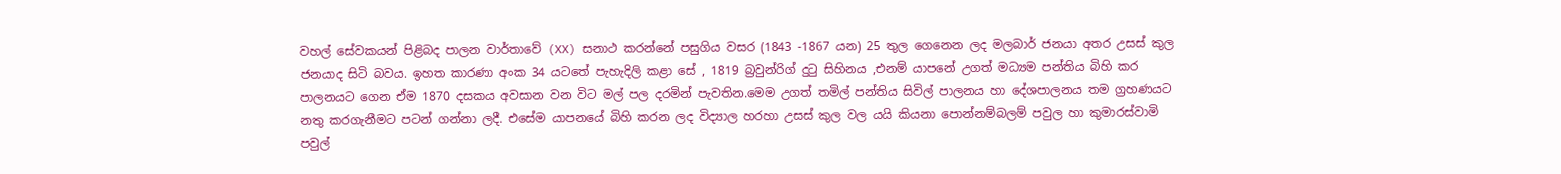වහල් සේවකයන් පිළිබද පාලන වාර්තාවේ (XX) සනාථ කරන්නේ පසුගිය වසර (1843 -1867 යන) 25 තුල ගෙනෙන ලද මලබාර් ජනයා අතර උසස් කුල ජනයාද සිටි බවය. ඉහත කාරණා අංක 34 යටතේ පැහැදිලි කළා සේ , 1819 බ්‍රවුන්රිග් දුටු සිහිනය ,එනම් යාපනේ උගත් මධ්‍යම පන්තිය බිහි කර පාලනයට ගෙන ඒම 1870 දසකය අවසාන වන විට මල් පල දරමින් පැවතින.මෙම උගත් තමිල් පන්තිය සිවිල් පාලනය හා දේශපාලනය තම ග්‍රහණයට නතු කරගැනීමට පටන් ගන්නා ලදී. එසේම යාපනයේ බිහි කරන ලද විද්‍යාල හරහා උසස් කුල වල යයි කියනා පොන්නම්බලම් පවුල හා කුමාරස්වාමි පවුල්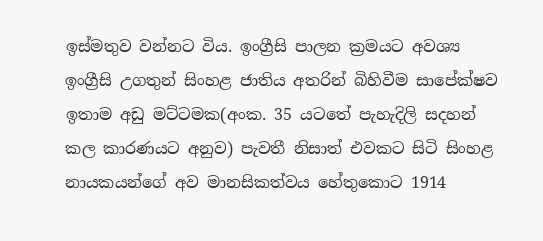ඉස්මතුව වන්නට විය. ඉංග්‍රීසි පාලන ක්‍රමයට අවශ්‍ය ඉංග්‍රීසි උගතුන් සිංහළ ජාතිය අතරින් බිහිවීම සාපේක්ෂව ඉතාම අඩු මට්ටමක(අංක. 35 යටතේ පැහැදිලි සදහන් කල කාරණයට අනුව) පැවතී නිසාත් එවකට සිටි සිංහළ නායකයන්ගේ අව මානසිකත්වය හේතුකොට 1914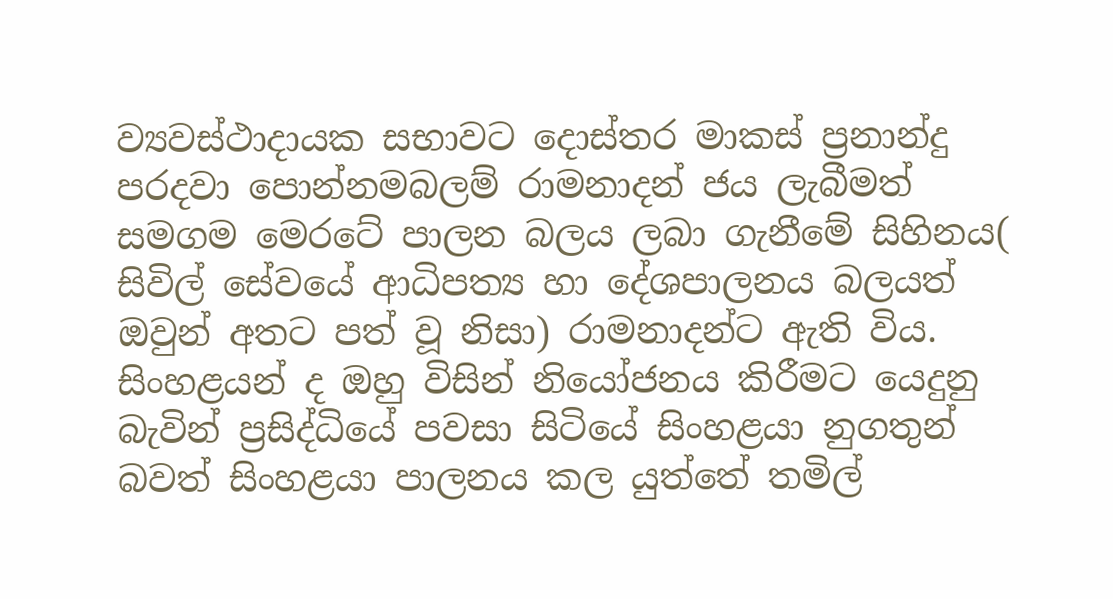ව්‍යවස්ථාදායක සභාවට දොස්තර මාකස් ප්‍රනාන්දු පරදවා පොන්නමබලම් රාමනාදන් ජය ලැබීමත් සමගම මෙරටේ පාලන බලය ලබා ගැනීමේ සිහිනය( සිවිල් සේවයේ ආධිපත්‍ය හා දේශපාලනය බලයත් ඔවුන් අතට පත් වූ නිසා) රාමනාදන්ට ඇති විය. සිංහළයන් ද ඔහු විසින් නියෝජනය කිරීමට යෙදුනු බැවින් ප්‍රසිද්ධියේ පවසා සිටියේ සිංහළයා නුගතුන් බවත් සිංහළයා පාලනය කල යුත්තේ තමිල්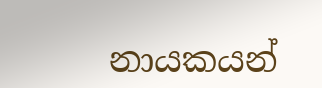නායකයන්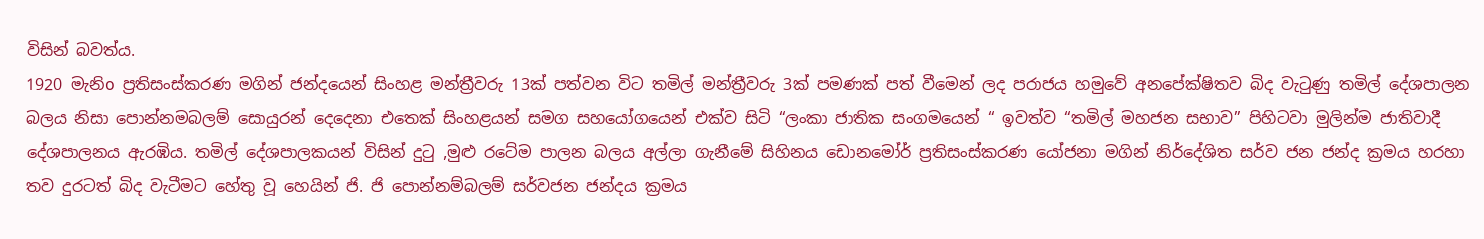විසින් බවත්ය.
1920 මැනිo ප්‍රතිසංස්කරණ මගින් ජන්දයෙන් සිංහළ මන්ත්‍රීවරු 13ක් පත්වන විට තමිල් මන්ත්‍රීවරු 3ක් පමණක් පත් වීමෙන් ලද පරාජය හමුවේ අනපේක්ෂිතව බිද වැටුණු තමිල් දේශපාලන බලය නිසා පොන්නමබලම් සොයුරන් දෙදෙනා එතෙක් සිංහළයන් සමග සහයෝගයෙන් එක්ව සිටි “ලංකා ජාතික සංගමයෙන් “ ඉවත්ව “තමිල් මහජන සභාව” පිහිටවා මුලින්ම ජාතිවාදී දේශපාලනය ඇරඹිය. තමිල් දේශපාලකයන් විසින් දුටු ,මුළු රටේම පාලන බලය අල්ලා ගැනීමේ සිහිනය ඩොනමෝර් ප්‍රතිසංස්කරණ යෝජනා මගින් නිර්දේශිත සර්ව ජන ජන්ද ක්‍රමය හරහා තව දුරටත් බිද වැටීමට හේතු වූ හෙයින් ජි. ජි පොන්නම්බලම් සර්වජන ජන්දය ක්‍රමය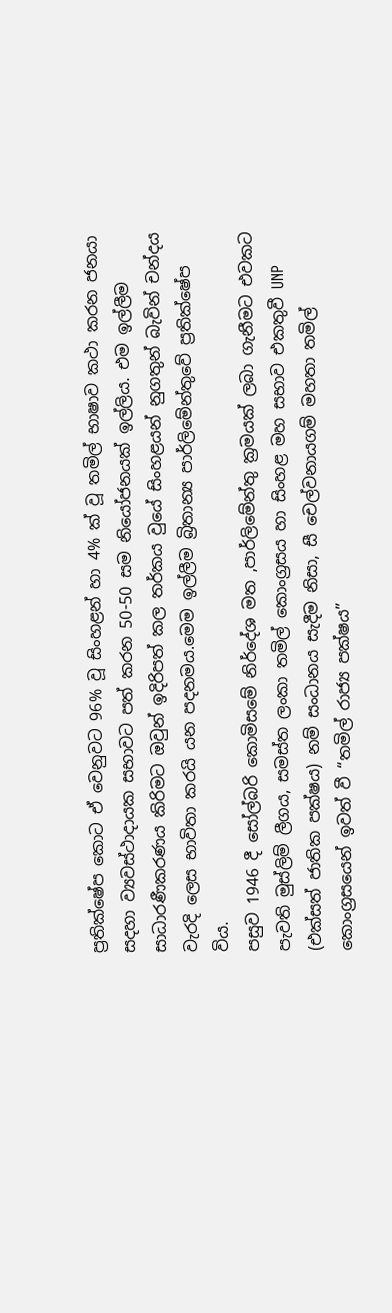ප්‍රතික්ෂේප කොට ඒ වෙනුවට 96% වූ සිංහළන් හා 4% ක් වූ තමිල් භාෂාව කථා කරන ජනයා සදහා ව්‍යවස්ථාදායක සභාවට පත් කරන 50-50 සම නියෝජනයක් ඉල්ලිය. එම ඉල්ලීම සාධාරණීකරණය කිරිමට ඔවුන් ඉදිරිපත් කල තර්කය වුයේ සිංහළයන් නුගතුන් බැවින් චන්දය වැරදි ලෙස භාවිතා කරයි යන පදනමය.මෙම ඉල්ලීම බ්‍රිතාන්‍ය පාර්ලිමේන්තුවේ ප්‍රතික්ෂේප විය.
පසුව 1946 දී සෝල්බරි කොමිසමේ නිර්දේශ මත ,පාර්ලිමේන්තු ක්‍රමයක් ලබා ගැනීමට එවකට පැවති මුස්ලිම් ලීගය, සමස්ත ලංකා තමිල් කොංග්‍රසය හා සිංහළ මහ සභාව එකතුවී UNP (එක්සත් ජාතික පක්ෂය) නම් සංධානය සැදීම නිසා, සී චෙල්වනායගම් මහතා තමිල් කොංග්‍රසයෙන් ඉවත් වී “තමිල් රාජ්‍ය පක්ෂය”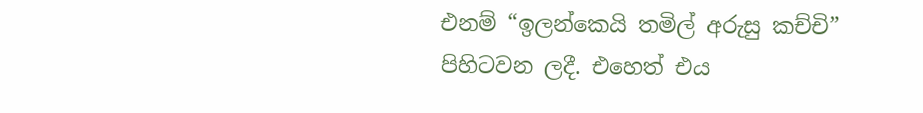එනම් “ඉලන්කෙයි තමිල් අරුසු කච්චි” පිහිටවන ලදී. එහෙත් එය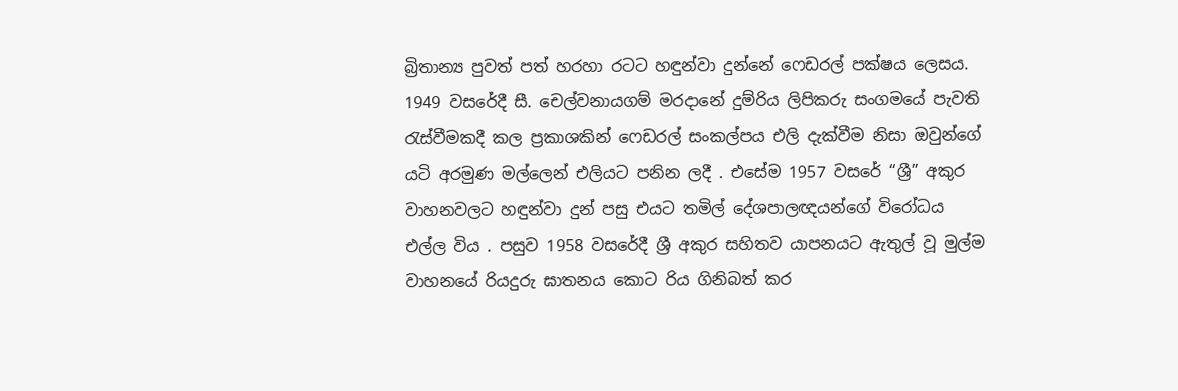බ්‍රිතාන්‍ය පුවත් පත් හරහා රටට හඳුන්වා දුන්නේ ෆෙඩරල් පක්ෂය ලෙසය. 1949 වසරේදී සී. චෙල්වනායගම් මරදානේ දුම්රිය ලිපිකරු සංගමයේ පැවති රැස්වීමකදී කල ප්‍රකාශකින් ෆෙඩරල් සංකල්පය එලි දැක්වීම නිසා ඔවුන්ගේ යටි අරමුණ මල්ලෙන් එලියට පනින ලදී . එසේම 1957 වසරේ “ශ්‍රී” අකුර වාහනවලට හඳුන්වා දුන් පසු එයට තමිල් දේශපාලඥයන්ගේ විරෝධය එල්ල විය . පසුව 1958 වසරේදී ශ්‍රී අකුර සහිතව යාපනයට ඇතුල් වූ මුල්ම වාහනයේ රියදුරු ඝාතනය කොට රිය ගිනිබත් කර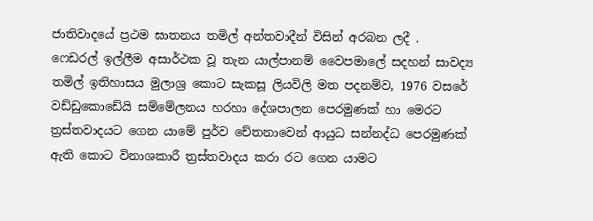ජාතිවාදයේ ප්‍රථම ඝාතනය තමිල් අන්තවාදීන් විසින් අරබන ලදී .
ෆෙඩරල් ඉල්ලීම අසාර්ථක වූ තැන යාල්පානම් වෛපමාලේ සදහන් සාවද්‍ය තමිල් ඉතිහාසය මුලාශ්‍ර කොට සැකසූ ලියවිලි මත පදනම්ව, 1976 වසරේ වඩ්ඩුකොඩේයි සම්මේලනය හරහා දේශපාලන පෙරමුණක් හා මෙරට ත්‍රස්තවාදයට ගෙන යාමේ පුර්ව චේතනාවෙන් ආයුධ සන්නද්ධ පෙරමුණක් ඇති කොට විනාශකාරී ත්‍රස්‌තවාදය කරා රට ගෙන යාමට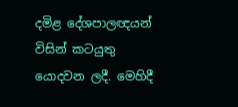දමිළ දේශපාලඥයන් විසින් කටයුතු යොදවන ලදී. මෙහිදී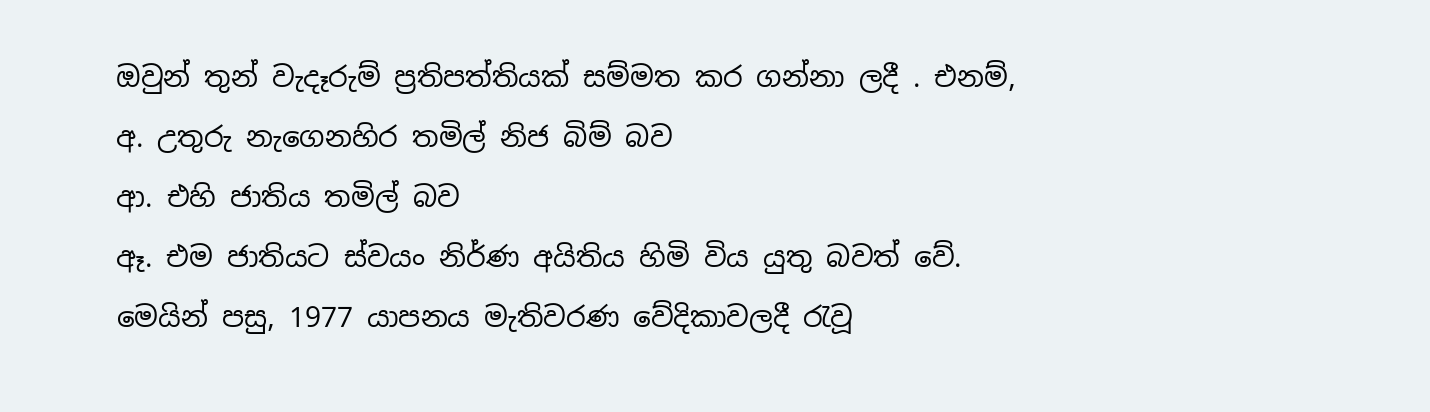ඔවුන් තුන් වැදෑරුම් ප්‍රතිපත්තියක් සම්මත කර ගන්නා ලදී . එනම්,
අ. උතුරු නැගෙනහිර තමිල් නිජ බිම් බව
ආ. එහි ජාතිය තමිල් බව
ඈ. එම ජාතියට ස්වයං නිර්ණ අයිතිය හිමි විය යුතු බවත් වේ.
මෙයින් පසු, 1977 යාපනය මැතිවරණ වේදිකාවලදී රැවූ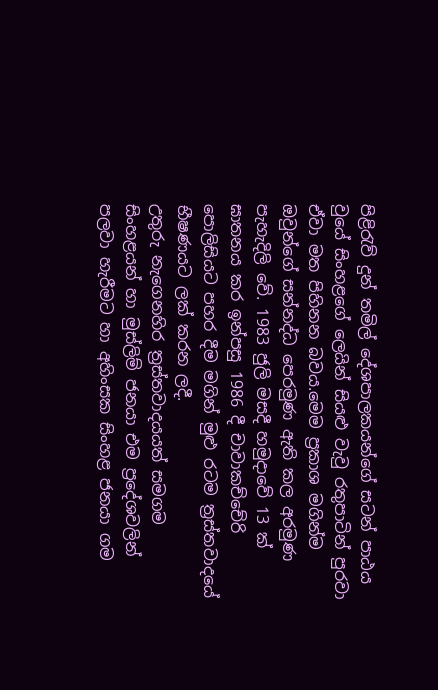පිළිරැව් දුන් තමිල් දේශපාලකයන්ගේ සටන් පාඨය වුයේ සිංහළගේ ලෙයින් සියළු වැවු රතුපාටින් පුරවා ඒවා මත පිහිනන බවය.මෙම ප්‍රකාශ මගින්ම ඔවුන්ගේ සන්නද්ධ පෙරමුණ ඇති කල අරමුණ පැහැදිලි වේ. 1983 ජුලි මසදී හමුදාවේ 13 ක් ඝාතනය කර ඉන්පසු 1986 දී චාවාකච්චේරි පොලිසියට පහර දීම මගින් මුළු රටම ත්‍රස්තවාදයේ භීෂණයට ලක් කරන ලදී.
උතුරු නැගෙනහිර ත්‍රස්තවාදයයත් සමගම සිංහළයන් හා මුස්ලිම් ජනයා එම ප්‍රදේශවලින් පලවා හැරීමට හා අහිංසක සිංහළ ජනයා ගම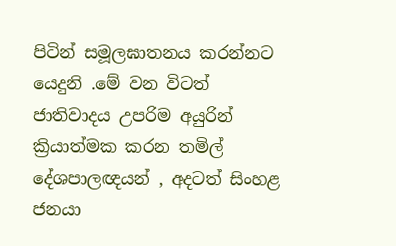පිටින් සමූලඝාතනය කරන්නට යෙදුනි .මේ වන විටත් ජාතිවාදය උපරිම අයුරින් ක්‍රියාත්මක කරන තමිල් දේශපාලඥයන් , අදටත් සිංහළ ජනයා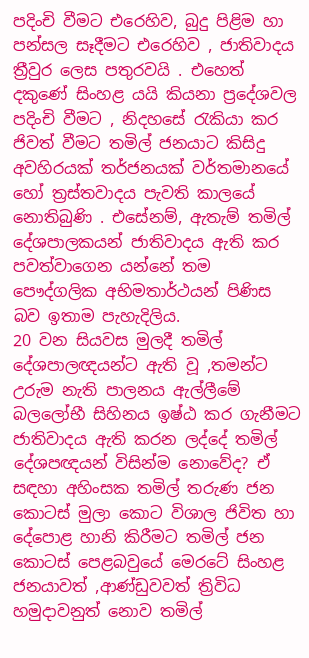පදිංචි වීමට එරෙහිව, බුදු පිළිම හා පන්සල සෑදීමට එරෙහිව , ජාතිවාදය ත්‍රීවුර ලෙස පතුරවයි . එහෙත් දකුණේ සිංහළ යයි කියනා ප්‍රදේශවල පදිංචි වීමට , නිදහසේ රැකියා කර ජිවත් වීමට තමිල් ජනයාට කිසිදු අවහිරයක් තර්ජනයක් වර්තමානයේ හෝ ත්‍රස්‌තවාදය පැවති කාලයේ නොතිබුණි . එසේනම්, ඇතැම් තමිල් දේශපාලකයන් ජාතිවාදය ඇති කර පවත්වාගෙන යන්නේ තම පෞද්ගලික අභිමතාර්ථයන් පිණිස බව ඉතාම පැහැදිලිය.
20 වන සියවස මුලදී තමිල් දේශපාලඥයන්ට ඇති වූ ,තමන්ට උරුම නැති පාලනය ඇල්ලීමේ බලලෝභී සිහිනය ඉෂ්ඨ කර ගැනීමට ජාතිවාදය ඇති කරන ලද්දේ තමිල් දේශපඥයන් විසින්ම නොවේද? ඒ සඳහා අහිංසක තමිල් තරුණ ජන කොටස් මුලා කොට විශාල ජිවිත හා දේපොළ හානි කිරීමට තමිල් ජන කොටස් පෙළබවුයේ මෙරටේ සිංහළ ජනයාවත් ,ආණ්ඩුවවත් ත්‍රිවිධ හමුදාවනුත් නොව තමිල්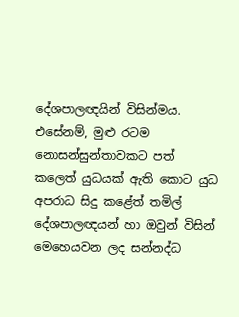දේශපාලඥයින් විසින්මය. එසේනම්, මුළු රටම නොසන්සුන්තාවකට පත් කලෙත් යුධයක් ඇති කොට යුධ අපරාධ සිදු කළේත් තමිල් දේශපාලඥයන් හා ඔවුන් විසින් මෙහෙයවන ලද සන්නද්ධ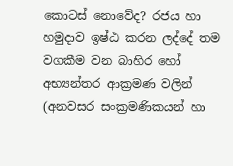කොටස් නොවේද? රජය හා හමුදාව ඉෂ්ඨ කරන ලද්දේ තම වගකීම වන බාහිර හෝ අභ්‍යන්තර ආක්‍රමණ වලින් (අනවසර සංක්‍රමණිකයන් හා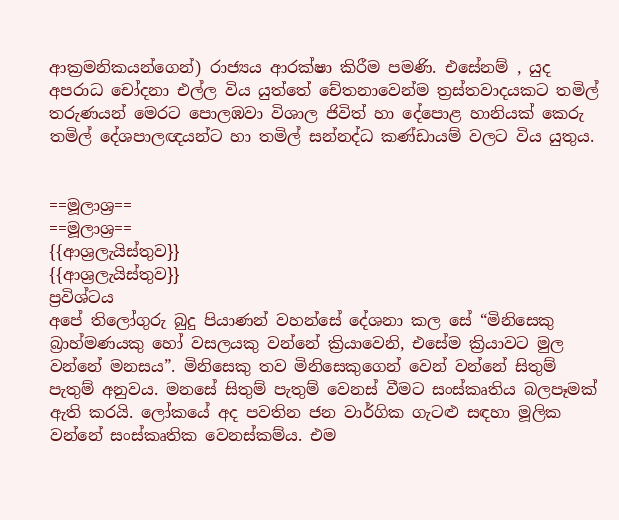ආක්‍රමනිකයන්ගෙන්) රාජ්‍යය ආරක්ෂා කිරීම පමණි. එසේනම් , යුද අපරාධ චෝදනා එල්ල විය යුත්තේ චේතනාවෙන්ම ත්‍රස්තවාදයකට තමිල් තරුණයන් මෙරට පොලඹවා විශාල ජිවිත් හා දේපොළ හානියක් කෙරු තමිල් දේශපාලඥයන්ට හා තමිල් සන්නද්ධ කණ්ඩායම් වලට විය යුතුය.


==මූලාශ්‍ර==
==මූලාශ්‍ර==
{{ආශ්‍රලැයිස්තුව}}
{{ආශ්‍රලැයිස්තුව}}
ප්‍රවිශ්ටය
අපේ තිලෝගුරු බුදු පියාණන් වහන්සේ දේශනා කල සේ “මිනිසෙකු බ්‍රාහ්මණයකු හෝ වසලයකු වන්නේ ක්‍රියාවෙනි, එසේම ක්‍රියාවට මුල වන්නේ මනසය”. මිනිසෙකු තව මිනිසෙකුගෙන් වෙන් වන්නේ සිතුම් පැතුම් අනුවය. මනසේ සිතුම් පැතුම් වෙනස් වීමට සංස්කෘතිය බලපෑමක් ඇති කරයි. ලෝකයේ අද පවතින ජන වාර්ගික ගැටළු සඳහා මූලික වන්නේ සංස්කෘතික වෙනස්කම්ය. එම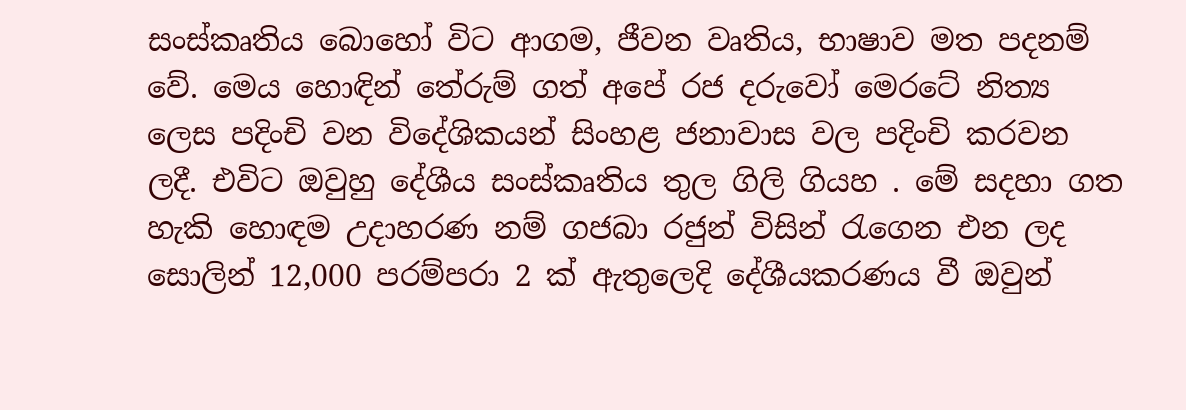සංස්කෘතිය බොහෝ විට ආගම, ජීවන වෘතිය, භාෂාව මත පදනම් වේ. මෙය හොඳින් තේරුම් ගත් අපේ රජ දරුවෝ මෙරටේ නිත්‍ය ලෙස පදිංචි වන විදේශිකයන් සිංහළ ජනාවාස වල පදිංචි කරවන ලදී. එවිට ඔවුහු දේශීය සංස්කෘතිය තුල ගිලි ගියහ . මේ සදහා ගත හැකි හොඳම උදාහරණ නම් ගජබා රජුන් විසින් රැගෙන එන ලද සොලින් 12,000 පරම්පරා 2 ක් ඇතුලෙදි දේශීයකරණය වී ඔවුන්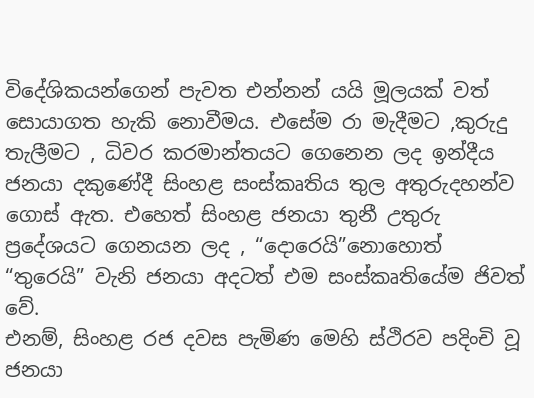විදේශිකයන්ගෙන් පැවත එන්නන් යයි මූලයක් වත් සොයාගත හැකි නොවීමය. එසේම රා මැදීමට ,කුරුදු තැලීමට , ධිවර කරමාන්තයට ගෙනෙන ලද ඉන්දීය ජනයා දකුණේදී සිංහළ සංස්කෘතිය තුල අතුරුදහන්ව ගොස් ඇත. එහෙත් සිංහළ ජනයා තුනී උතුරු ප්‍රදේශයට ගෙනයන ලද , “දොරෙයි”නොහොත් “තුරෙයි” වැනි ජනයා අදටත් එම සංස්කෘතියේම ජිවත් වේ.
එනම්, සිංහළ රජ දවස පැමිණ මෙහි ස්ථිරව පදිංචි වූ ජනයා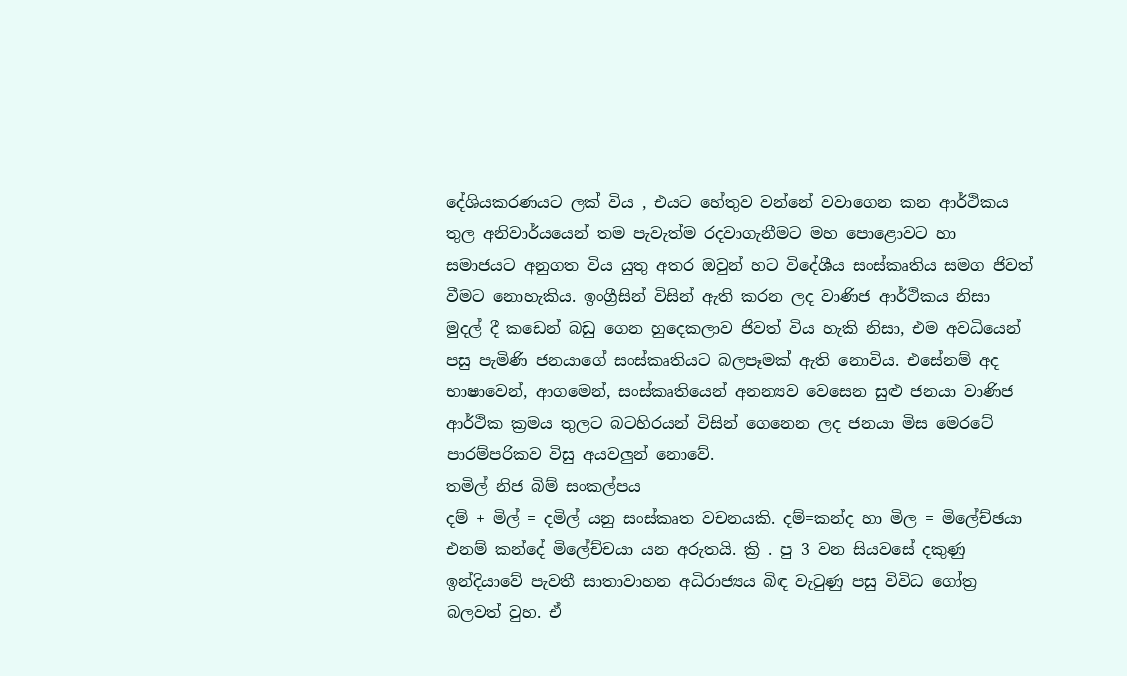දේශියකරණයට ලක් විය , එයට හේතුව වන්නේ වවාගෙන කන ආර්ථිකය තුල අනිවාර්යයෙන් තම පැවැත්ම රදවාගැනීමට මහ පොළොවට හා සමාජයට අනුගත විය යුතු අතර ඔවුන් හට විදේශීය සංස්කෘතිය සමග ජිවත් වීමට නොහැකිය. ඉංග්‍රීසින් විසින් ඇති කරන ලද වාණිජ ආර්ථිකය නිසා මුදල් දී කඩෙන් බඩු ගෙන හුදෙකලාව ජිවත් විය හැකි නිසා, එම අවධියෙන් පසු පැමිණි ජනයාගේ සංස්කෘතියට බලපෑමක් ඇති නොවිය. එසේනම් අද භාෂාවෙන්, ආගමෙන්, සංස්කෘතියෙන් අනන්‍යව වෙසෙන සුළු ජනයා වාණිජ ආර්ථික ක්‍රමය තුලට බටහිරයන් විසින් ගෙනෙන ලද ජනයා මිස මෙරටේ පාරම්පරිකව විසු අයවලුන් නොවේ.
තමිල් නිජ බිම් සංකල්පය
දම් + මිල් = දමිල් යනු සංස්කෘත වචනයකි. දම්=කන්ද හා මිල = මිලේච්ඡයා එනම් කන්දේ මිලේච්චයා යන අරුතයි. ක්‍රි . පු 3 වන සියවසේ දකුණු ඉන්දියාවේ පැවතී සාතාවාහන අධිරාජ්‍යය බිඳ වැටුණු පසු විවිධ ගෝත්‍ර බලවත් වුහ. ඒ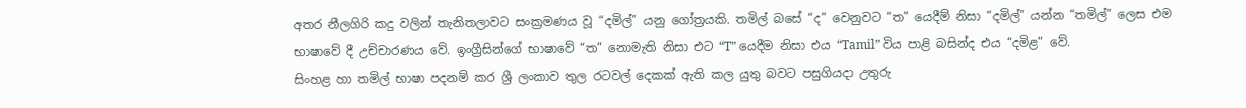අතර නීලගිරි කදු වලින් තැනිතලාවට සංක්‍රමණය වූ “දමිල්” යනු ගෝත්‍රයකි. තමිල් බසේ “ද” වෙනුවට “ත” යෙදීම් නිසා “දමිල්” යන්න “තමිල්” ලෙස එම භාෂාවේ දී උච්චාරණය වේ. ඉංග්‍රීසින්ගේ භාෂාවේ “ත” නොමැති නිසා එට “T” යෙදීම නිසා එය “Tamil” විය පාළි බසින්ද එය “දමිළ” වේ.
සිංහළ හා තමිල් භාෂා පදනම් කර ශ්‍රී ලංකාව තුල රටවල් දෙකක් ඇති කල යුතු බවට පසුගියදා උතුරු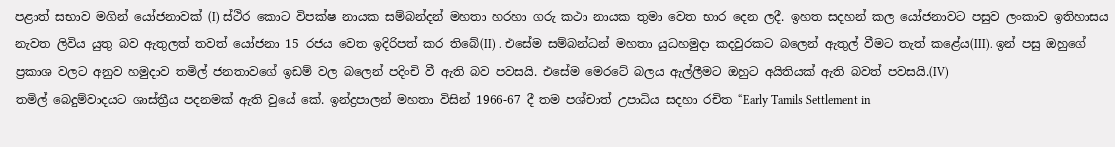පළාත් සභාව මගින් යෝජනාවක් (I) ස්ථිර කොට විපක්ෂ නායක සම්බන්දන් මහතා හරහා ගරු කථා නායක තුමා වෙත භාර දෙන ලදී. ඉහත සදහන් කල යෝජනාවට පසුව ලංකාව ඉතිහාසය නැවත ලිවිය යුතු බව ඇතුලත් තවත් යෝජනා 15 රජය වෙත ඉදිරිපත් කර තිබේ(II) . එසේම සම්බන්ධන් මහතා යුධහමුදා කදවුරකට බලෙන් ඇතුල් වීමට තැත් කළේය(III). ඉන් පසු ඔහුගේ ප්‍රකාශ වලට අනුව හමුදාව තමිල් ජනතාවගේ ඉඩම් වල බලෙන් පදිංචි වී ඇති බව පවසයි. එසේම මෙරටේ බලය ඇල්ලීමට ඔහුට අයිතියක් ඇති බවත් පවසයි.(IV)
තමිල් බෙදුම්වාදයට ශාස්ත්‍රීය පදනමක් ඇති වුයේ කේ. ඉන්ද්‍රපාලන් මහතා විසින් 1966-67 දී තම පශ්චාත් උපාධිය සදහා රචිත “Early Tamils Settlement in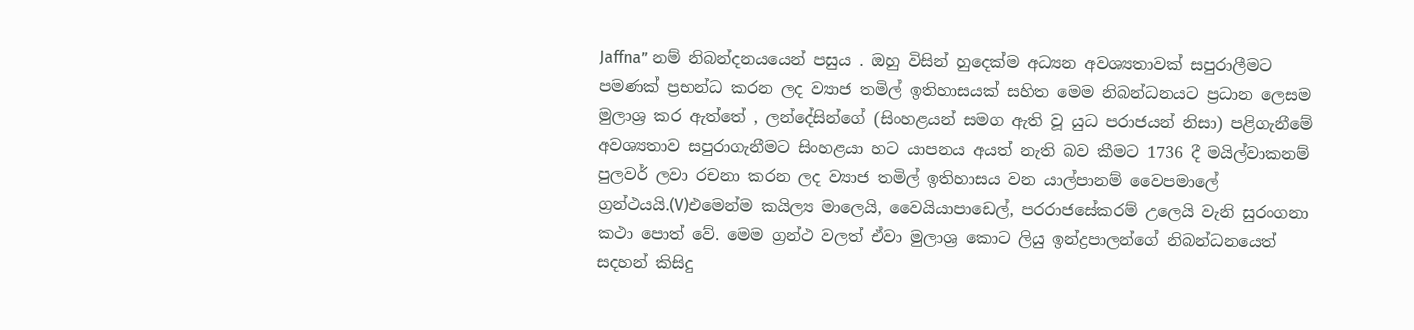Jaffna” නම් නිබන්දනයයෙන් පසුය . ඔහු විසින් හුදෙක්ම අධ්‍යන අවශ්‍යතාවක් සපුරාලීමට පමණක් ප්‍රභන්ධ කරන ලද ව්‍යාජ තමිල් ඉතිහාසයක් සහිත මෙම නිබන්ධනයට ප්‍රධාන ලෙසම මුලාශ්‍ර කර ඇත්තේ , ලන්දේසින්ගේ (සිංහළයන් සමග ඇති වූ යුධ පරාජයන් නිසා) පළිගැනීමේ අවශ්‍යතාව සපුරාගැනීමට සිංහළයා හට යාපනය අයත් නැති බව කීමට 1736 දී මයිල්වාකනම් පුලවර් ලවා රචනා කරන ලද ව්‍යාජ තමිල් ඉතිහාසය වන යාල්පානම් වෛපමාලේ ග්‍රන්ථයයි.(V)එමෙන්ම කයිල්‍ය මාලෙයි, වෛයියාපාඩෙල්, පරරාජසේකරම් උලෙයි වැනි සුරංගනා කථා පොත් වේ. මෙම ග්‍රන්ථ වලත් ඒවා මුලාශ්‍ර කොට ලියු ඉන්ද්‍රපාලන්ගේ නිබන්ධනයෙත් සදහන් කිසිදු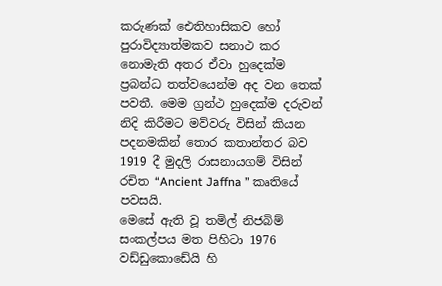කරුණක් ඓතිහාසිකව හෝ පුරාවිද්‍යාත්මකව සනාථ කර නොමැති අතර ඒවා හුදෙක්ම ප්‍රබන්ධ තත්වයෙන්ම අද වන තෙක් පවතී. මෙම ග්‍රන්ථ හුදෙක්ම දරුවන් නිදි කිරීමට මව්වරු විසින් කියන පදනමකින් තොර කතාන්තර බව 1919 දී මුදලි රාසනායගම් විසින් රචිත “Ancient Jaffna ” කෘතියේ පවසයි.
මෙසේ ඇති වූ තමිල් නිජබිම් සංකල්පය මත පිහිටා 1976 වඩ්ඩුකොඩේයි හි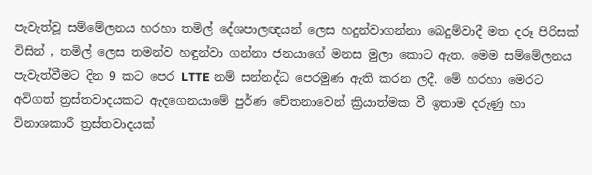පැවැත්වූ සම්මේලනය හරහා තමිල් දේශපාලඥයන් ලෙස හදුන්වාගන්නා බෙදුම්වාදී මත දරූ පිරිසක් විසින් , තමිල් ලෙස තමන්ව හඳුන්වා ගන්නා ජනයාගේ මනස මුලා කොට ඇත. මෙම සම්මේලනය පැවැත්වීමට දින 9 කට පෙර LTTE නම් සන්නද්ධ පෙරමුණ ඇති කරන ලදී. මේ හරහා මෙරට අවිගත් ත්‍රස්‌තවාදයකට ඇදගෙනයාමේ පුර්ණ චේතනාවෙන් ක්‍රියාත්මක වී ඉතාම දරුණු හා විනාශකාරී ත්‍රස්තවාදයක්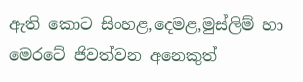ඇති කොට සිංහළ,දෙමළ,මුස්ලිම් හා මෙරටේ ජිවත්වන අනෙකුත්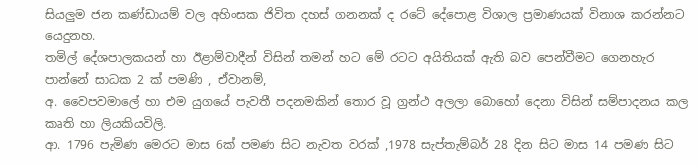සියලුම ජන කණ්ඩායම් වල අහිංසක ජිවිත දහස් ගනනක් ද රටේ දේපොළ විශාල ප්‍රමාණයක් විනාශ කරන්නට යෙදුනහ.
තමිල් දේශපාලකයන් හා ඊළාම්වාදීන් විසින් තමන් හට මේ රටට අයිතියක් ඇති බව පෙන්වීමට ගෙනහැර පාන්නේ සාධක 2 ක් පමණි , ඒවානම්,
අ. වෛපවමාලේ හා එම යුගයේ පැවතී පදනමකින් තොර වූ ග්‍රන්ථ අලලා බොහෝ දෙනා විසින් සම්පාදනය කල කෘති හා ලියකියවිලි.
ආ. 1796 පැමිණ මෙරට මාස 6ක් පමණ සිට නැවත වරක් ,1978 සැප්තැම්බර් 28 දින සිට මාස 14 පමණ සිට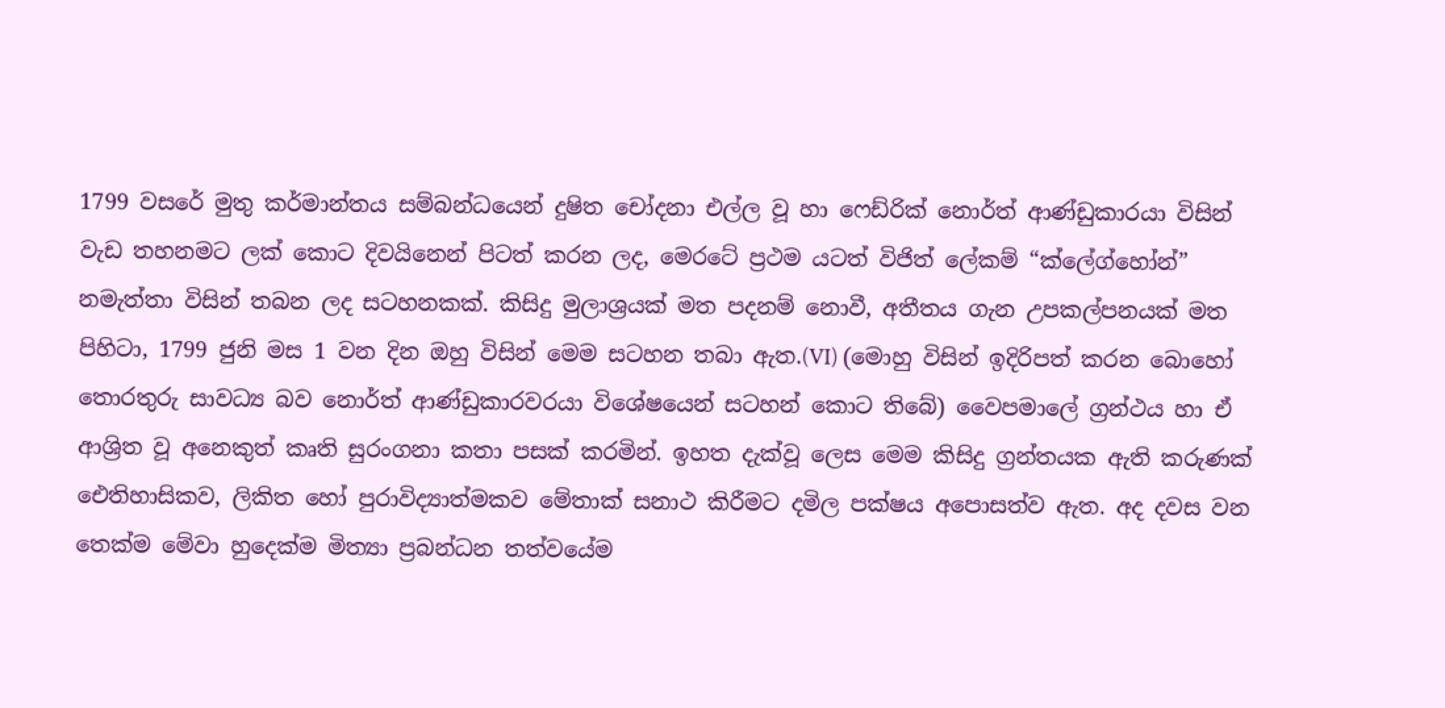1799 වසරේ මුතු කර්මාන්තය සම්බන්ධයෙන් දුෂිත චෝදනා එල්ල වූ හා ෆෙඩ්රික් නොර්ත් ආණ්ඩුකාරයා විසින් වැඩ තහනමට ලක් කොට දිවයිනෙන් පිටත් කරන ලද, මෙරටේ ප්‍රථම යටත් විජිත් ලේකම් “ක්ලේග්හෝන්” නමැත්තා විසින් තබන ලද සටහනකක්. කිසිදු මුලාශ්‍රයක් මත පදනම් නොවී, අතීතය ගැන උපකල්පනයක් මත පිහිටා, 1799 ජුනි මස 1 වන දින ඔහු විසින් මෙම සටහන තබා ඇත.(VI) (මොහු විසින් ඉදිරිපත් කරන බොහෝ තොරතුරු සාවධ්‍ය බව නොර්ත් ආණ්ඩුකාරවරයා විශේෂයෙන් සටහන් කොට තිබේ) වෛපමාලේ ග්‍රන්ථය හා ඒ ආශ්‍රිත වූ අනෙකුත් කෘති සුරංගනා කතා පසක් කරමින්. ඉහත දැක්වූ ලෙස මෙම කිසිදු ග්‍රන්තයක ඇති කරුණක් ඓතිහාසිකව, ලිකිත හෝ පුරාවිද්‍යාත්මකව මේතාක් සනාථ කිරීමට දමිල පක්ෂය අපොසත්ව ඇත. අද දවස වන තෙක්ම මේවා හුදෙක්ම මිත්‍යා ප්‍රබන්ධන තත්වයේම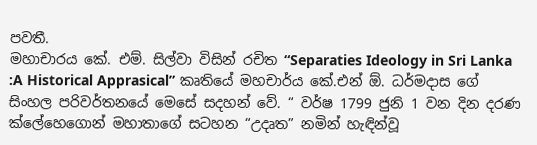පවතී.
මහාචාරය කේ. එම්. සිල්වා විසින් රචිත “Separaties Ideology in Sri Lanka :A Historical Apprasical” කෘතියේ මහචාර්ය කේ.එන් ඕ. ධර්මදාස ගේ සිංහල පරිවර්තනයේ මෙසේ සදහන් වේ. “ වර්ෂ 1799 ජුනි 1 වන දින දරණ ක්ලේහෙගොන් මහාතාගේ සටහන “උදෘත” නමින් හැඳින්වූ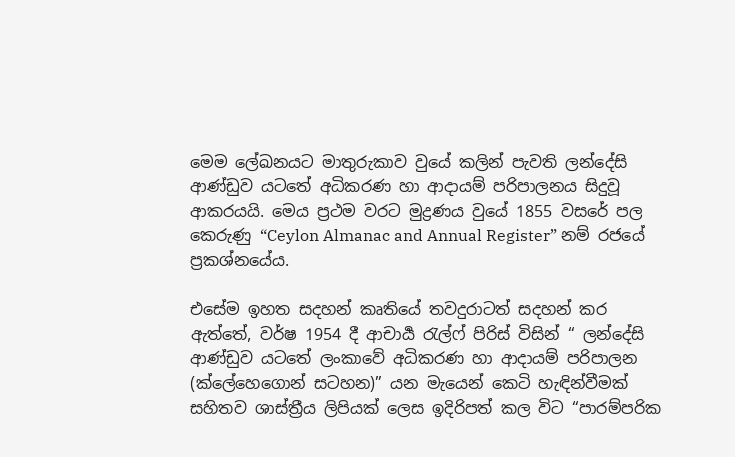මෙම ලේඛනයට මාතුරුකාව වුයේ කලින් පැවති ලන්දේසි ආණ්ඩුව යටතේ අධිකරණ හා ආදායම් පරිපාලනය සිදුවූ ආකරයයි. මෙය ප්‍රථම වරට මුද්‍රණය වුයේ 1855 වසරේ පල කෙරුණු “Ceylon Almanac and Annual Register” නම් රජයේ ප්‍රකශ්නයේය.

එසේම ඉහත සදහන් කෘතියේ තවදුරාටත් සදහන් කර ඇත්තේ, වර්ෂ 1954 දී ආචාර්‍ය රැල්ෆ් පිරිස් විසින් “ ලන්දේසි ආණ්ඩුව යටතේ ලංකාවේ අධිකරණ හා ආදායම් පරිපාලන (ක්ලේහෙගොන් සටහන)” යන මැයෙන් කෙටි හැඳින්වීමක් සහිතව ශාස්ත්‍රීය ලිපියක් ලෙස ඉදිරිපත් කල විට “පාරම්පරික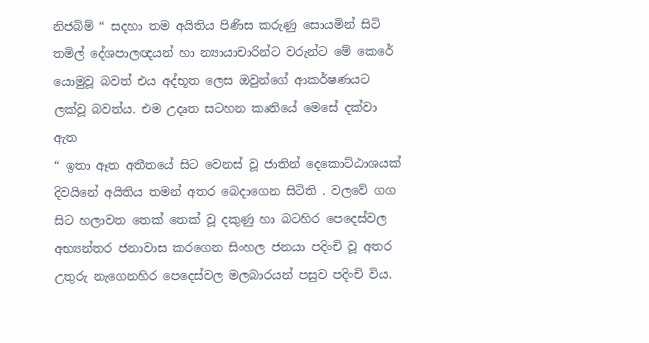නිජබිම් “ සදහා තම අයිතිය පිණිස කරුණු සොයමින් සිටි තමිල් දේශපාලඥයන් හා න්‍යායාචාරින්ට වරුන්ට මේ කෙරේ යොමුවූ බවත් එය අද්භූත ලෙස ඔවුන්ගේ ආකර්ෂණයට ලක්වූ බවත්ය. එම උදෘත සටහන කෘතියේ මෙසේ දක්වා ඇත
“ ඉතා ඈත අතීතයේ සිට වෙනස් වූ ජාතින් දෙකොට්ඨාශයක් දිවයිනේ අයිතිය තමන් අතර බෙදාගෙන සිටිති . වලවේ ගග සිට හලාවත තෙක් තෙක් වූ දකුණු හා බටහිර පෙදෙස්වල අභ්‍යන්තර ජනාවාස කරගෙන සිංහල ජනයා පදිංචි වූ අතර උතුරු නැගෙනහිර පෙදෙස්වල මලබාරයන් පසුව පදිංචි විය.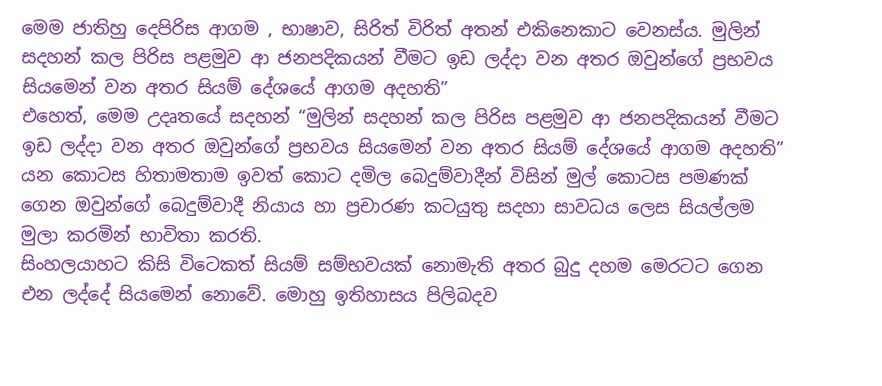මෙම ජාතිහු දෙපිරිස ආගම , භාෂාව, සිරිත් විරිත් අතන් එකිනෙකාට වෙනස්ය. මුලින් සදහන් කල පිරිස පළමුව ආ ජනපදිකයන් වීමට ඉඩ ලද්දා වන අතර ඔවුන්ගේ ප්‍රභවය සියමෙන් වන අතර සියම් දේශයේ ආගම අදහති”
එහෙත්, මෙම උදෘතයේ සදහන් “මුලින් සදහන් කල පිරිස පළමුව ආ ජනපදිකයන් වීමට ඉඩ ලද්දා වන අතර ඔවුන්ගේ ප්‍රභවය සියමෙන් වන අතර සියම් දේශයේ ආගම අදහති” යන කොටස හිතාමතාම ඉවත් කොට දමිල බෙදුම්වාදීන් විසින් මුල් කොටස පමණක් ගෙන ඔවුන්ගේ බෙදුම්වාදී නියාය හා ප්‍රචාරණ කටයුතු සදහා සාවධය ලෙස සියල්ලම මුලා කරමින් භාවිතා කරති.
සිංහලයාහට කිසි විටෙකත් සියම් සම්භවයක් නොමැති අතර බුදු දහම මෙරටට ගෙන එන ලද්දේ සියමෙන් නොවේ. මොහු ඉතිහාසය පිලිබදව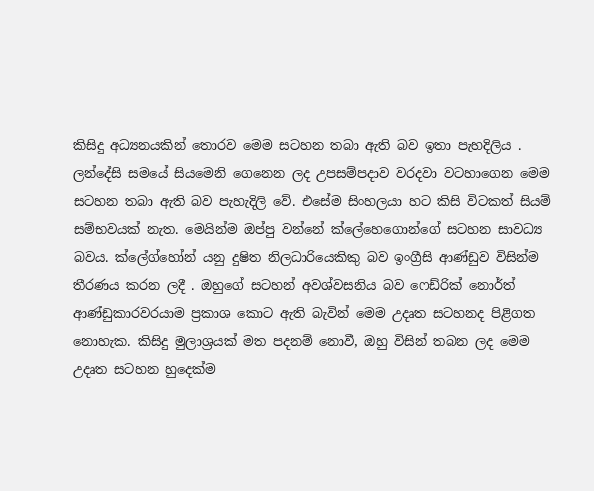කිසිදු අධ්‍යනයකින් තොරව මෙම සටහන තබා ඇති බව ඉතා පැහදිලිය . ලන්දේසි සමයේ සියමෙනි ගෙනෙන ලද උපසම්පදාව වරදවා වටහාගෙන මෙම සටහන තබා ඇති බව පැහැදිලි වේ. එසේම සිංහලයා හට කිසි විටකත් සියම් සම්භවයක් නැත. මෙයින්ම ඔප්පු වන්නේ ක්ලේහෙගොන්ගේ සටහන සාවධ්‍ය බවය. ක්ලේග්හෝන් යනු දුෂිත නිලධාරියෙකිකු බව ඉංග්‍රීසි ආණ්ඩුව විසින්ම තීරණය කරන ලදී . ඔහුගේ සටහන් අවශ්වසනිය බව ෆෙඩ්රික් නොර්ත් ආණ්ඩුකාරවරයාම ප්‍රකාශ කොට ඇති බැවින් මෙම උදෘත සටහනද පිළිගත නොහැක. කිසිදු මුලාශ්‍රයක් මත පදනම් නොවී, ඔහු විසින් තබන ලද මෙම උදෘත සටහන හුදෙක්ම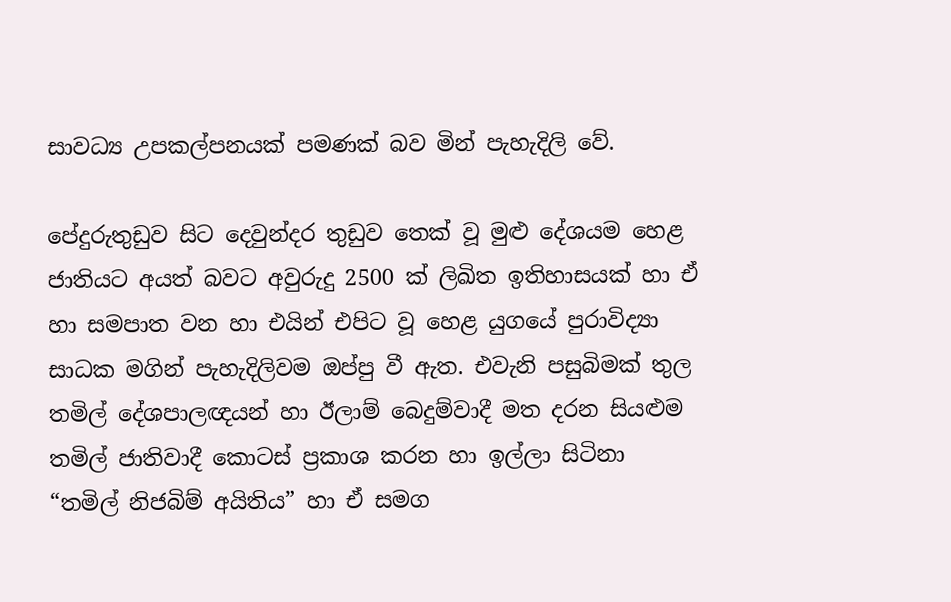සාවධ්‍ය උපකල්පනයක් පමණක් බව මින් පැහැදිලි වේ.

පේදුරුතුඩුව සිට දෙවුන්දර තුඩුව තෙක් වූ මුළු දේශයම හෙළ ජාතියට අයත් බවට අවුරුදු 2500 ක් ලිඛිත ඉතිහාසයක් හා ඒ හා සමපාත වන හා එයින් එපිට වූ හෙළ යුගයේ පුරාවිද්‍යා සාධක මගින් පැහැදිලිවම ඔප්පු වී ඇත. එවැනි පසුබිමක් තුල තමිල් දේශපාලඥයන් හා ඊලාම් බෙදුම්වාදී මත දරන සියළුම තමිල් ජාතිවාදී කොටස් ප්‍රකාශ කරන හා ඉල්ලා සිටිනා “තමිල් නිජබිම් අයිතිය” හා ඒ සමග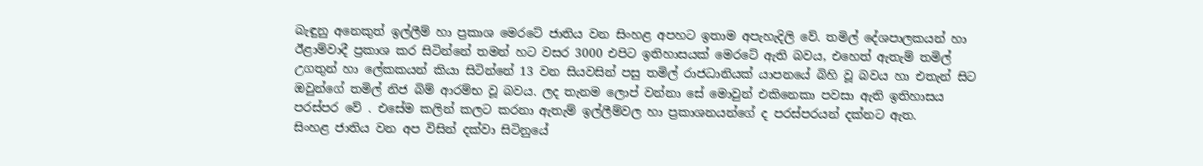බැඳුනු අනෙකුත් ඉල්ලීම් හා ප්‍රකාශ මෙරටේ ජාතිය වන සිංහළ අපහට ඉතාම අපැහැදිලි වේ. තමිල් දේශපාලකයන් හා ඊළාම්වාදී ප්‍රකාශ කර සිටින්නේ තමන් හට වසර 3000 එපිට ඉතිහාසයක් මෙරටේ ඇති බවය, එහෙත් ඇතැම් තමිල් උගතුන් හා ලේකකයන් කියා සිටින්නේ 13 වන සියවසින් පසු තමිල් රාජධානියක් යාපනයේ බිහි වූ බවය හා එතැන් සිට ඔවුන්ගේ තමිල් නිජ බිම් ආරම්භ වූ බවය. ලද තැනම ලොප් වන්නා සේ මොවුන් එකිනෙකා පවසා ඇති ඉතිහාසය පරස්පර වේ . එසේම කලින් කලට කරනා ඇතැම් ඉල්ලීම්වල හා ප්‍රකාශනයන්ගේ ද පරස්පරයන් දක්නට ඇත.
සිංහළ ජාතිය වන අප විසින් දක්වා සිටිනුයේ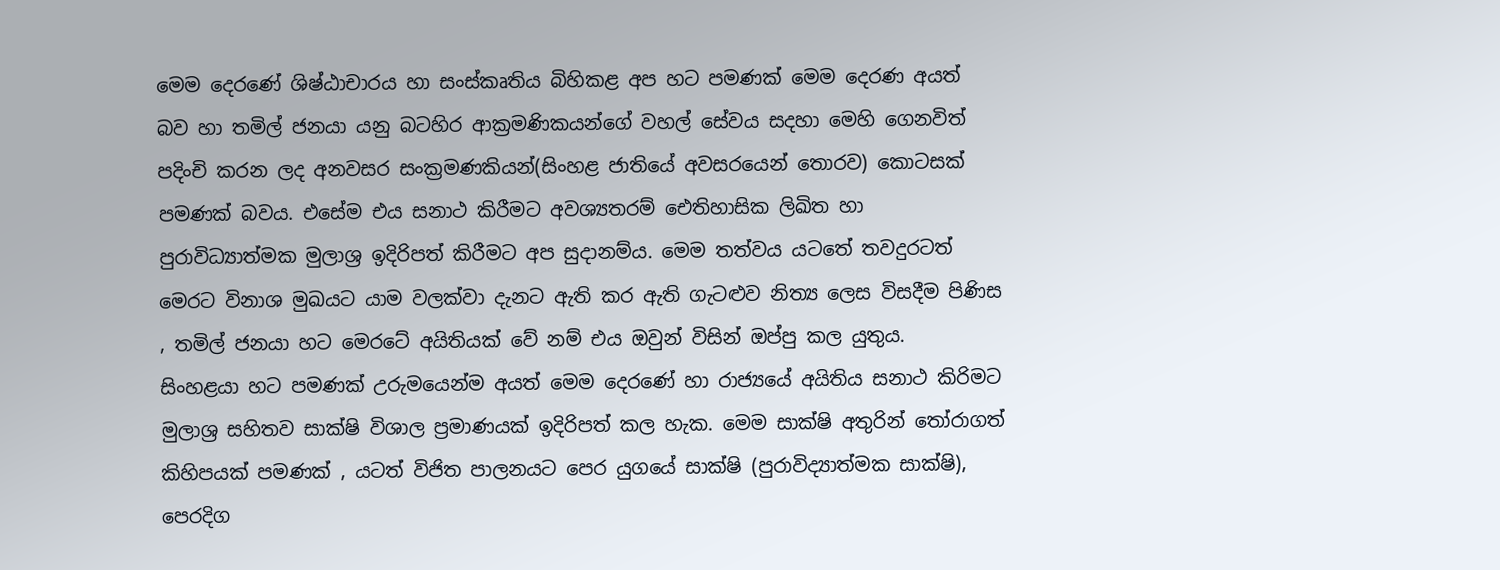මෙම දෙරණේ ශිෂ්ඨාචාරය හා සංස්කෘතිය බිහිකළ අප හට පමණක් මෙම දෙරණ අයත් බව හා තමිල් ජනයා යනු බටහිර ආක්‍රමණිකයන්ගේ වහල් සේවය සදහා මෙහි ගෙනවිත් පදිංචි කරන ලද අනවසර සංක්‍රමණකියන්(සිංහළ ජාතියේ අවසරයෙන් තොරව) කොටසක් පමණක් බවය. එසේම එය සනාථ කිරීමට අවශ්‍යතරම් ඓතිහාසික ලිඛිත හා පුරාවිධ්‍යාත්මක මුලාශ්‍ර ඉදිරිපත් කිරීමට අප සුදානම්ය. මෙම තත්වය යටතේ තවදුරටත් මෙරට විනාශ මුඛයට යාම වලක්වා දැනට ඇති කර ඇති ගැටළුව නිත්‍ය ලෙස විසදීම පිණිස , තමිල් ජනයා හට මෙරටේ අයිතියක් වේ නම් එය ඔවුන් විසින් ඔප්පු කල යුතුය.
සිංහළයා හට පමණක් උරුමයෙන්ම අයත් මෙම දෙරණේ හා රාජ්‍යයේ අයිතිය සනාථ කිරිමට මුලාශ්‍ර සහිතව සාක්ෂි විශාල ප්‍රමාණයක් ඉදිරිපත් කල හැක. මෙම සාක්ෂි අතුරින් තෝරාගත් කිහිපයක් පමණක් , යටත් විජිත පාලනයට පෙර යුගයේ සාක්ෂි (පුරාවිද්‍යාත්මක සාක්ෂි), පෙරදිග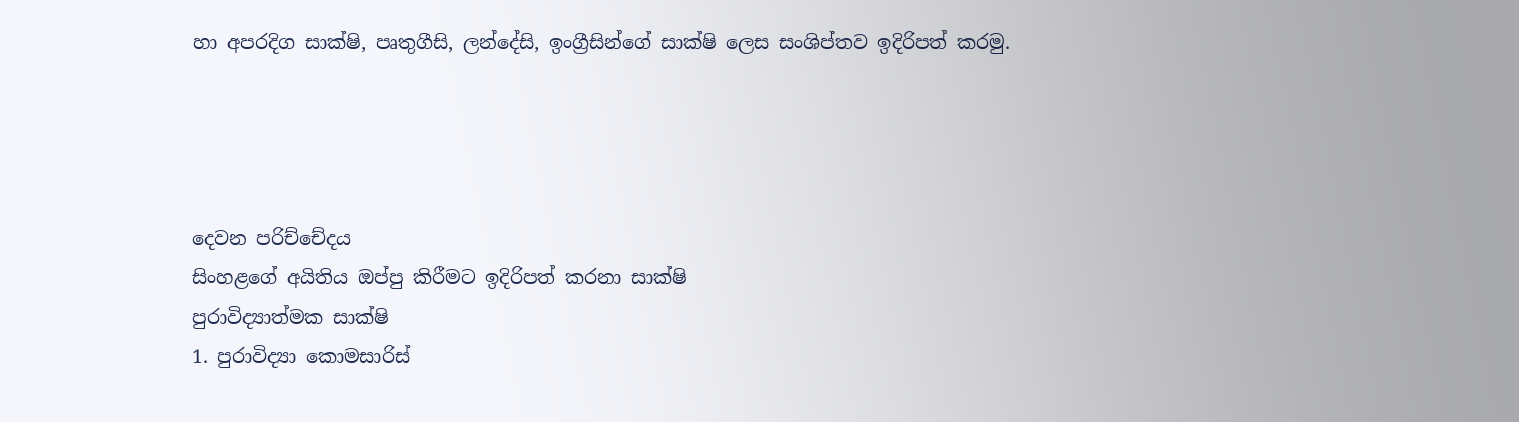හා අපරදිග සාක්ෂි, පෘතුගීසි, ලන්දේසි, ඉංග්‍රීසින්ගේ සාක්ෂි ලෙස සංශිප්තව ඉදිරිපත් කරමු.




දෙවන පරිච්චේදය
සිංහළගේ අයිතිය ඔප්පු කිරීමට ඉදිරිපත් කරනා සාක්ෂි
පුරාවිද්‍යාත්මක සාක්ෂි
1. පුරාවිද්‍යා කොමසාරිස්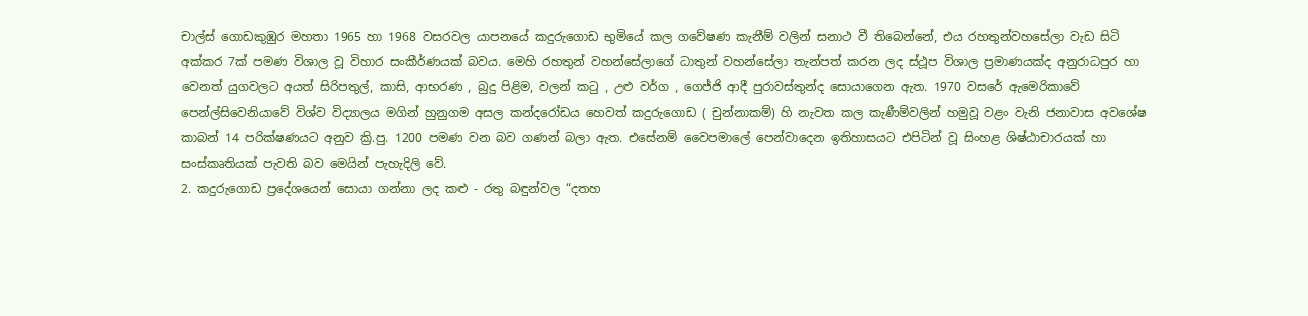චාල්ස් ගොඩකුඹුර මහතා 1965 හා 1968 වසරවල යාපනයේ කදුරුගොඩ භුමියේ කල ගවේෂණ කැනීම් වලින් සනාථ වී තිබෙන්නේ, එය රහතුන්වහසේලා වැඩ සිටි අක්කර 7ක් පමණ විශාල වූ විහාර සංකීර්ණයක් බවය. මෙහි රහතුන් වහන්සේලාගේ ධාතුන් වහන්සේලා තැන්පත් කරන ලද ස්ථූප විශාල ප්‍රමාණයක්ද අනුරාධපුර හා වෙනත් යුගවලට අයත් සිරිපතුල්, කාසි, ආභරණ , බුදු පිළිම, වලන් කටු , උළු වර්ග , ගෙජ්ජි ආදී පුරාවස්තුන්ද සොයාගෙන ඇත. 1970 වසරේ ඇමෙරිකාවේ පෙන්ල්සිවෙනියාවේ විශ්ව විද්‍යාලය මගින් හුනුගම අසල කන්දරෝඩය හෙවත් කදුරුගොඩ ( චුන්නාකම්) හි නැවත කල කැණීම්වලින් හමුවූ වළං වැනි ජනාවාස අවශේෂ කාබන් 14 පරික්ෂණයට අනුව ක්‍රි.පු. 1200 පමණ වන බව ගණන් බලා ඇත. එසේනම් වෛපමාලේ පෙන්වාදෙන ඉතිහාසයට එපිටින් වූ සිංහළ ශිෂ්ඨාචාරයක් හා සංස්කෘතියක් පැවති බව මෙයින් පැහැදිලි වේ.
2. කදුරුගොඩ ප්‍රදේශයෙන් සොයා ගන්නා ලද කළු - රතු බඳුන්වල “දතහ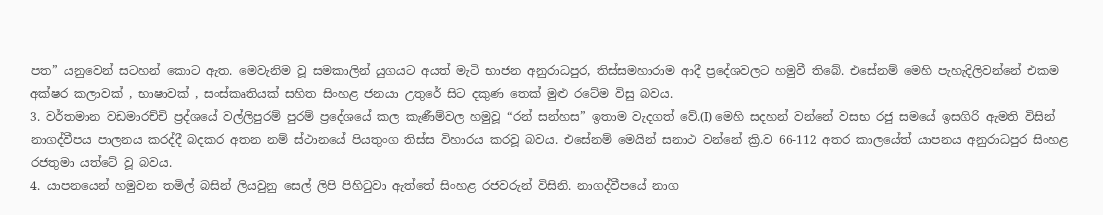පත” යනුවෙන් සටහන් කොට ඇත. මෙවැනිම වූ සමකාලින් යුගයට අයත් මැටි භාජන අනුරාධපුර, තිස්සමහාරාම ආදී ප්‍රදේශවලට හමුවී තිබේ. එසේනම් මෙහි පැහැදිලිවන්නේ එකම අක්ෂර කලාවක් , භාෂාවක් , සංස්කෘතියක් සහිත සිංහළ ජනයා උතුරේ සිට දකුණ තෙක් මුළු රටේම විසු බවය.
3. වර්තමාන වඩමාරච්චි ප්‍රද්ශයේ වල්ලිපුරම් පුරම් ප්‍රදේශයේ කල කැණීම්වල හමුවූ “රන් සන්හස” ඉතාම වැදගත් වේ.(I) මෙහි සදහන් වන්නේ වසභ රජු සමයේ ඉසගිරි ඇමති විසින් නාගද්වීපය පාලනය කරද්දී බදකර අතන නම් ස්ථානයේ පියතුංග තිස්ස විහාරය කරවූ බවය. එසේනම් මෙයින් සනාථ වන්නේ ක්‍රි.ව 66-112 අතර කාලයේත් යාපනය අනුරාධපුර සිංහළ රජතුමා යත්ටේ වූ බවය.
4. යාපනයෙන් හමුවන තමිල් බසින් ලියවුනු සෙල් ලිපි පිහිටුවා ඇත්තේ සිංහළ රජවරුන් විසිනි. නාගද්වීපයේ නාග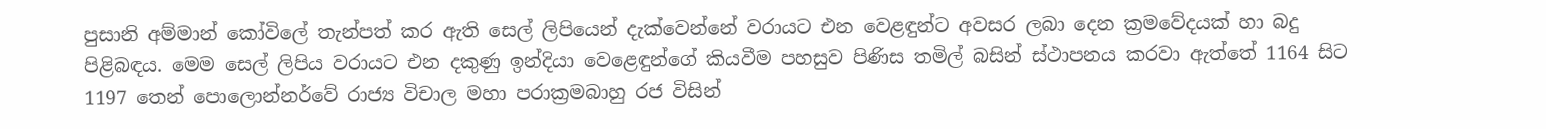පුසානි අම්මාන් කෝවිලේ තැන්පත් කර ඇති සෙල් ලිපියෙන් දැක්වෙන්නේ වරායට එන වෙළඳුන්ට අවසර ලබා දෙන ක්‍රමවේදයක් හා බදු පිළිබඳය. මෙම සෙල් ලිපිය වරායට එන දකුණු ඉන්දියා වෙළෙඳුන්ගේ කියවීම පහසුව පිණිස තමිල් බසින් ස්ථාපනය කරවා ඇත්තේ 1164 සිට 1197 තෙන් පොලොන්නර්වේ රාජ්‍ය විචාල මහා පරාක්‍රමබාහු රජ විසින්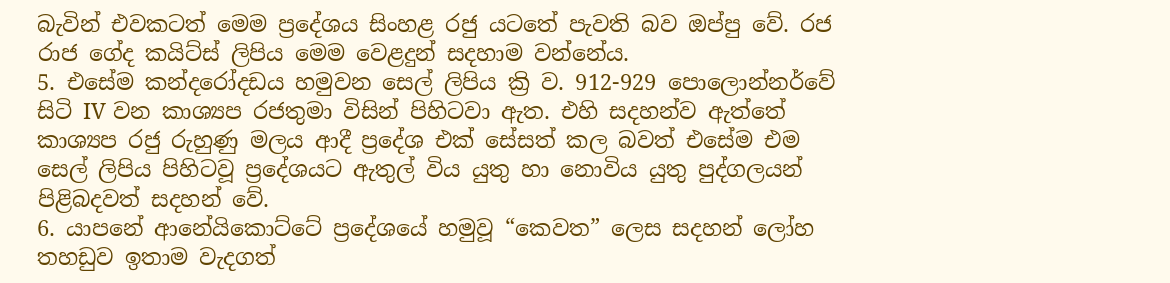බැවින් එවකටත් මෙම ප්‍රදේශය සිංහළ රජු යටතේ පැවති බව ඔප්පු වේ. රජ රාජ ගේද කයිට්ස් ලිපිය මෙම වෙළදුන් සදහාම වන්නේය.
5. එසේම කන්දරෝදඩය හමුවන සෙල් ලිපිය ක්‍රි ව. 912-929 පොලොන්නර්වේ සිටි IV වන කාශ්‍යප රජතුමා විසින් පිහිටවා ඇත. එහි සදහන්ව ඇත්තේ කාශ්‍යප රජු රුහුණු මලය ආදී ප්‍රදේශ එක් සේසත් කල බවත් එසේම එම සෙල් ලිපිය පිහිටවූ ප්‍රදේශයට ඇතුල් විය යුතු හා නොවිය යුතු පුද්ගලයන් පිළිබදවත් සදහන් වේ.
6. යාපනේ ආනේයිකොට්ටේ ප්‍රදේශයේ හමුවූ “කෙවත” ලෙස සදහන් ලෝහ තහඩුව ඉතාම වැදගත්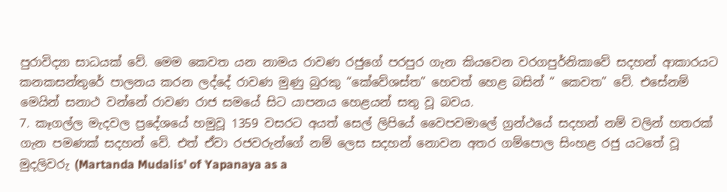පුරාවිද්‍යා සාධයක් වේ. මෙම කෙවත යන නාමය රාවණ රජුගේ පරපුර ගැන කියවෙන වරගපුර්නිකාවේ සදහන් ආකාරයට කනකසන්තුරේ පාලනය කරන ලද්දේ රාවණ මුණු බුරකු “කේවේශස්ත” හෙවත් හෙළ බසින් “ කෙවත” වේ. එසේනම් මෙයින් සනාථ වන්නේ රාවණ රාජ සමයේ සිට යාපනය හෙළයන් සතු වූ බවය.
7. කෑගල්ල මැදවල ප්‍රදේශයේ හමුවූ 1359 වසරට අයත් සෙල් ලිපියේ වෛපවමාලේ ග්‍රන්ථයේ සදහන් නම් වලින් හතරක් ගැන පමණක් සදහන් වේ. එත් ඒවා රජවරුන්ගේ නම් ලෙස සදහන් නොවන අතර ගම්පොල සිංහළ රජු යටතේ වූ මුදලිවරු (Martanda Mudalis' of Yapanaya as a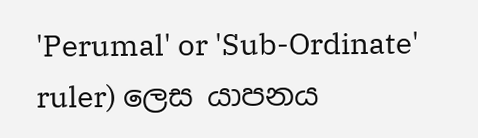'Perumal' or 'Sub-Ordinate' ruler) ලෙස යාපනය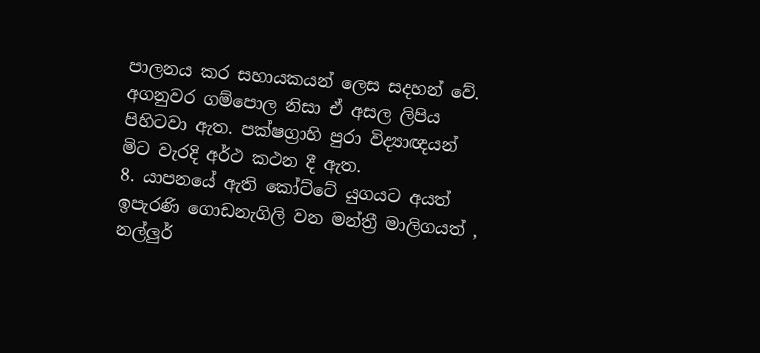පාලනය කර සහායකයන් ලෙස සදහන් වේ. අගනුවර ගම්පොල නිසා ඒ අසල ලිපිය පිහිටවා ඇත. පක්ෂග්‍රාහි පුරා විද්‍යාඥයන් මිට වැරදි අර්ථ කථන දී ඇත.
8. යාපනයේ ඇති කෝට්ටේ යුගයට අයත් ඉපැරණි ගොඩනැගිලි වන මන්ත්‍රී මාලිගයත් , නල්ලුර්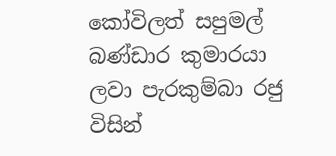කෝවිලත් සපුමල් බණ්ඩාර කුමාරයා ලවා පැරකුම්බා රජු විසින්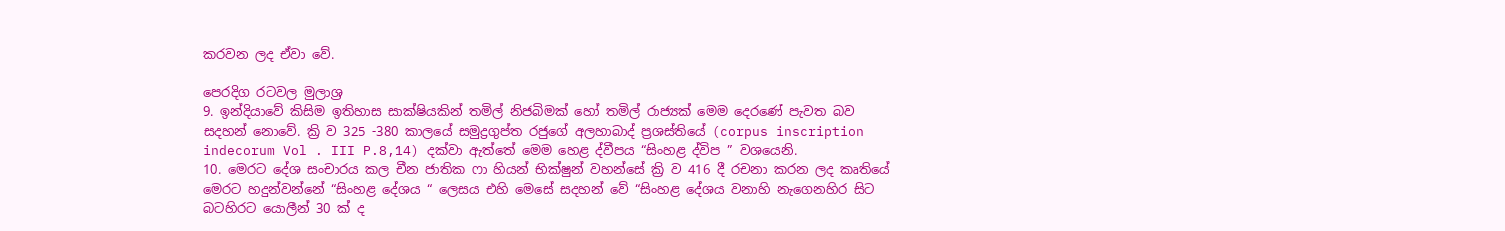කරවන ලද ඒවා වේ.

පෙරදිග රටවල මුලාශ්‍ර
9. ඉන්දියාවේ කිසිම ඉතිහාස සාක්ෂියකින් තමිල් නිජබිමක් හෝ තමිල් රාජ්‍යක් මෙම දෙරණේ පැවත බව සදහන් නොවේ. ක්‍රි ව 325 -380 කාලයේ සමුද්‍රගුප්ත රජුගේ අලහාබාද් ප්‍රශස්තියේ (corpus inscription indecorum Vol . III P.8,14) දක්වා ඇත්තේ මෙම හෙළ ද්වීපය “සිංහළ ද්විප ” වශයෙනි.
10. මෙරට දේශ සංචාරය කල චීන ජාතික ෆා හියන් භික්ෂුන් වහන්සේ ක්‍රි ව 416 දී රචනා කරන ලද කෘතියේ මෙරට හදුන්වන්නේ “සිංහළ දේශය “ ලෙසය එහි මෙසේ සදහන් වේ “සිංහළ දේශය වනාහි නැගෙනහිර සිට බටහිරට යොලීන් 30 ක් ද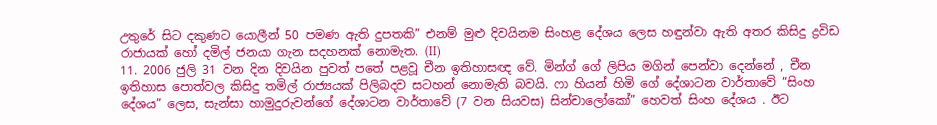උතුරේ සිට දකුණට යොලීන් 50 පමණ ඇති දුපතකි” එනම් මුළු දිවයිනම සිංහළ දේශය ලෙස හඳුන්වා ඇති අතර කිසිදු ද්‍රවිඩ රාජායක් හෝ දමිල් ජනයා ගැන සදහනක් නොමැත. (II)
11. 2006 ජුලි 31 වන දින දිවයින පුවත් පතේ පළවූ චීන ඉතිහාසඥ වේ. මින්ග් ගේ ලිපිය මගින් පෙන්වා දෙන්නේ , චීන ඉතිහාස පොත්වල කිසිදු තමිල් රාජ්‍යයක් පිලිබදව සටහන් නොමැති බවයි. ෆා හියන් හිමි ගේ දේශාටන වාර්තාවේ “සිංහ දේශය” ලෙස, සැන්සා හාමුදුරුවන්ගේ දේශාටන වාර්තාවේ (7 වන සියවස) සින්චාලෝකෝ” හෙවත් සිංහ දේශය . ඊට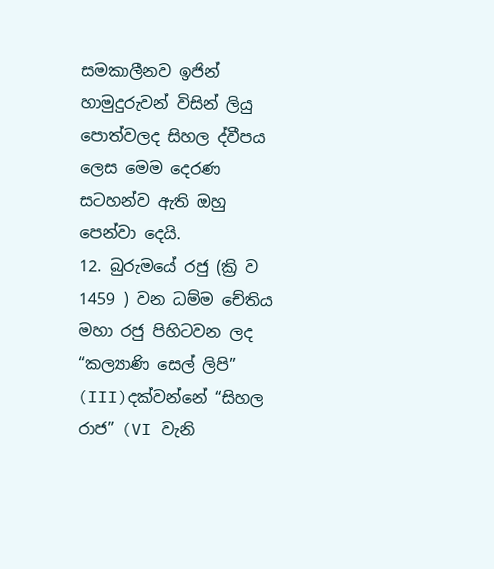සමකාලීනව ඉජින් හාමුදුරුවන් විසින් ලියු පොත්වලද සිහල ද්වීපය ලෙස මෙම දෙරණ සටහන්ව ඇති ඔහු පෙන්වා දෙයි.
12. බුරුමයේ රජු (ක්‍රි ව 1459 ) වන ධම්ම චේතිය මහා රජු පිහිටවන ලද “කල්‍යාණි සෙල් ලිපි” (III)දක්වන්නේ “සිහල රාජ” (VI වැනි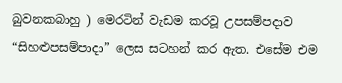බුවනකබාහු ) මෙරටින් වැඩම කරවූ උපසම්පදාව “සිහළුපසම්පාදා” ලෙස සටහන් කර ඇත. එසේම එම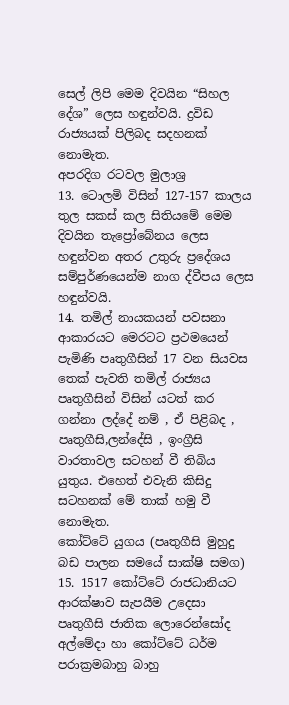සෙල් ලිපි මෙම දිවයින “සිහල දේශ” ලෙස හඳුන්වයි. ද්‍රවිඩ රාජ්‍යයක් පිලිබද සදහනක් නොමැත.
අපරදිග රටවල මුලාශ්‍ර
13. ටොලමි විසින් 127-157 කාලය තුල සකස් කල සිතියමේ මෙම දිවයින තැප්‍රෝබේනය ලෙස හඳුන්වන අතර උතුරු ප්‍රදේශය සම්පුර්ණයෙන්ම නාග ද්වීපය ලෙස හඳුන්වයි.
14. තමිල් නායකයන් පවසනා ආකාරයට මෙරටට ප්‍රථමයෙන් පැමිණි පෘතුගීසින් 17 වන සියවස තෙක් පැවති තමිල් රාජ්‍යය පෘතුගීසින් විසින් යටත් කර ගන්නා ලද්දේ නම් , ඒ පිළිබද , පෘතුගීසි,ලන්දේසි , ඉංග්‍රීසි වාරතාවල සටහන් වී තිබිය යුතුය. එහෙත් එවැනි කිසිදු සටහනක් මේ තාක් හමු වී නොමැත.
කෝට්ටේ යුගය (පෘතුගීසි මුහුදු බඩ පාලන සමයේ සාක්ෂි සමග)
15. 1517 කෝට්ටේ රාජධානියට ආරක්ෂාව සැපයීම උදෙසා පෘතුගීසි ජාතික ලොරෙන්සෝද අල්මේදා හා කෝට්ටේ ධර්ම පරාක්‍රමබාහු බාහු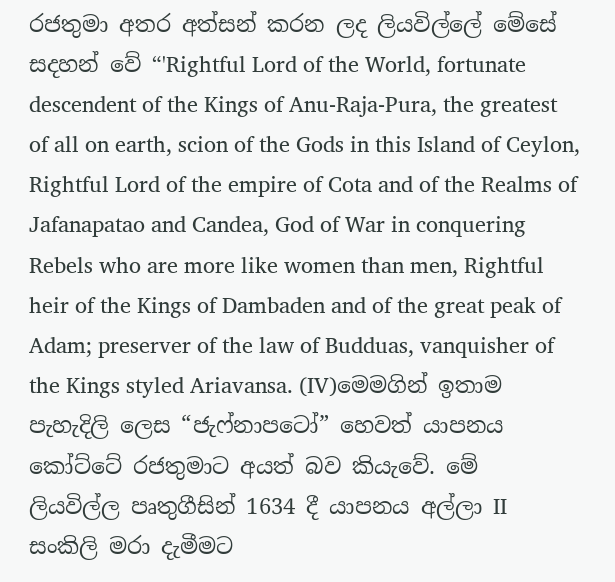රජතුමා අතර අත්සන් කරන ලද ලියවිල්ලේ මේසේ සදහන් වේ “'Rightful Lord of the World, fortunate descendent of the Kings of Anu-Raja-Pura, the greatest of all on earth, scion of the Gods in this Island of Ceylon, Rightful Lord of the empire of Cota and of the Realms of Jafanapatao and Candea, God of War in conquering Rebels who are more like women than men, Rightful heir of the Kings of Dambaden and of the great peak of Adam; preserver of the law of Budduas, vanquisher of the Kings styled Ariavansa. (IV)මෙමගින් ඉතාම පැහැදිලි ලෙස “ජැෆ්නාපටෝ” හෙවත් යාපනය කෝට්ටේ රජතුමාට අයත් බව කියැවේ. මේ ලියවිල්ල පෘතුගීසින් 1634 දී යාපනය අල්ලා II සංකිලි මරා දැමීමට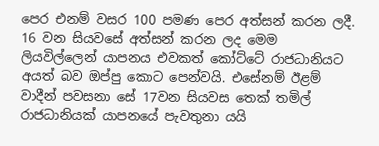පෙර එනම් වසර 100 පමණ පෙර අත්සන් කරන ලදී. 16 වන සියවසේ අත්සන් කරන ලද මෙම ලියවිල්ලෙන් යාපනය එවකත් කෝට්ටේ රාජධානියට අයත් බව ඔප්පු කොට පෙන්වයි. එසේනම් ඊළම් වාදීන් පවසනා සේ 17වන සියවස තෙක් තමිල් රාජධානියක් යාපනයේ පැවතුනා යයි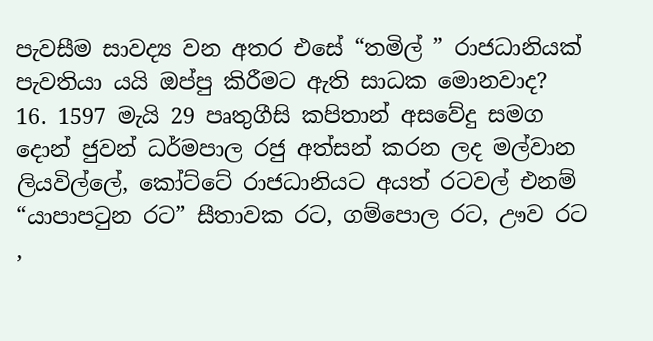පැවසීම සාවද්‍ය වන අතර එසේ “තමිල් ” රාජධානියක් පැවතියා යයි ඔප්පු කිරීමට ඇති සාධක මොනවාද?
16. 1597 මැයි 29 පෘතුගීසි කපිතාන් අසවේදු සමග දොන් ජුවන් ධර්මපාල රජු අත්සන් කරන ලද මල්වාන ලියවිල්ලේ, කෝට්ටේ රාජධානියට අයත් රටවල් එනම් “යාපාපටුන රට” සීතාවක රට, ගම්පොල රට, ඌව රට ,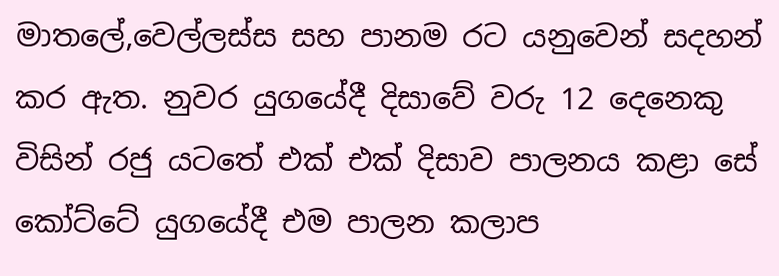මාතලේ,වෙල්ලස්ස සහ පානම රට යනුවෙන් සදහන් කර ඇත. නුවර යුගයේදී දිසාවේ වරු 12 දෙනෙකු විසින් රජු යට‍තේ එක් එක් දිසාව පාලනය කළා සේ කෝට්ටේ යුගයේදී එම පාලන කලාප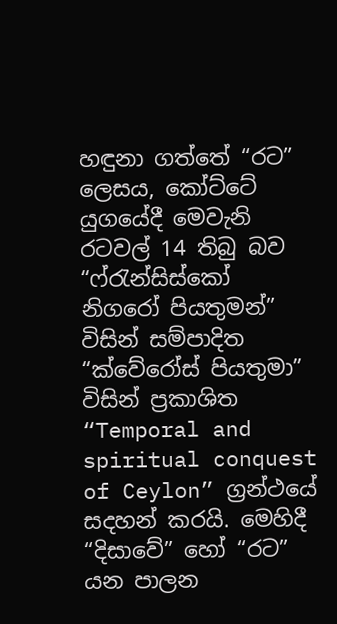හඳුනා ගත්තේ “රට” ලෙසය, කෝට්ටේ යුගයේදී මෙවැනි රටවල් 14 තිබු බව “ෆ්රැන්සිස්කෝ නිගරෝ පියතුමන්” විසින් සම්පාදිත “ක්වේරෝස් පියතුමා” විසින් ප්‍රකාශිත “Temporal and spiritual conquest of Ceylon” ග්‍රන්ථයේ සදහන් කරයි. මෙහිදී “දිසාවේ” හෝ “රට” යන පාලන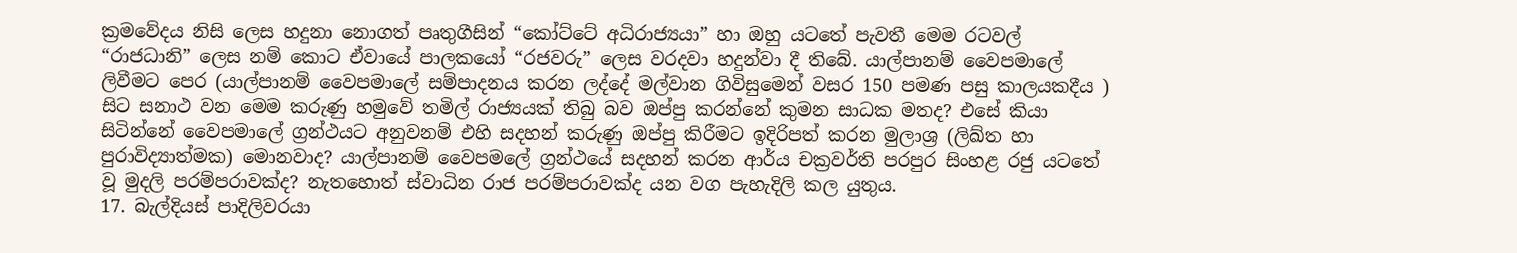ක්‍රමවේදය නිසි ලෙස හදුනා නොගත් පෘතුගීසින් “කෝට්ටේ අධිරාජ්‍යයා” හා ඔහු යටතේ පැවතී මෙම රටවල් “රාජධානි” ලෙස නම් කොට ඒවායේ පාලකයෝ “රජවරු” ලෙස වරදවා හදුන්වා දී තිබේ. යාල්පානම් වෛපමාලේ ලිවීමට පෙර (යාල්පානම් වෛපමාලේ සම්පාදනය කරන ලද්දේ මල්වාන ගිවිසුමෙන් වසර 150 පමණ පසු කාලයකදීය ) සිට සනාථ වන මෙම කරුණු හමුවේ තමිල් රාජ්‍යයක් තිබු බව ඔප්පු කරන්නේ කුමන සාධක මතද? එසේ කියා සිටින්නේ වෛපමාලේ ග්‍රන්ථයට අනුවනම් එහි සදහන් කරුණු ඔප්පු කිරීමට ඉදිරිපත් කරන මුලාශ්‍ර (ලිඛ්ත හා පුරාවිද්‍යාත්මක) මොනවාද? යාල්පානම් වෛපමලේ ග්‍රන්ථයේ සදහන් කරන ආර්ය චක්‍රවර්ති පරපුර සිංහළ රජු යටතේ වූ මුදලි පරම්පරාවක්ද? නැතහොත් ස්වාධින රාජ පරම්පරාවක්ද යන වග පැහැදිලි කල යුතුය.
17. බැල්දියස් පාදිලිවරයා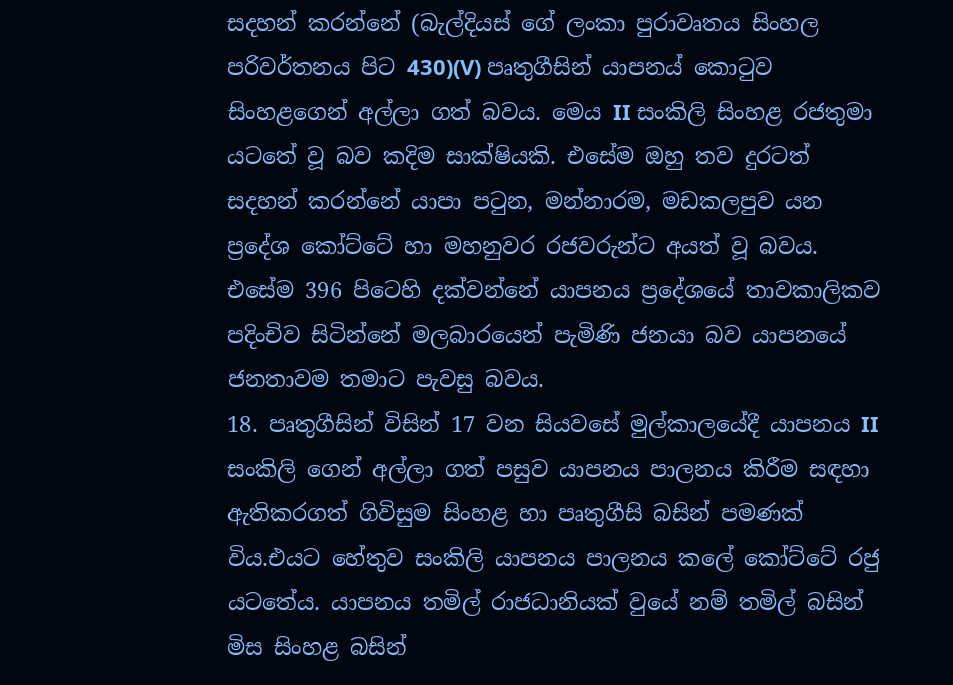සදහන් කරන්නේ (බැල්දියස් ගේ ලංකා පුරාවෘතය සිංහල පරිවර්තනය පිට 430)(V) පෘතුගීසින් යාපනය් කොටුව සිංහළගෙන් අල්ලා ගත් බවය. මෙය II සංකිලි සිංහළ රජතුමා යටතේ වූ බව කදිම සාක්ෂියකි. එසේම ඔහු තව දුරටත් සදහන් කරන්නේ යාපා පටුන, මන්නාරම, මඩකලපුව යන ප්‍රදේශ කෝට්ටේ හා මහනුවර රජවරුන්ට අයත් වූ බවය. එසේම 396 පිටෙහි දක්වන්නේ යාපනය ප්‍රදේශයේ තාවකාලිකව පදිංචිව සිටින්නේ මලබාරයෙන් පැමිණි ජනයා බව යාපනයේ ජනතාවම තමාට පැවසු බවය.
18. පෘතුගීසින් විසින් 17 වන සියවසේ මුල්කාලයේදී යාපනය II සංකිලි ගෙන් අල්ලා ගත් පසුව යාපනය පාලනය කිරීම සඳහා ඇතිකරගත් ගිවිසුම සිංහළ හා පෘතුගීසි බසින් පමණක් විය.එයට හේතුව සංකිලි යාපනය පාලනය කලේ කෝට්ටේ රජු යටතේය. යාපනය තමිල් රාජධානියක් වුයේ නම් තමිල් බසින් මිස සිංහළ බසින්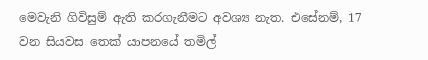මෙවැනි ගිවිසුම් ඇති කරගැනීමට අවශ්‍ය නැත. එසේනම්, 17 වන සියවස තෙක් යාපනයේ තමිල්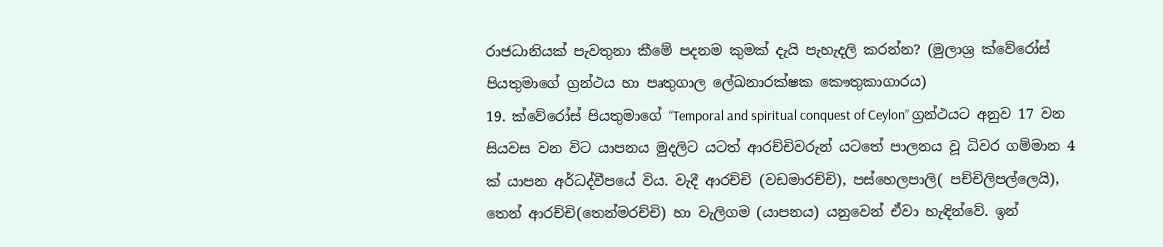රාජධානියක් පැවතුනා කීමේ පදනම කුමක් දැයි පැහැදලි කරන්න? (මුලාශ්‍ර ක්වේරෝස් පියතුමාගේ ග්‍රන්ථය හා පෘතුගාල ලේඛනාරක්ෂක කෞතුකාගාරය)
19. ක්වේරෝස් පියතුමාගේ “Temporal and spiritual conquest of Ceylon” ග්‍රන්ථයට අනුව 17 වන සියවස වන විට යාපනය මුදලිට යටත් ආරච්චිවරුන් යටතේ පාලනය වූ ධිවර ගම්මාන 4 ක් යාපන අර්ධද්වීපයේ විය. වැදී ආරච්චි (වඩමාරච්චි), පස්හෙලපාලි( පච්චිලිපල්ලෙයි), තෙන් ආරච්චි(තෙන්මරච්චි) හා වැලිගම (යාපනය) යනුවෙන් ඒවා හැඳින්වේ. ඉන්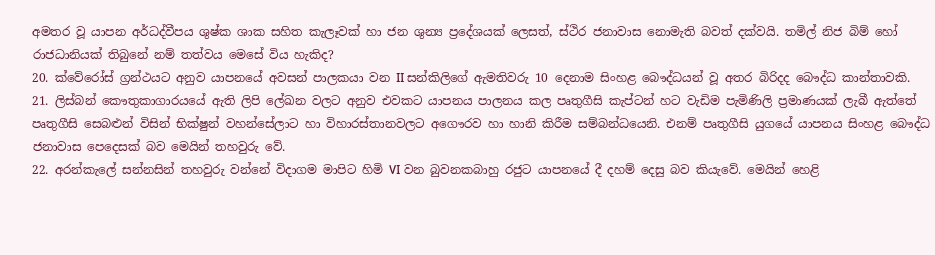අමතර වූ යාපන අර්ධද්වීපය ශුෂ්ක ශාක සහිත කැලෑවක් හා ජන ශුන්‍ය ප්‍රදේශයක් ලෙසත්, ස්ථිර ජනාවාස නොමැති බවත් දක්වයි. තමිල් නිජ බිම් හෝ රාජධානියක් තිබුනේ නම් තත්වය මෙසේ විය හැකිද?
20. ක්වේරෝස් ග්‍රන්ථයට අනුව යාපනයේ අවසන් පාලකයා වන II සන්කිලිගේ ඇමතිවරු 10 දෙනාම සිංහළ බෞද්ධයන් වූ අතර බිරිදද බෞද්ධ කාන්තාවකි.
21. ලිස්බන් කෞතුකාගාරයයේ ඇති ලිපි ලේඛන වලට අනුව එවකට යාපනය පාලනය කල පෘතුගීසි කැප්ටන් හට වැඩිම පැමිණිලි ප්‍රමාණයක් ලැබී ඇත්තේ පෘතුගීසි සෙබළුන් විසින් භික්ෂුන් වහන්සේලාට හා විහාරස්තානවලට අගෞරව හා හානි කිරීම සම්බන්ධයෙනි. එනම් පෘතුගීසි යුගයේ යාපනය සිංහළ බෞද්ධ ජනාවාස පෙදෙසක් බව මෙයින් තහවුරු වේ.
22. අරන්කැලේ සන්නසින් තහවුරු වන්නේ විදාගම මාපිට හිමි VI වන බුවනකබාහු රජුට යාපනයේ දී දහම් දෙසු බව කියැවේ. මෙයින් හෙළි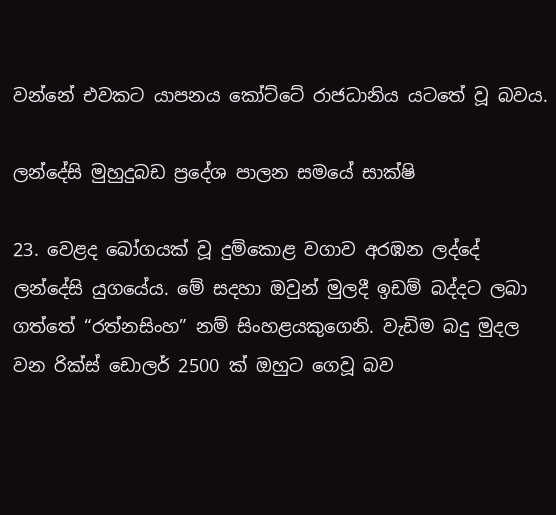වන්නේ එවකට යාපනය කෝට්ටේ රාජධානිය යටතේ වූ බවය.

ලන්දේසි මුහුදුබඩ ප්‍රදේශ පාලන සමයේ සාක්ෂි

23. වෙළද බෝගයක් වූ දුම්කොළ වගාව අරඹන ලද්දේ ලන්දේසි යුගයේය. මේ සදහා ඔවුන් මුලදී ඉඩම් බද්දට ලබා ගත්තේ “රත්නසිංහ” නම් සිංහළයකුගෙනි. වැඩිම බදු මුදල වන රික්ස් ඩොලර් 2500 ක් ඔහුට ගෙවූ බව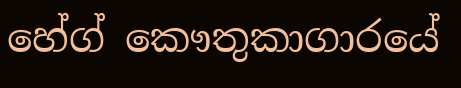හේග් කෞතුකාගාරයේ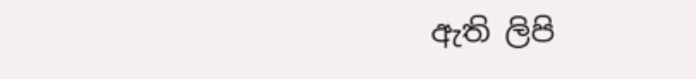ඇති ලිපි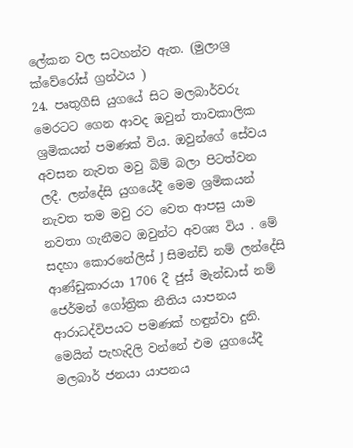ලේකන වල සටහන්ව ඇත. (මුලාශ්‍ර ක්වේරෝස් ග්‍රන්ථය )
24. පෘතුගීසි යුගයේ සිට මලබාර්වරු මෙරටට ගෙන ආවද ඔවුන් තාවකාලික ශ්‍රමිකයන් පමණක් විය. ඔවුන්ගේ සේවය අවසන නැවත මවු බිම් බලා පිටත්වන ලදී. ලන්දේසි යුගයේදී මෙම ශ්‍රමිකයන් නැවත තම මවු රට වෙත ආපසු යාම නවතා ගැනීමට ඔවුන්ට අවශ්‍ය විය . මේ සදහා කොරනේලිස් J සිමන්ඩ් නම් ලන්දේසි ආණ්ඩුකාරයා 1706 දී ජුස් මැන්ඩාස් නම් ජෙර්මන් ගෝත්‍රික නීතිය යාපනය ආරාධද්විපයට පමණක් හඳුන්වා දුනි. මෙයින් පැහැදිලි වන්නේ එම යුගයේදී මලබාර් ජනයා යාපනය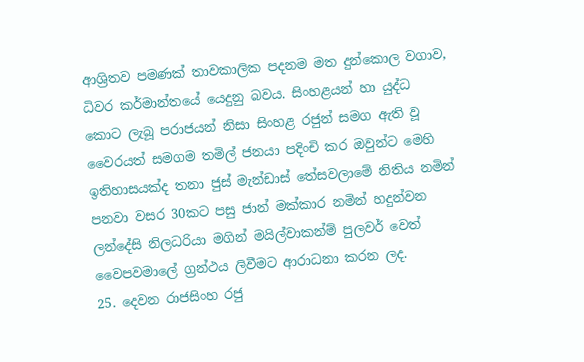ආශ්‍රිතව පමණක් තාවකාලික පදනම මත දුන්කොල වගාව, ධිවර කර්මාන්තයේ යෙදුනු බවය. සිංහළයන් හා යුද්ධ කොට ලැබූ පරාජයන් නිසා සිංහළ රජුන් සමග ඇති වූ වෛරයත් සමගම තමිල් ජනයා පදිංචි කර ඔවුන්ට මෙහි ඉතිහාසයක්ද තනා ජුස් මැන්ඩාස් තේසවලාමේ නිතිය නමින් පනවා වසර 30කට පසු ජාන් මක්කාර නමින් හදුන්වන ලන්දේසි නිලධරියා මගින් මයිල්වාකන්ම් පුලවර් වෙත් වෛපවමාලේ ග්‍රන්ථය ලිවීමට ආරාධනා කරන ලද.
25. දෙවන රාජසිංහ රජු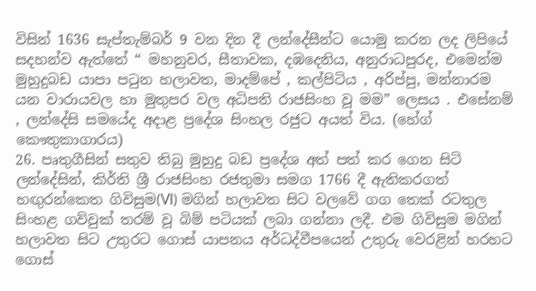විසින් 1636 සැප්තැම්බර් 9 වන දින දී ලන්දේසීන්ට යොමු කරන ලද ලිපියේ සදහන්ව ඇත්තේ “ මහනුවර, සීතාවක, දඹදෙනිය, අනුරාධපුරද, එමෙන්ම මුහුදුබඩ යාපා පටුන හලාවත, මාදම්පේ , කල්පිටිය , අරිප්පු, මන්නාරම යන වාරායවල හා මුතුපර වල අධිපති රාජසිංහ වූ මම” ලෙසය . එසේනම් , ලන්දේසි සමයේද අදාළ ප්‍රදේශ සිංහල රජුට අයත් විය. (හේග් කෞතුකාගාරය)
26. පෘතුගීසින් සතුව තිබු මුහුදු බඩ ප්‍රදේශ අත් පත් කර ගෙන සිටි ලන්දේසින්, කිර්ති ශ්‍රී රාජසිංහ රජතුමා සමග 1766 දී ඇතිකරගත් හඟුරන්කෙත ගිවිසුම(VI) මගින් හලාවත සිට වලවේ ගග තෙක් රටතුල සිංහළ ගව්වුක් තරම් වූ බිම් පටියක් ලබා ගන්නා ලදී. එම ගිවිසුම මගින් හලාවත සිට උතුරට ගොස් යාපනය අර්ධද්වීපයෙන් උතුරු වෙරළින් හරහට ගොස්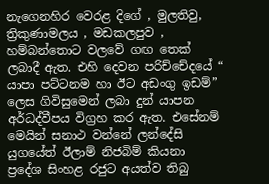නැගෙනහිර වෙරළ දිගේ , මුලතිවු, ත්‍රිකුණාමලය , මඩකලපුව , හම්බන්තොට වලවේ ගඟ තෙක් ලබාදී ඇත. එහි දෙවන පරිච්චේදයේ “ යාපා පට්ටනම හා ඊට අඩංගු ඉඩම්” ලෙස ගිවිසුමෙන් ලබා දුන් යාපන අර්ධද්වීපය විග්‍රහ කර ඇත. එසේනම් මෙයින් සනාථ වන්නේ ලන්දේසි යුගයේත් ඊලාම් නිජබිම් කියනා ප්‍රදේශ සිංහළ රජුට අයත්ව තිබු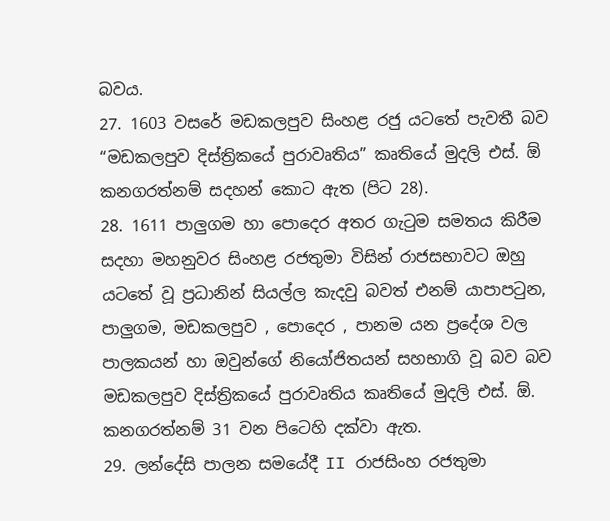බවය.
27. 1603 වසරේ මඩකලපුව සිංහළ රජු යටතේ පැවතී බව “මඩකලපුව දිස්ත්‍රිකයේ පුරාවෘතිය” කෘතියේ මුදලි එස්. ඕ කනගරත්නම් සදහන් කොට ඇත (පිට 28).
28. 1611 පාලුගම හා පොදෙර අතර ගැටුම සමතය කිරීම සදහා මහනුවර සිංහළ රජතුමා විසින් රාජසභාවට ඔහු යටතේ වූ ප්‍රධානින් සියල්ල කැදවු බවත් එනම් යාපාපටුන, පාලුගම, මඩකලපුව , පොදෙර , පානම යන ප්‍රදේශ වල පාලකයන් හා ඔවුන්ගේ නියෝජිතයන් සහභාගි වූ බව බව මඩකලපුව දිස්ත්‍රිකයේ පුරාවෘතිය කෘතියේ මුදලි එස්. ඕ. කනගරත්නම් 31 වන පිටෙහි දක්වා ඇත.
29. ලන්දේසි පාලන සමයේදී II රාජසිංහ රජතුමා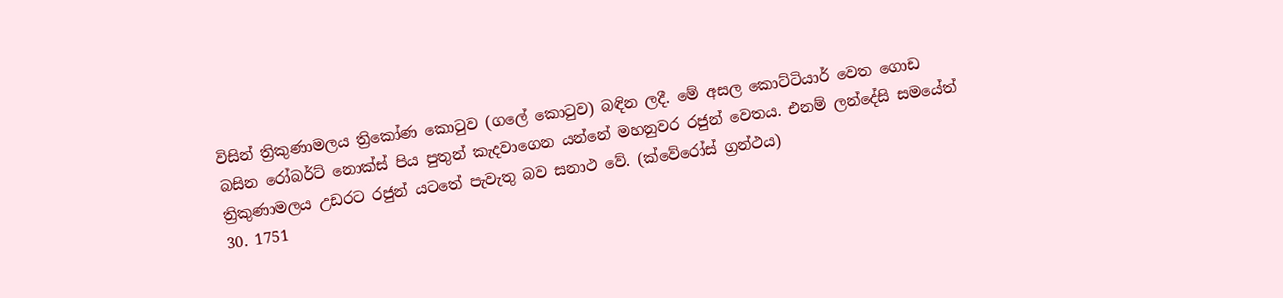විසින් ත්‍රිකුණාමලය ත්‍රිකෝණ කොටුව (ගලේ කොටුව) බඳින ලදී. මේ අසල කොට්ටියාර් වෙත ගොඩ බසින රෝබර්ට් නොක්ස් පිය පුතුන් කැදවාගෙන යන්නේ මහනුවර රජුන් වෙතය. එනම් ලන්දේසි සමයේත් ත්‍රිකුණාමලය උඩරට රජුන් යටතේ පැවැතු බව සනාථ වේ. (ක්වේරෝස් ග්‍රන්ථය)
30. 1751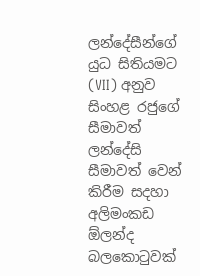ලන්දේසීන්ගේ යුධ සිතියමට (VII) අනුව සිංහළ රජුගේ සීමාවත් ලන්දේසි සීමාවත් වෙන් කිරීම සදහා අලිමංකඩ ඕලන්ද බලකොටුවක්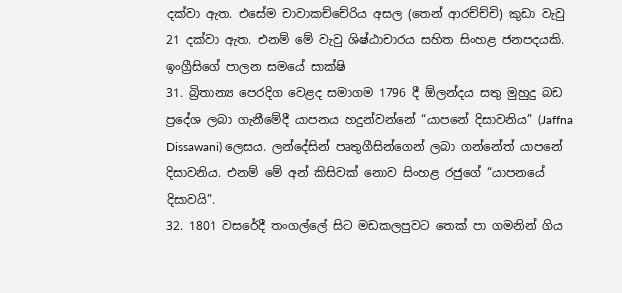දක්වා ඇත. එසේම චාවාකච්චේරිය අසල (තෙන් ආරච්ච්චි) කුඩා වැවු 21 දක්වා ඇත. එනම් මේ වැවු ශිෂ්ඨාචාරය සහිත සිංහළ ජනපදයකි.
ඉංග්‍රීසිගේ පාලන සමයේ සාක්ෂි
31. බ්‍රිතාන්‍ය පෙරදිග වෙළද සමාගම 1796 දී ඕලන්දය සතු මුහුදු බඩ ප්‍රදේශ ලබා ගැනීමේදී යාපනය හදුන්වන්නේ “යාපනේ දිසාවනිය” (Jaffna Dissawani) ලෙසය. ලන්දේසින් පෘතුගීසින්ගෙන් ලබා ගන්නේත් යාපනේ දිසාවනිය. එනම් මේ අන් කිසිවක් නොව සිංහළ රජුගේ “යාපනයේ දිසාවයි”.
32. 1801 වසරේදී තංගල්ලේ සිට මඩකලපුවට තෙක් පා ගමනින් ගිය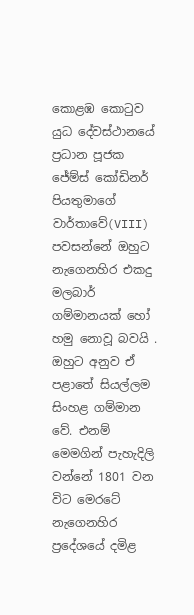කොළඹ කොටුව යුධ දේවස්ථානයේ ප්‍රධාන පූජක ජේම්ස් කෝඩිනර් පියතුමාගේ වාර්තාවේ(VIII) පවසන්නේ ඔහුට නැගෙනහිර එකදු මලබාර් ගම්මානයක් හෝ හමු නොවූ බවයි . ඔහුට අනුව ඒ පළාතේ සියල්ලම සිංහළ ගම්මාන වේ. එනම් මෙමගින් පැහැදිලි වන්නේ 1801 වන විට මෙරටේ නැගෙනහිර ප්‍රදේශයේ දමිළ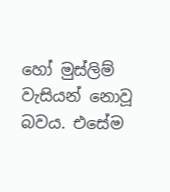හෝ මුස්ලිම් වැසියන් නොවූ බවය. එසේම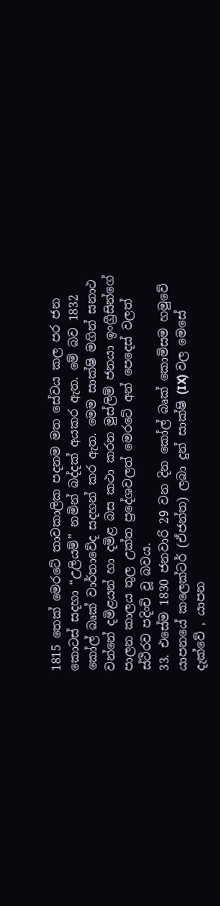1815 තෙක් මෙරටේ තාවකාලික පදනම මත සේවය කල පර ජන කොටස් සදහා “උලියම්” නමින් බද්දක් අයකර ඇත. මේ බව 1832 කෝල් බෘක් වාර්තාවේද සදහන් කර ඇත. මෙම සාක්ෂි මගින් සනාථ වන්නේ දමිළයන් හා දමිළ බස කථා කරන මුස්ලිම් ජනයා ඉංග්‍රීසින්ගේ පාලන කාලය තුල උක්ත ප්‍රදේශවලත් මෙරටේ අන් පෙදෙස් වලත් ස්ථිරව පදිංචි වූ බවය.
33. එසේම 1830 ජනවාරි 29 වන දින කෝල් බෘක් කොමිසම හමුවේ යාපනයේ කලෙක්ටර් (ඒජන්ත) ලබා දුන් සාක්ෂි (IX) වල මෙසේ දැක්වේ , යාපන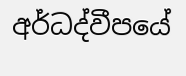අර්ධද්වීපයේ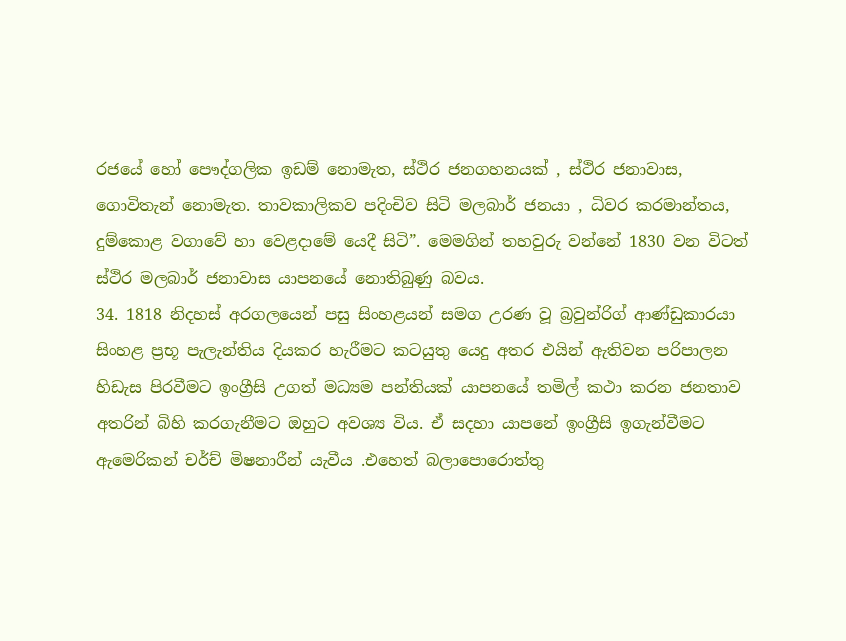රජයේ හෝ පෞද්ගලික ඉඩම් නොමැත, ස්ථිර ජනගහනයක් , ස්ථිර ජනාවාස, ගොවිතැන් නොමැත. තාවකාලිකව පදිංචිව සිටි මලබාර් ජනයා , ධිවර කරමාන්තය, දුම්කොළ වගාවේ හා වෙළදාමේ යෙදී සිටි”. මෙමගින් තහවුරු වන්නේ 1830 වන විටත් ස්ථිර මලබාර් ජනාවාස යාපනයේ නොතිබුණු බවය.
34. 1818 නිදහස් අරගලයෙන් පසු සිංහළයන් සමග උරණ වූ බ්‍රවුන්රිග් ආණ්ඩුකාරයා සිංහළ ප්‍රභූ පැලැන්තිය දියකර හැරීමට කටයුතු යෙදු අතර එයින් ඇතිවන පරිපාලන හිඩැස පිරවීමට ඉංග්‍රීසි උගත් මධ්‍යම පන්තියක් යාපනයේ තමිල් කථා කරන ජනතාව අතරින් බිහි කරගැනීමට ඔහුට අවශ්‍ය විය. ඒ සදහා යාපනේ ඉංග්‍රීසි ඉගැන්වීමට ඇමෙරිකන් චර්ච් මිෂනාරීන් යැවීය .එහෙත් බලාපොරොත්තු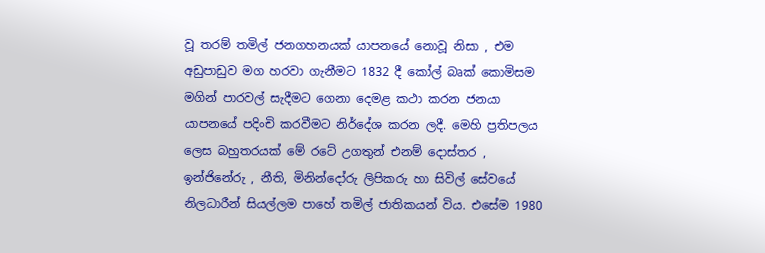වූ තරම් තමිල් ජනගහනයක් යාපනයේ නොවූ නිසා , එම අඩුපාඩුව මග හරවා ගැනීමට 1832 දී කෝල් බෘක් කොමිසම මගින් පාරවල් සැදීමට ගෙනා දෙමළ කථා කරන ජනයා යාපනයේ පදිංචි කරවීමට නිර්දේශ කරන ලදී. මෙහි ප්‍රතිපලය ලෙස බහුතරයක් මේ රටේ උගතුන් එනම් දොස්තර , ඉන්ජිනේරු , නීති, මිනින්දෝරු ලිපිකරු හා සිවිල් සේවයේ නිලධාරීන් සියල්ලම පාහේ තමිල් ජාතිකයන් විය. එසේම 1980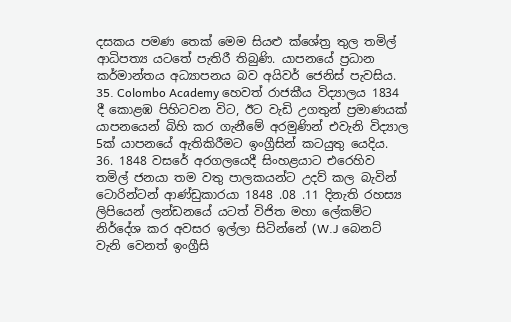දසකය පමණ තෙක් මෙම සියළු ක්ශේත්‍ර තුල තමිල් ආධිපත්‍ය යටතේ පැතිරී තිබුණි. යාපනයේ ප්‍රධාන කර්මාන්තය අධ්‍යාපනය බව අයිවර් ජෙනිස් පැවසිය.
35. Colombo Academy හෙවත් රාජකීය විද්‍යාලය 1834 දී කොළඹ පිහිටවන විට, ඊට වැඩි උගතුන් ප්‍රමාණයක් යාපනයෙන් බිහි කර ගැනීමේ අරමුණින් එවැනි විද්‍යාල 5ක් යාපනයේ ඇතිකිරීමට ඉංග්‍රීසින් කටයුතු යෙදිය.
36. 1848 වසරේ අරගලයෙදී සිංහළයාට එරෙහිව තමිල් ජනයා තම වතු පාලකයන්ට උදව් කල බැවින් ටොරින්ටන් ආණ්ඩුකාරයා 1848 .08 .11 දිනැති රහස්‍ය ලිපියෙන් ලන්ඩනයේ යටත් විජිත මහා ලේකම්ට නිර්දේශ කර අවසර ඉල්ලා සිටින්නේ (W.J බෙනට් වැනි වෙනත් ඉංග්‍රීසි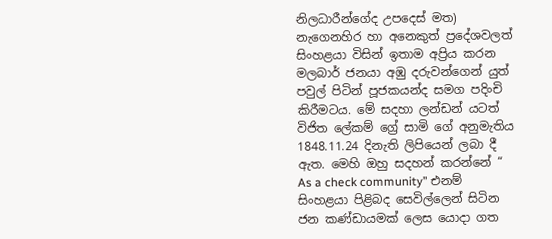නිලධාරීන්ගේද උපදෙස් මත) නැගෙනහිර හා අනෙකුත් ප්‍රදේශවලත් සිංහළයා විසින් ඉතාම අප්‍රිය කරන මලබාර් ජනයා අඹු දරුවන්ගෙන් යුත් පවුල් පිටින් පූජකයන්ද සමග පදිංචි කිරීමටය. මේ සදහා ලන්ඩන් යටත් විජිත ලේකම් ග්‍රේ සාමි ගේ අනුමැතිය 1848.11.24 දිනැති ලිපියෙන් ලබා දී ඇත. මෙහි ඔහු සදහන් කරන්නේ “ As a check community” එනම් සිංහළයා පිළිබද සෙවිල්ලෙන් සිටින ජන කණ්ඩායමක් ලෙස යොදා ගත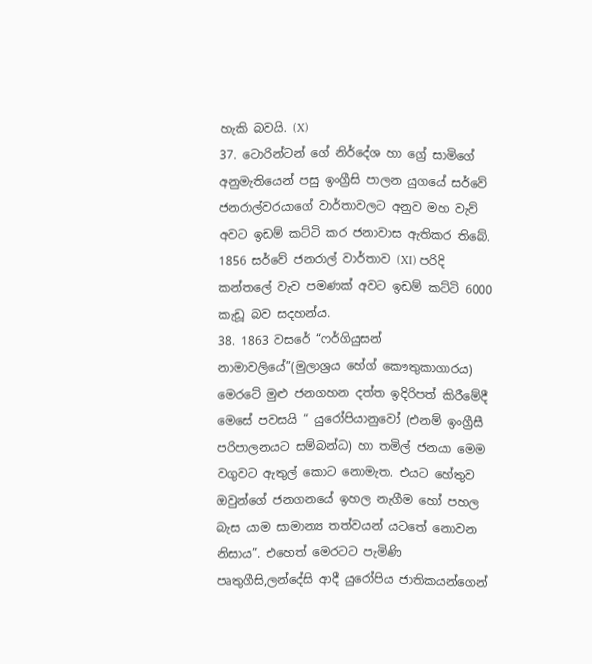හැකි බවයි. (X)
37. ටොරින්ටන් ගේ නිර්දේශ හා ග්‍රේ සාමිගේ අනුමැතියෙන් පසු ඉංග්‍රීසි පාලන යුගයේ සර්වේ ජනරාල්වරයාගේ වාර්තාවලට අනුව මහ වැව් අවට ඉඩම් කට්ටි කර ජනාවාස ඇතිකර තිබේ. 1856 සර්වේ ජනරාල් වාර්තාව (XI) පරිදි කන්තලේ වැව පමණක් අවට ඉඩම් කට්ටි 6000 කැඩූ බව සදහන්ය.
38. 1863 වසරේ “ෆර්ගියුසන් නාමාවලියේ”(මුලාශ්‍රය හේග් කෞතුකාගාරය) මෙරටේ මුළු ජනගහන දත්ත ඉදිරිපත් කිරීමේදී මෙසේ පවසයි “ යුරෝපියානුවෝ (එනම් ඉංග්‍රීසී පරිපාලනයට සම්බන්ධ) හා තමිල් ජනයා මෙම වගුවට ඇතුල් කොට නොමැත. එයට හේතුව ඔවුන්ගේ ජනගනයේ ඉහල නැගීම හෝ පහල බැස යාම සාමාන්‍ය තත්වයන් යටතේ නොවන නිසාය”. එහෙත් මෙරටට පැමිණි පෘතුගීසි,ලන්දේසි ආදී යුරෝපිය ජාතිකයන්ගෙන්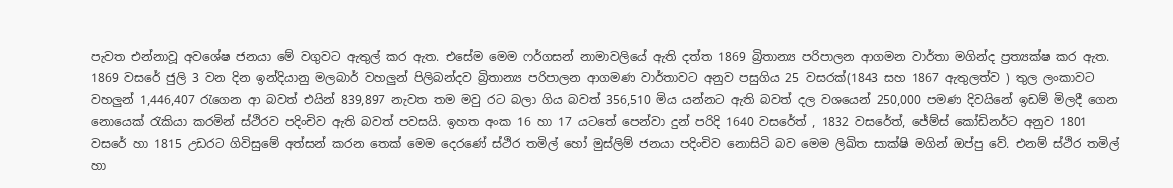පැවත එන්නාවූ අවශේෂ ජනයා මේ වගුවට ඇතුල් කර ඇත. එසේම මෙම ෆර්ගසන් නාමාවලියේ ඇති දත්ත 1869 බ්‍රිතාන්‍ය පරිපාලන ආගමන වාර්තා මගින්ද ප්‍රත්‍යක්ෂ කර ඇත. 1869 වසරේ ජුලි 3 වන දින ඉන්දියානු මලබාර් වහලුන් පිලිබන්දව බ්‍රිතාන්‍ය පරිපාලන ආගමණ වාර්තාවට අනුව පසුගිය 25 වසරක්(1843 සහ 1867 ඇතුලත්ව ) තුල ලංකාවට වහලුන් 1,446,407 රැගෙන ආ බවත් එයින් 839,897 නැවත තම මවු රට බලා ගිය බවත් 356,510 මිය යන්නට ඇති බවත් දල වශයෙන් 250,000 පමණ දිවයිනේ ඉඩම් මිලදී ගෙන නොයෙක් රැකියා කරමින් ස්ථිරව පදිංචිව ඇති බවත් පවසයි. ඉහත අංක 16 හා 17 යටතේ පෙන්වා දුන් පරිදි 1640 වසරේත් , 1832 වසරේත්, ජේම්ස් කෝඩිනර්ට අනුව 1801 වසරේ හා 1815 උඩරට ගිවිසුමේ අත්සන් කරන තෙක් මෙම දෙරණේ ස්ථිර තමිල් හෝ මුස්ලිම් ජනයා පදිංචිව නොසිටි බව මෙම ලිඛිත සාක්ෂි මගින් ඔප්පු වේ. එනම් ස්ථිර තමිල් හා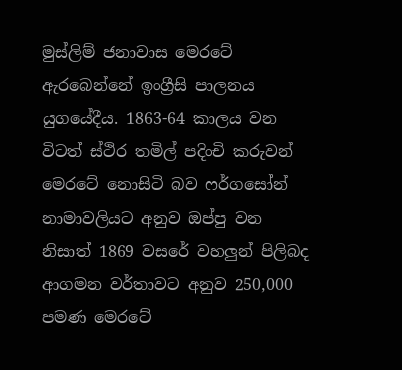මුස්ලිම් ජනාවාස මෙරටේ ඇරබෙන්නේ ඉංග්‍රීසි පාලනය යුගයේදීය. 1863-64 කාලය වන විටත් ස්ථිර තමිල් පදිංචි කරුවන් මෙරටේ නොසිටි බව ෆර්ගසෝන් නාමාවලියට අනුව ඔප්පු වන නිසාත් 1869 වසරේ වහලුන් පිලිබද ආගමන වර්තාවට අනුව 250,000 පමණ මෙරටේ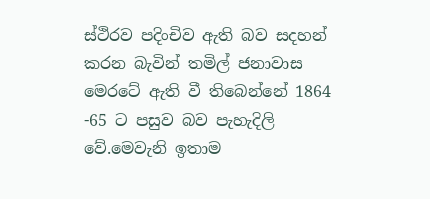ස්ථිරව පදිංචිව ඇති බව සදහන් කරන බැවින් තමිල් ජනාවාස මෙරටේ ඇති වී තිබෙන්නේ 1864 -65 ට පසුව බව පැහැදිලි වේ.මෙවැනි ඉතාම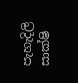පැහැදිලි සාක්ෂි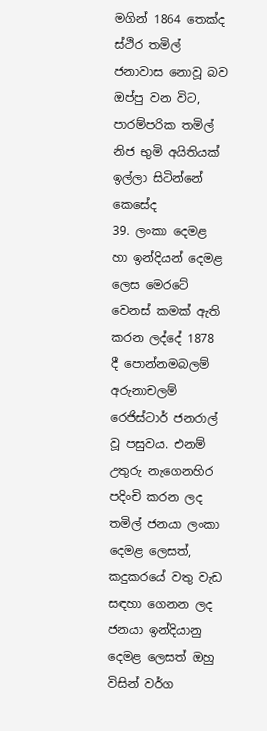මගින් 1864 තෙක්ද ස්ථිර තමිල් ජනාවාස නොවූ බව ඔප්පු වන විට, පාරම්පරික තමිල් නිජ භුමි අයිතියක් ඉල්ලා සිටින්නේ කෙසේද
39. ලංකා දෙමළ හා ඉන්දියන් දෙමළ ලෙස මෙරටේ වෙනස් කමක් ඇති කරන ලද්දේ 1878 දී පොන්නමබලම් අරුනාචලම් රෙජිස්ටාර් ජනරාල් වූ පසුවය. එනම් උතුරු නැගෙනහිර පදිංචි කරන ලද තමිල් ජනයා ලංකා දෙමළ ලෙසත්, කදුකරයේ වතු වැඩ සඳහා ගෙනන ලද ජනයා ඉන්දියානු දෙමළ ලෙසත් ඔහු විසින් වර්ග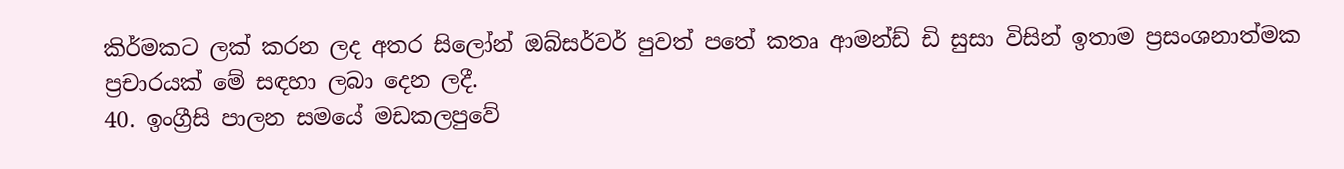කිර්මකට ලක් කරන ලද අතර සිලෝන් ඔබ්සර්වර් පුවත් පතේ කතෘ ආමන්ඩ් ඩි සුසා විසින් ඉතාම ප්‍රසංශනාත්මක ප්‍රචාරයක් මේ සඳහා ලබා දෙන ලදී.
40. ඉංග්‍රීසි පාලන සමයේ මඩකලපුවේ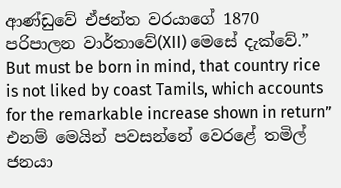ආණ්ඩුවේ ඒජන්ත වරයාගේ 1870 පරිපාලන වාර්තාවේ(XII) මෙසේ දැක්වේ.” But must be born in mind, that country rice is not liked by coast Tamils, which accounts for the remarkable increase shown in return” එනම් මෙයින් පවසන්නේ වෙරළේ තමිල් ජනයා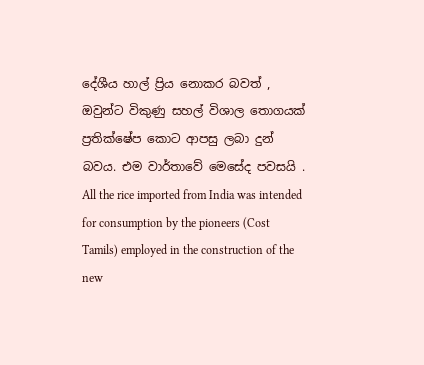දේශීය හාල් ප්‍රිය නොකර බවත් , ඔවුන්ට විකුණු සහල් විශාල තොගයක් ප්‍රතික්ෂේප කොට ආපසු ලබා දුන් බවය. එම වාර්තාවේ මෙසේද පවසයි . All the rice imported from India was intended for consumption by the pioneers (Cost Tamils) employed in the construction of the new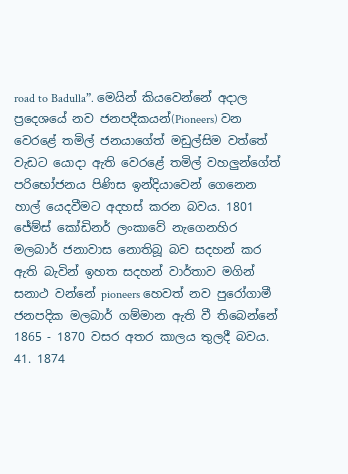road to Badulla”. මෙයින් කියවෙන්නේ අදාල ප්‍රදෙශයේ නව ජනපදීකයන්(Pioneers) වන වෙරළේ තමිල් ජනයාගේත් මඩුල්සිම වත්තේ වැඩට යොදා ඇති වෙරළේ තමිල් වහලුන්ගේත් පරිභෝජනය පිණිස ඉන්දියාවෙන් ගෙනෙන හාල් යෙදවීමට අදහස් කරන බවය. 1801 ජේම්ස් කෝඩිනර් ලංකාවේ නැගෙනහිර මලබාර් ජනාවාස නොතිබූ බව සදහන් කර ඇති බැවින් ඉහත සදහන් වාර්තාව මගින් සනාථ වන්නේ pioneers හෙවත් නව පුරෝගාමී ජනපදික මලබාර් ගම්මාන ඇති වී තිබෙන්නේ 1865 - 1870 වසර අතර කාලය තුලදී බවය.
41. 1874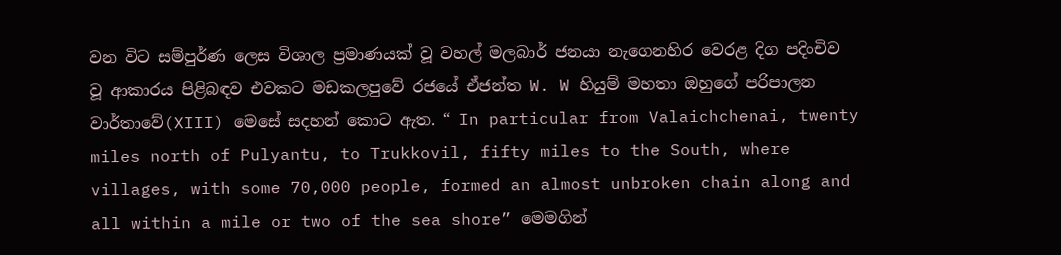වන විට සම්පුර්ණ ලෙස විශාල ප්‍රමාණයක් වූ වහල් මලබාර් ජනයා නැගෙනහිර වෙරළ දිග පදිංචිව වූ ආකාරය පිළිබඳව එවකට මඩකලපුවේ රජයේ ඒජන්ත W. W හියුම් මහතා ඔහුගේ පරිපාලන වාර්තාවේ(XIII) මෙසේ සදහන් කොට ඇත. “ In particular from Valaichchenai, twenty miles north of Pulyantu, to Trukkovil, fifty miles to the South, where villages, with some 70,000 people, formed an almost unbroken chain along and all within a mile or two of the sea shore” මෙමගින්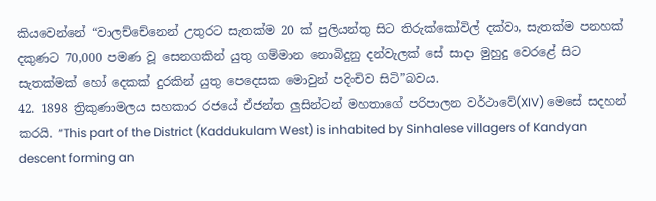කියවෙන්නේ “වාලච්චේනෙන් උතුරට සැතක්ම 20 ක් පුලියන්තු සිට තිරුක්කෝවිල් දක්වා, සැතක්ම පනහක් දකුණට 70,000 පමණ වූ සෙනගකින් යුතු ගම්මාන නොබිදුනු දන්වැලක් සේ සාදා මුහුදු වෙරළේ සිට සැතක්මක් හෝ දෙකක් දුරකින් යුතු පෙදෙසක මොවුන් පදිංචිව සිටි”බවය.
42. 1898 ත්‍රිකුණාමලය සහකාර රජයේ ඒජන්ත ලුසින්ටන් මහතාගේ පරිපාලන වර්ථාවේ(XIV) මෙසේ සදහන් කරයි. “This part of the District (Kaddukulam West) is inhabited by Sinhalese villagers of Kandyan descent forming an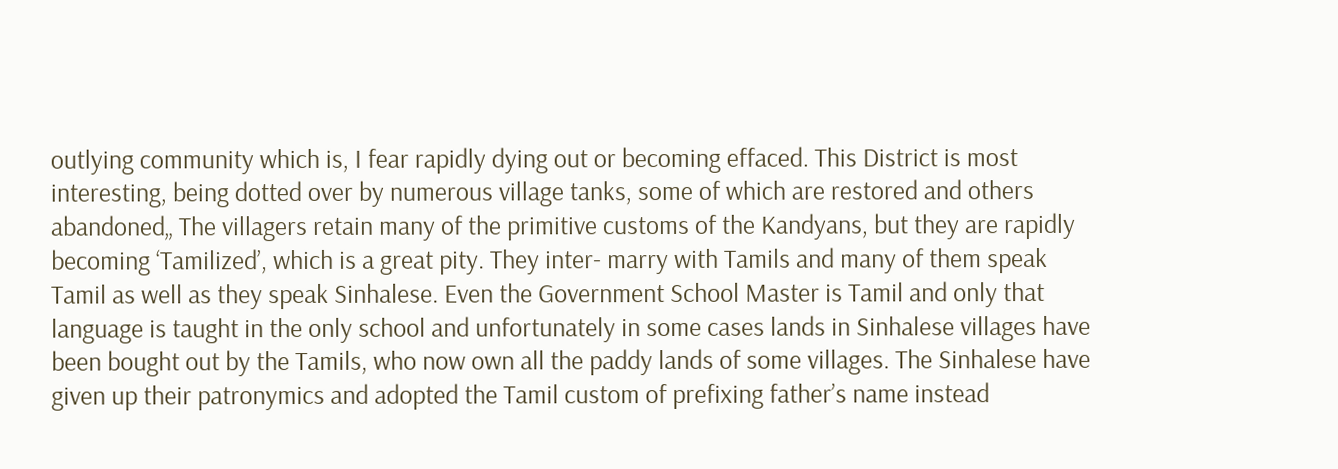outlying community which is, I fear rapidly dying out or becoming effaced. This District is most interesting, being dotted over by numerous village tanks, some of which are restored and others abandoned„ The villagers retain many of the primitive customs of the Kandyans, but they are rapidly becoming ‘Tamilized’, which is a great pity. They inter- marry with Tamils and many of them speak Tamil as well as they speak Sinhalese. Even the Government School Master is Tamil and only that language is taught in the only school and unfortunately in some cases lands in Sinhalese villages have been bought out by the Tamils, who now own all the paddy lands of some villages. The Sinhalese have given up their patronymics and adopted the Tamil custom of prefixing father’s name instead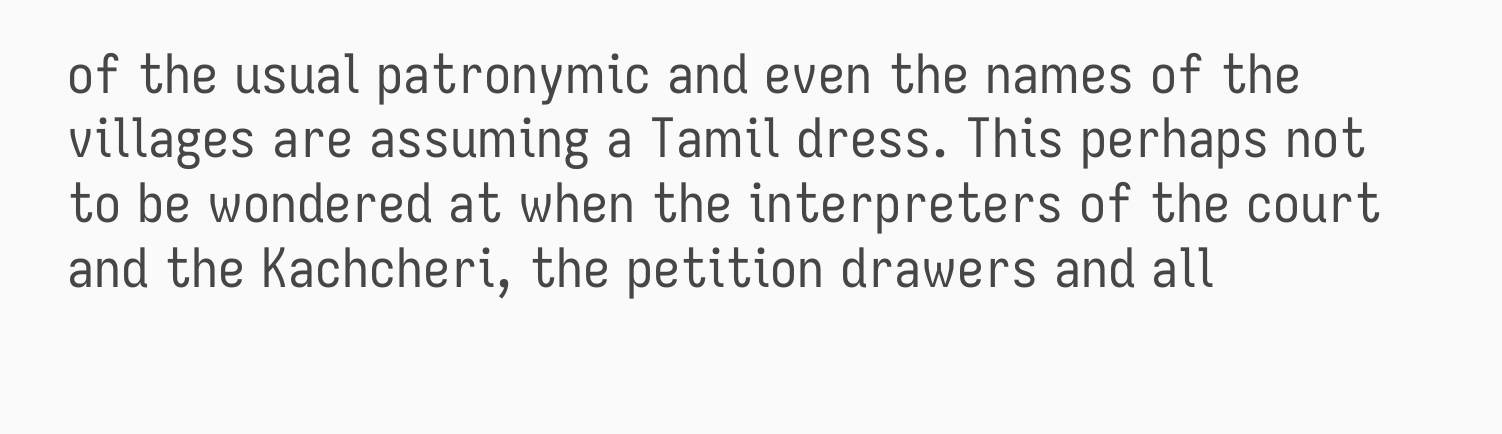of the usual patronymic and even the names of the villages are assuming a Tamil dress. This perhaps not to be wondered at when the interpreters of the court and the Kachcheri, the petition drawers and all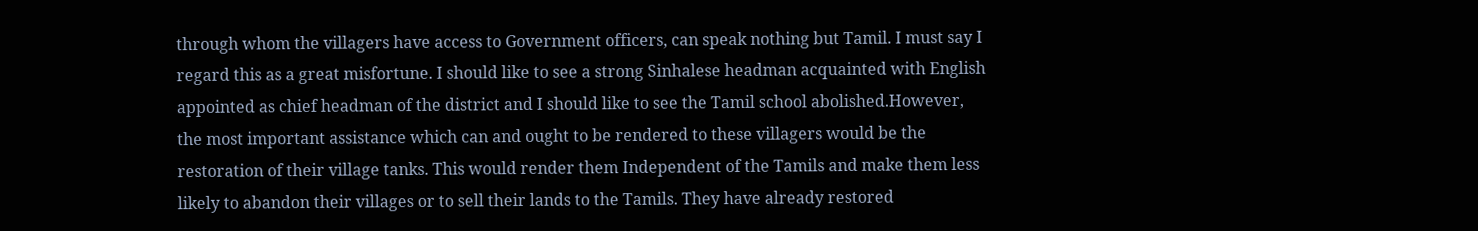through whom the villagers have access to Government officers, can speak nothing but Tamil. I must say I regard this as a great misfortune. I should like to see a strong Sinhalese headman acquainted with English appointed as chief headman of the district and I should like to see the Tamil school abolished.However, the most important assistance which can and ought to be rendered to these villagers would be the restoration of their village tanks. This would render them Independent of the Tamils and make them less likely to abandon their villages or to sell their lands to the Tamils. They have already restored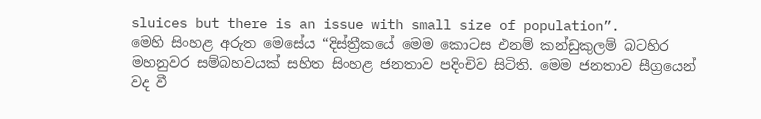sluices but there is an issue with small size of population”.
මෙහි සිංහළ අරුත මෙසේය “දිස්ත්‍රීකයේ මෙම කොටස එනම් කන්ඩුකුලම් බටහිර මහනුවර සම්බහවයක් සහිත සිංහළ ජනතාව පදිංචිව සිටිති. මෙම ජනතාව සීග්‍රයෙන් වද වී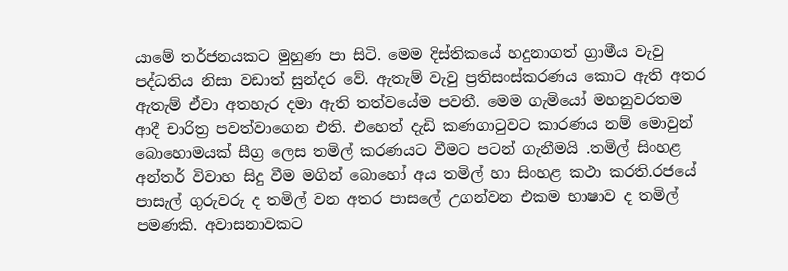යාමේ තර්ජනයකට මුහුණ පා සිටි. මෙම දිස්තිකයේ හදුනාගත් ග්‍රාමීය වැවු පද්ධතිය නිසා වඩාත් සුන්දර වේ. ඇතැම් වැවු ප්‍රතිසංස්කරණය කොට ඇති අතර ඇතැම් ඒවා අතහැර දමා ඇති තත්වයේම පවතී. මෙම ගැමියෝ මහනුවරතම ආදී චාරිත්‍ර පවත්වාගෙන එති. එහෙත් දැඩි කණගාටුවට කාරණය නම් මොවුන් බොහොමයක් සීග්‍ර ලෙස තමිල් කරණයට වීමට පටන් ගැනීමයි .තමිල් සිංහළ අන්තර් විවාහ සිදු වීම මගින් බොහෝ අය තමිල් හා සිංහළ කථා කරති.රජයේ පාසැල් ගුරුවරු ද තමිල් වන අතර පාසලේ උගන්වන එකම භාෂාව ද තමිල් පමණකි. අවාසනාවකට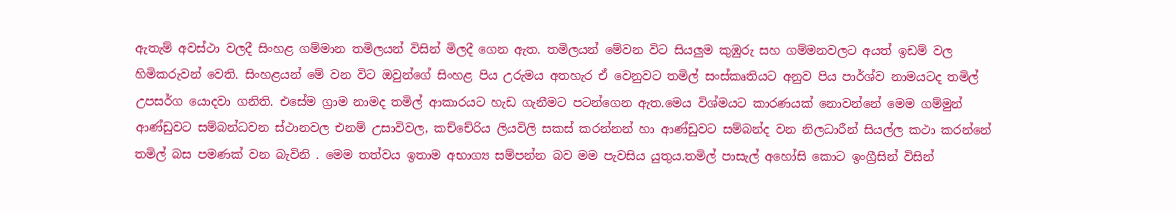ඇතැම් අවස්ථා වලදී සිංහළ ගම්මාන තමිලයන් විසින් මිලදී ගෙන ඇත. තමිලයන් මේවන විට සියලුම කුඹුරු සහ ගම්මනවලට අයත් ඉඩම් වල හිමිකරුවන් වෙති. සිංහළයන් මේ වන විට ඔවුන්ගේ සිංහළ පිය උරුමය අතහැර ඒ වෙනුවට තමිල් සංස්කෘතියට අනුව පිය පාර්ශ්ව නාමයටද තමිල් උපසර්ග යොදවා ගනිති. එසේම ග්‍රාම නාමද තමිල් ආකාරයට හැඩ ගැනීමට පටන්ගෙන ඇත.මෙය විශ්මයට කාරණයක් නොවන්නේ මෙම ගම්මුන් ආණ්ඩුවට සම්බන්ධවන ස්ථානවල එනම් උසාවිවල, කච්චේරිය ලියවිලි සකස් කරන්නන් හා ආණ්ඩුවට සම්බන්ද වන නිලධාරීන් සියල්ල කථා කරන්නේ තමිල් බස පමණක් වන බැවිනි . මෙම තත්වය ඉතාම අභාග්‍ය සම්පන්න බව මම පැවසිය යුතුය.තමිල් පාසැල් අහෝසි කොට ඉංග්‍රීසින් විසින්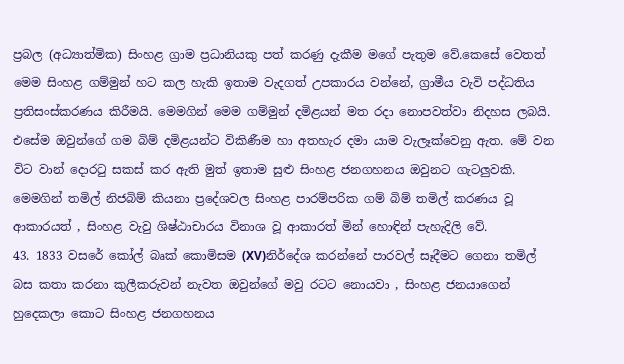ප්‍රබල (අධ්‍යාත්මික) සිංහළ ග්‍රාම ප්‍රධානියකු පත් කරණු දැකීම මගේ පැතුම වේ.කෙසේ වෙතත් මෙම සිංහළ ගම්මුන් හට කල හැකි ඉතාම වැදගත් උපකාරය වන්නේ, ග්‍රාමීය වැවි පද්ධතිය ප්‍රතිසංස්කරණය කිරීමයි. මෙමගින් මෙම ගම්මුන් දමිළයන් මත රදා නොපවත්වා නිදහස ලබයි. එසේම ඔවුන්ගේ ගම බිම් දමිළයන්ට විකිණීම හා අතහැර දමා යාම වැලෑක්වෙනු ඇත. මේ වන විට වාන් දොරටු සකස් කර ඇති මුත් ඉතාම සුළු සිංහළ ජනගහනය ඔවුනට ගැටලුවකි. මෙමගින් තමිල් නිජබිම් කියනා ප්‍රදේශවල සිංහළ පාරම්පරික ගම් බිම් තමිල් කරණය වූ ආකාරයත් , සිංහළ වැවු ශිෂ්ඨාචාරය විනාශ වූ ආකාරත් මින් හොඳින් පැහැදිලි වේ.
43. 1833 වසරේ කෝල් බෘක් කොමිසම (XV)නිර්දේශ කරන්නේ පාරවල් සෑදීමට ගෙනා තමිල් බස කතා කරනා කුලීකරුවන් නැවත ඔවුන්ගේ මවු රටට නොයවා , සිංහළ ජනයාගෙන් හුදෙකලා කොට සිංහළ ජනගහනය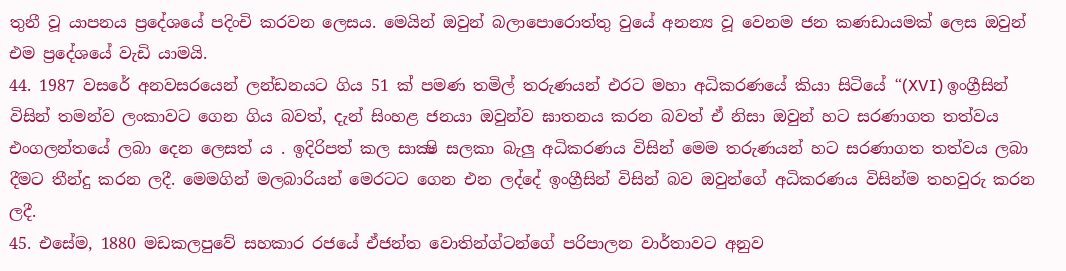තුනී වූ යාපනය ප්‍රදේශයේ පදිංචි කරවන ලෙසය. මෙයින් ඔවුන් බලාපොරොත්තු වුයේ අනන්‍ය වූ වෙනම ජන කණඩායමක් ලෙස ඔවුන් එම ප්‍රදේශයේ වැඩි යාමයි.
44. 1987 වසරේ අනවසරයෙන් ලන්ඩනයට ගිය 51 ක් පමණ තමිල් තරුණයන් එරට මහා අධිකරණයේ කියා සිටියේ “(XVI) ඉංග්‍රීසින් විසින් තමන්ව ලංකාවට ගෙන ගිය බවත්, දැන් සිංහළ ජනයා ඔවුන්ව ඝාතනය කරන බවත් ඒ නිසා ඔවුන් හට සරණාගත තත්වය එංගලන්තයේ ලබා දෙන ලෙසත්‍ ය . ඉදිරිපත් කල සාක්‍ෂි සලකා බැලු අධිකරණය විසින් මෙම තරුණයන් හට සරණාගත තත්වය ලබා දීමට තීන්දු කරන ලදී. මෙමගින් මලබාරියන් මෙරටට ගෙන එන ලද්දේ ඉංග්‍රීසින් විසින් බව ඔවුන්ගේ අධිකරණය විසින්ම තහවුරු කරන ලදී.
45. එසේම, 1880 මඩකලපුවේ සහකාර රජයේ ඒජන්ත වොතින්ග්ටන්ගේ පරිපාලන වාර්තාවට අනුව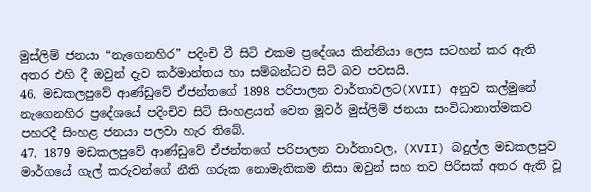මුස්ලිම් ජනයා “නැගෙනහිර” පදිංචි වී සිටි එකම ප්‍රදේශය කින්නියා ලෙස සටහන් කර ඇති අතර එහි දී ඔවුන් දැව කර්මාන්තය හා සම්බන්ධව සිටි බව පවසයි.
46. මඩකලපුවේ ආණ්ඩුවේ ඒජන්තගේ 1898 පරිපාලන වාර්තාවලට(XVII) අනුව කල්මුනේ නැගෙනහිර ප්‍රදේශයේ පදිංචිව සිටි සිංහළයන් වෙත මූවර් මුස්ලිම් ජනයා සංවිධානාත්මකව පහරදී සිංහළ ජනයා පලවා හැර තිබේ.
47. 1879 මඩකලපුවේ ආණ්ඩුවේ ඒජන්තගේ පරිපාලන වාර්තාවල, (XVII) බදුල්ල මඩකලපුව මාර්ගයේ ගැල් කරුවන්ගේ නීති ගරුක නොමැතිකම නිසා ඔවුන් සහ තව පිරිසක් අතර ඇති වූ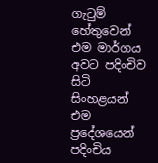ගැටුම් හේතුවෙන් එම මාර්ගය අවට පදිංචිව සිටි සිංහළයන් එම ප්‍රදේශයෙන් පදිංචිය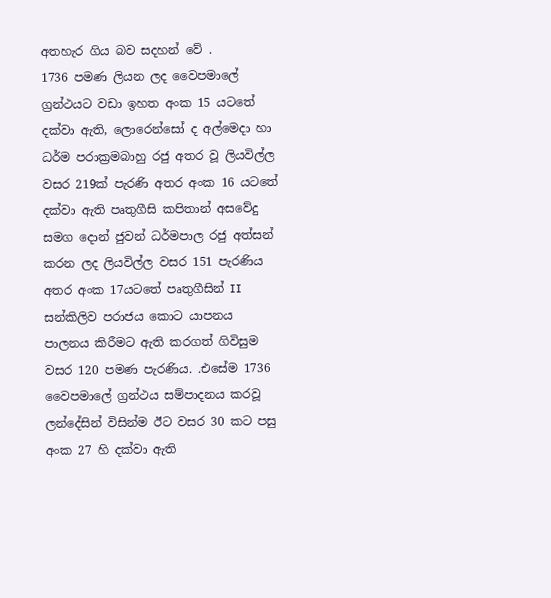අතහැර ගිය බව සදහන් වේ .
1736 පමණ ලියන ලද වෛපමාලේ ග්‍රන්ථයට වඩා ඉහත අංක 15 යටතේ දක්වා ඇති, ලොරෙන්සෝ ද අල්මෙදා හා ධර්ම පරාක්‍රමබාහු රජු අතර වූ ලියවිල්ල වසර 219ක් පැරණි අතර අංක 16 යටතේ දක්වා ඇති පෘතුගීසි කපිතාන් අසවේදු සමග දොන් ජුවන් ධර්මපාල රජු අත්සන් කරන ලද ලියවිල්ල වසර 151 පැරණිය අතර අංක 17යටතේ පෘතුගීසින් II සන්කිලිව පරාජය කොට යාපනය පාලනය කිරීමට ඇති කරගත් ගිවිසුම වසර 120 පමණ පැරණිය. .එසේම 1736 වෛපමාලේ ග්‍රන්ථය සම්පාදනය කරවූ ලන්දේසින් විසින්ම ඊට වසර 30 කට පසු අංක 27 හි දක්වා ඇති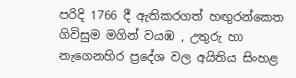පරිදි 1766 දී ඇතිකරගත් හඟුරන්කෙත ගිවිසුම මගින් වයඹ , උතුරු හා නැගෙනහිර ප්‍රදේශ වල අයිතිය සිංහළ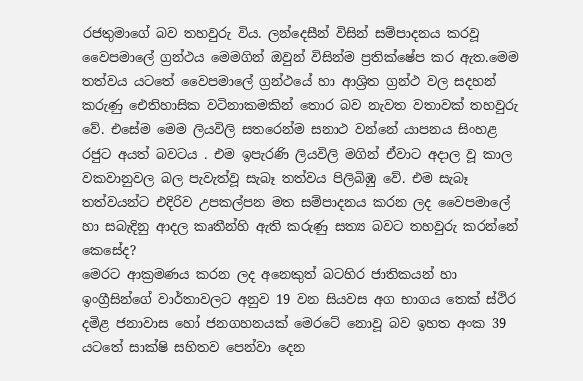රජතුමාගේ බව තහවුරු විය. ලන්දෙසීන් විසින් සම්පාදනය කරවූ වෛපමාලේ ග්‍රන්ථය මෙමගින් ඔවුන් විසින්ම ප්‍රතික්ෂේප කර ඇත.මෙම තත්වය යටතේ වෛපමාලේ ග්‍රන්ථයේ හා ආශ්‍රිත ග්‍රන්ථ වල සදහන් කරුණු ඓතිහාසික වටිනාකමකින් තොර බව නැවත වතාවක් තහවුරු වේ. එසේම මෙම ලියවිලි සතරෙන්ම සනාථ වන්නේ යාපනය සිංහළ රජුට අයත් බවටය . එම ඉපැරණි ලියවිලි මගින් ඒවාට අදාල වූ කාල වකවානුවල බල පැවැත්වූ සැබෑ තත්වය පිලිබිඹු වේ. එම සැබෑ තත්වයන්ට එදිරිව උපකල්පන මත සම්පාදනය කරන ලද වෛපමාලේ හා සබැදිනු ආදල කෘතීන්හි ඇති කරුණු සත්‍ය බවට තහවුරු කරන්නේ කෙසේද?
මෙරට ආක්‍රමණය කරන ලද අනෙකුත් බටහිර ජාතිකයන් හා ඉංග්‍රීසින්ගේ වාර්තාවලට අනුව 19 වන සියවස අග භාගය තෙක් ස්ථිර දමිළ ජනාවාස හෝ ජනගහනයක් මෙරටේ නොවූ බව ඉහත අංක 39 යටතේ සාක්ෂි සහිතව පෙන්වා දෙන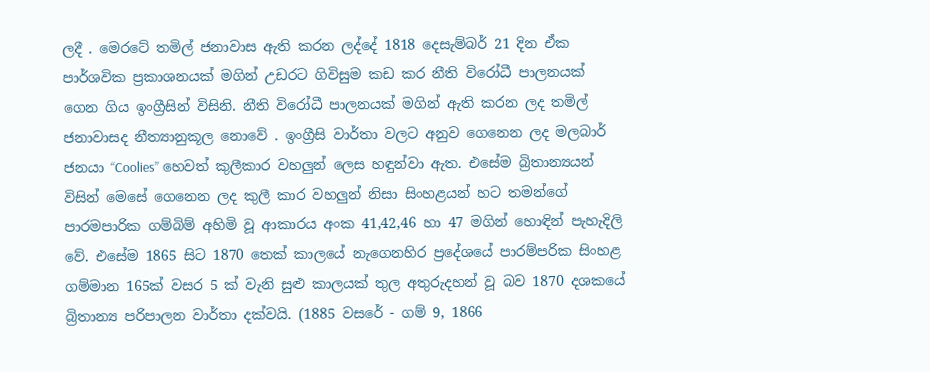ලදී . මෙරටේ තමිල් ජනාවාස ඇති කරන ලද්දේ 1818 දෙසැම්බර් 21 දින ඒක පාර්ශවික ප්‍රකාශනයක් මගින් උඩරට ගිවිසුම කඩ කර නීති විරෝධී පාලනයක් ගෙන ගිය ඉංග්‍රීසින් විසිනි. නීති විරෝධී පාලනයක් මගින් ඇති කරන ලද තමිල් ජනාවාසද නීත්‍යානුකූල නොවේ . ඉංග්‍රීසි වාර්තා වලට අනුව ගෙනෙන ලද මලබාර් ජනයා “Coolies” හෙවත් කුලීකාර වහලුන් ලෙස හඳුන්වා ඇත. එසේම බ්‍රිතාන්‍යයන් විසින් මෙසේ ගෙනෙන ලද කුලී කාර වහලුන් නිසා සිංහළයන් හට තමන්ගේ පාරමපාරික ගම්බිම් අහිමි වූ ආකාරය අංක 41,42,46 හා 47 මගින් හොඳින් පැහැදිලි වේ. එසේම 1865 සිට 1870 තෙක් කාලයේ නැගෙනහිර ප්‍රදේශයේ පාරම්පරික සිංහළ ගම්මාන 165ක් වසර 5 ක් වැනි සුළු කාලයක් තුල අතුරුදහන් වූ බව 1870 දශකයේ බ්‍රිතාන්‍ය පරිපාලන වාර්තා දක්වයි. (1885 වසරේ - ගම් 9, 1866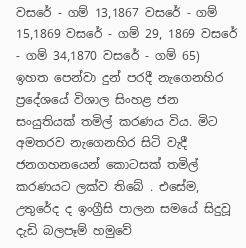වසරේ - ගම් 13,1867 වසරේ - ගම් 15,1869 වසරේ - ගම් 29, 1869 වසරේ - ගම් 34,1870 වසරේ - ගම් 65)
ඉහත පෙන්වා දුන් පරදී නැගෙනහිර ප්‍රදේශයේ විශාල සිංහළ ජන සංයුතියක් තමිල් කරණය විය. මිට අමතරව නැගෙනහිර සිටි වැදී ජනගහනයෙන් කොටසක් තමිල් කරණයට ලක්ව තිබේ . එසේම, උතුරේද ද ඉංග්‍රීසි පාලන සමයේ සිදුවූ දැඩි බලපෑම් හමුවේ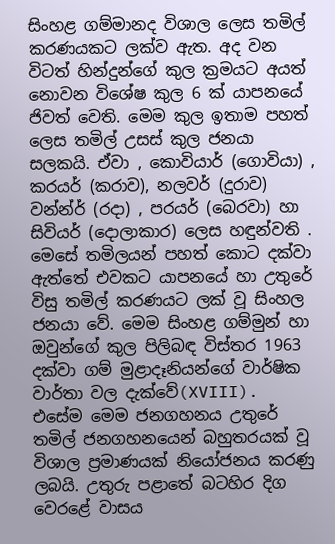සිංහළ ගම්මානද විශාල ලෙස තමිල් කරණයකට ලක්ව ඇත. අද වන විටත් හින්දුන්ගේ කුල ක්‍රමයට අයත් නොවන විශේෂ කුල 6 ක් යාපනයේ ජිවත් වෙති. මෙම කුල ඉතාම පහත් ලෙස තමිල් උසස් කුල ජනයා සලකයි. ඒවා , කොවියාර් (ගොවියා) , කරයර් (කරාව), නලවර් (දුරාව) වන්න්ර් (රදා) , පරයර් (බෙරවා) හා සිවියර් (දොලාකාර) ලෙස හඳුන්වති . මෙසේ තමිලයන් පහත් කොට දක්වා ඇත්තේ එවකට යාපනයේ හා උතුරේ විසු තමිල් කරණයට ලක් වූ සිංහල ජනයා වේ. මෙම සිංහළ ගම්මුන් හා ඔවුන්ගේ කුල පිලිබඳ විස්තර 1963 දක්වා ගම් මුළාදෑනියන්ගේ වාර්ෂික වාර්තා වල දැක්වේ(XVIII). එසේම මෙම ජනගහනය උතුරේ තමිල් ජනගහනයෙන් බහුතරයක් වූ විශාල ප්‍රමාණයක් නියෝජනය කරණු ලබයි. උතුරු පළාතේ බටහිර දිග වෙරළේ වාසය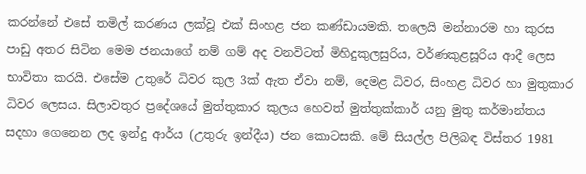කරන්නේ එසේ තමිල් කරණය ලක්වූ එක් සිංහළ ජන කණ්ඩායමකි. තලෙයි මන්නාරම හා කුරස පාඩු අතර සිටින මෙම ජනයාගේ නම් ගම් අද වනවිටත් මිහිදුකුලසුරිය, වර්ණකුළසූරිය ආදී ලෙස භාවිතා කරයි. එසේම උතුරේ ධිවර කුල 3ක් ඇත ඒවා නම්, දෙමළ ධිවර, සිංහළ ධිවර හා මුතුකාර ධිවර ලෙසය. සිලාවතුර ප්‍රදේශයේ මුත්තුකාර කුලය හෙවත් මුත්තුක්කාර් යනු මුතු කර්මාන්තය සදහා ගෙනෙන ලද ඉන්දු ආර්ය (උතුරු ඉන්දීය) ජන කොටසකි. මේ සියල්ල පිලිබඳ විස්තර 1981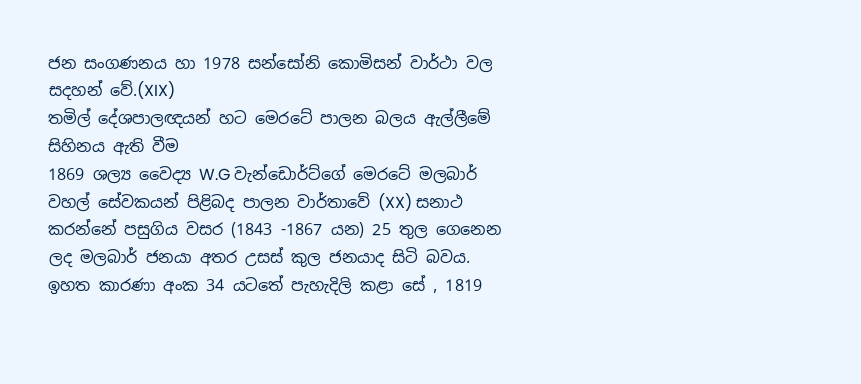ජන සංගණනය හා 1978 සන්සෝනි කොමිසන් වාර්ථා වල සදහන් වේ.(XIX)
තමිල් දේශපාලඥයන් හට මෙරටේ පාලන බලය ඇල්ලීමේ සිහිනය ඇති වීම
1869 ශල්‍ය වෛද්‍ය W.G වැන්ඩොර්ට්ගේ මෙරටේ මලබාර් වහල් සේවකයන් පිළිබද පාලන වාර්තාවේ (XX) සනාථ කරන්නේ පසුගිය වසර (1843 -1867 යන) 25 තුල ගෙනෙන ලද මලබාර් ජනයා අතර උසස් කුල ජනයාද සිටි බවය. ඉහත කාරණා අංක 34 යටතේ පැහැදිලි කළා සේ , 1819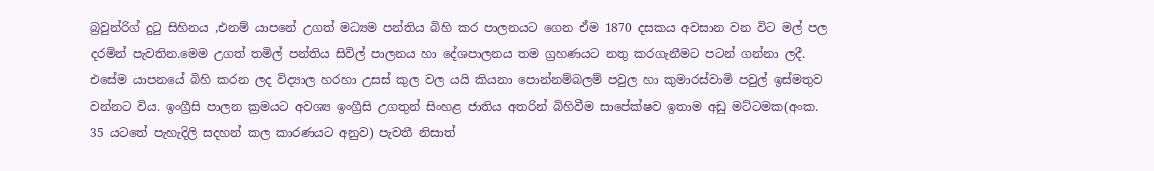බ්‍රවුන්රිග් දුටු සිහිනය ,එනම් යාපනේ උගත් මධ්‍යම පන්තිය බිහි කර පාලනයට ගෙන ඒම 1870 දසකය අවසාන වන විට මල් පල දරමින් පැවතින.මෙම උගත් තමිල් පන්තිය සිවිල් පාලනය හා දේශපාලනය තම ග්‍රහණයට නතු කරගැනීමට පටන් ගන්නා ලදී. එසේම යාපනයේ බිහි කරන ලද විද්‍යාල හරහා උසස් කුල වල යයි කියනා පොන්නම්බලම් පවුල හා කුමාරස්වාමි පවුල් ඉස්මතුව වන්නට විය. ඉංග්‍රීසි පාලන ක්‍රමයට අවශ්‍ය ඉංග්‍රීසි උගතුන් සිංහළ ජාතිය අතරින් බිහිවීම සාපේක්ෂව ඉතාම අඩු මට්ටමක(අංක. 35 යටතේ පැහැදිලි සදහන් කල කාරණයට අනුව) පැවතී නිසාත්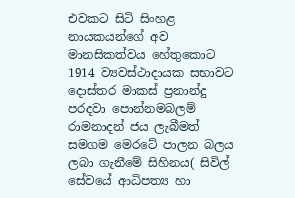එවකට සිටි සිංහළ නායකයන්ගේ අව මානසිකත්වය හේතුකොට 1914 ව්‍යවස්ථාදායක සභාවට දොස්තර මාකස් ප්‍රනාන්දු පරදවා පොන්නමබලම් රාමනාදන් ජය ලැබීමත් සමගම මෙරටේ පාලන බලය ලබා ගැනීමේ සිහිනය( සිවිල් සේවයේ ආධිපත්‍ය හා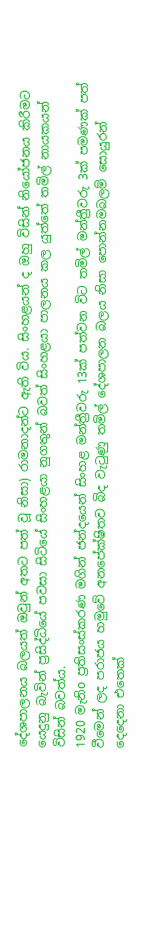දේශපාලනය බලයත් ඔවුන් අතට පත් වූ නිසා) රාමනාදන්ට ඇති විය. සිංහළයන් ද ඔහු විසින් නියෝජනය කිරීමට යෙදුනු බැවින් ප්‍රසිද්ධියේ පවසා සිටියේ සිංහළයා නුගතුන් බවත් සිංහළයා පාලනය කල යුත්තේ තමිල් නායකයන් විසින් බවත්ය.
1920 මැනිo ප්‍රතිසංස්කරණ මගින් ජන්දයෙන් සිංහළ මන්ත්‍රීවරු 13ක් පත්වන විට තමිල් මන්ත්‍රීවරු 3ක් පමණක් පත් වීමෙන් ලද පරාජය හමුවේ අනපේක්ෂිතව බිද වැටුණු තමිල් දේශපාලන බලය නිසා පොන්නමබලම් සොයුරන් දෙදෙනා එතෙක්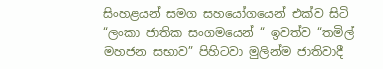සිංහළයන් සමග සහයෝගයෙන් එක්ව සිටි “ලංකා ජාතික සංගමයෙන් “ ඉවත්ව “තමිල් මහජන සභාව” පිහිටවා මුලින්ම ජාතිවාදී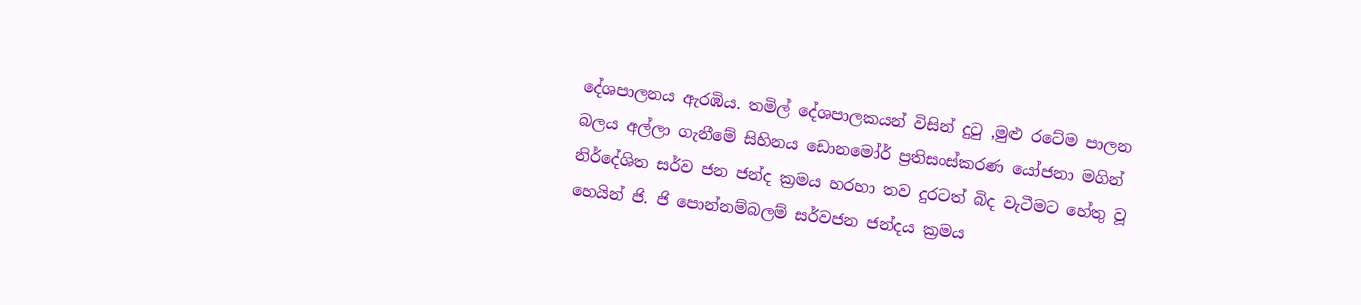දේශපාලනය ඇරඹිය. තමිල් දේශපාලකයන් විසින් දුටු ,මුළු රටේම පාලන බලය අල්ලා ගැනීමේ සිහිනය ඩොනමෝර් ප්‍රතිසංස්කරණ යෝජනා මගින් නිර්දේශිත සර්ව ජන ජන්ද ක්‍රමය හරහා තව දුරටත් බිද වැටීමට හේතු වූ හෙයින් ජි. ජි පොන්නම්බලම් සර්වජන ජන්දය ක්‍රමය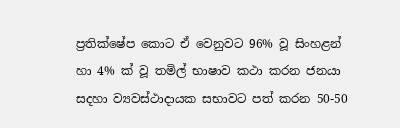ප්‍රතික්ෂේප කොට ඒ වෙනුවට 96% වූ සිංහළන් හා 4% ක් වූ තමිල් භාෂාව කථා කරන ජනයා සදහා ව්‍යවස්ථාදායක සභාවට පත් කරන 50-50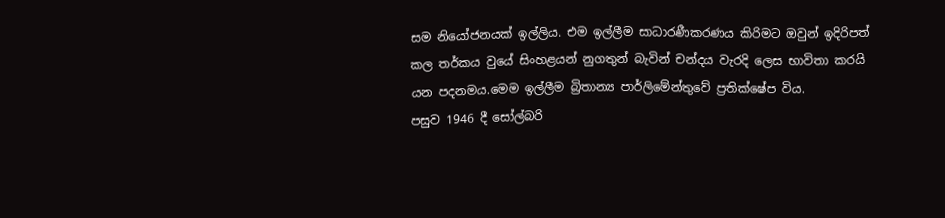සම නියෝජනයක් ඉල්ලිය. එම ඉල්ලීම සාධාරණීකරණය කිරිමට ඔවුන් ඉදිරිපත් කල තර්කය වුයේ සිංහළයන් නුගතුන් බැවින් චන්දය වැරදි ලෙස භාවිතා කරයි යන පදනමය.මෙම ඉල්ලීම බ්‍රිතාන්‍ය පාර්ලිමේන්තුවේ ප්‍රතික්ෂේප විය.
පසුව 1946 දී සෝල්බරි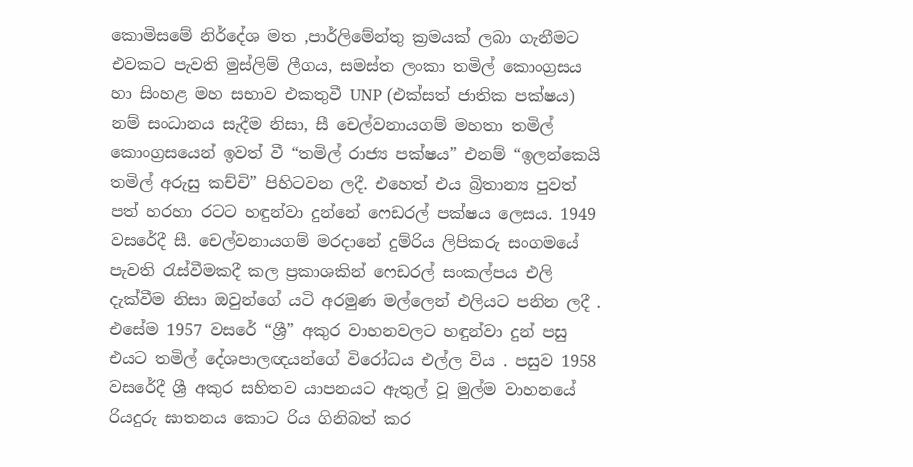කොමිසමේ නිර්දේශ මත ,පාර්ලිමේන්තු ක්‍රමයක් ලබා ගැනීමට එවකට පැවති මුස්ලිම් ලීගය, සමස්ත ලංකා තමිල් කොංග්‍රසය හා සිංහළ මහ සභාව එකතුවී UNP (එක්සත් ජාතික පක්ෂය) නම් සංධානය සැදීම නිසා, සී චෙල්වනායගම් මහතා තමිල් කොංග්‍රසයෙන් ඉවත් වී “තමිල් රාජ්‍ය පක්ෂය” එනම් “ඉලන්කෙයි තමිල් අරුසු කච්චි” පිහිටවන ලදී. එහෙත් එය බ්‍රිතාන්‍ය පුවත් පත් හරහා රටට හඳුන්වා දුන්නේ ෆෙඩරල් පක්ෂය ලෙසය. 1949 වසරේදී සී. චෙල්වනායගම් මරදානේ දුම්රිය ලිපිකරු සංගමයේ පැවති රැස්වීමකදී කල ප්‍රකාශකින් ෆෙඩරල් සංකල්පය එලි දැක්වීම නිසා ඔවුන්ගේ යටි අරමුණ මල්ලෙන් එලියට පනින ලදී . එසේම 1957 වසරේ “ශ්‍රී” අකුර වාහනවලට හඳුන්වා දුන් පසු එයට තමිල් දේශපාලඥයන්ගේ විරෝධය එල්ල විය . පසුව 1958 වසරේදී ශ්‍රී අකුර සහිතව යාපනයට ඇතුල් වූ මුල්ම වාහනයේ රියදුරු ඝාතනය කොට රිය ගිනිබත් කර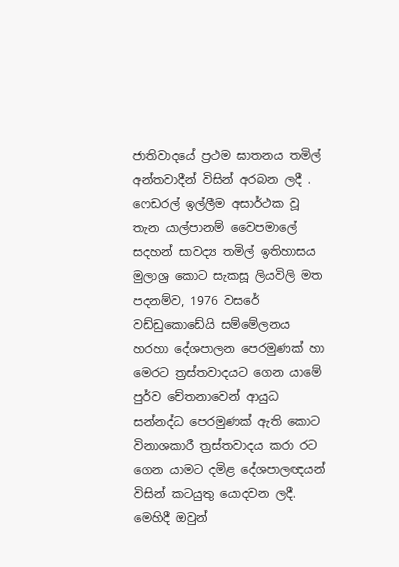ජාතිවාදයේ ප්‍රථම ඝාතනය තමිල් අන්තවාදීන් විසින් අරබන ලදී .
ෆෙඩරල් ඉල්ලීම අසාර්ථක වූ තැන යාල්පානම් වෛපමාලේ සදහන් සාවද්‍ය තමිල් ඉතිහාසය මුලාශ්‍ර කොට සැකසූ ලියවිලි මත පදනම්ව, 1976 වසරේ වඩ්ඩුකොඩේයි සම්මේලනය හරහා දේශපාලන පෙරමුණක් හා මෙරට ත්‍රස්තවාදයට ගෙන යාමේ පුර්ව චේතනාවෙන් ආයුධ සන්නද්ධ පෙරමුණක් ඇති කොට විනාශකාරී ත්‍රස්‌තවාදය කරා රට ගෙන යාමට දමිළ දේශපාලඥයන් විසින් කටයුතු යොදවන ලදී. මෙහිදී ඔවුන්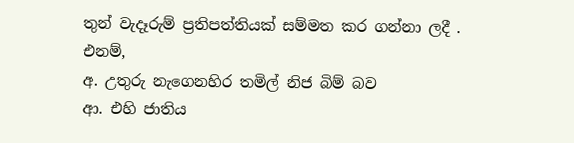තුන් වැදෑරුම් ප්‍රතිපත්තියක් සම්මත කර ගන්නා ලදී . එනම්,
අ. උතුරු නැගෙනහිර තමිල් නිජ බිම් බව
ආ. එහි ජාතිය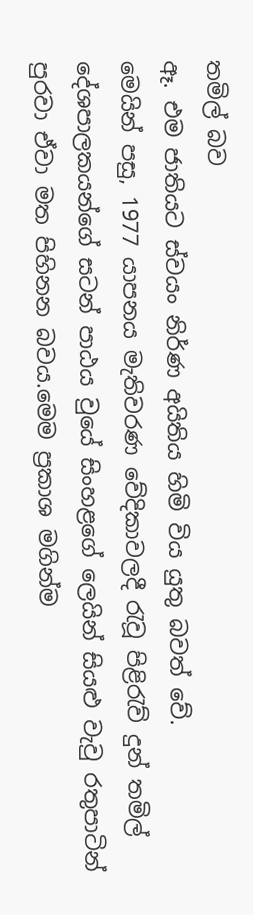තමිල් බව
ඈ. එම ජාතියට ස්වයං නිර්ණ අයිතිය හිමි විය යුතු බවත් වේ.
මෙයින් පසු, 1977 යාපනය මැතිවරණ වේදිකාවලදී රැවූ පිළිරැව් දුන් තමිල් දේශපාලකයන්ගේ සටන් පාඨය වුයේ සිංහළගේ ලෙයින් සියළු වැවු රතුපාටින් පුරවා ඒවා මත පිහිනන බවය.මෙම ප්‍රකාශ මගින්ම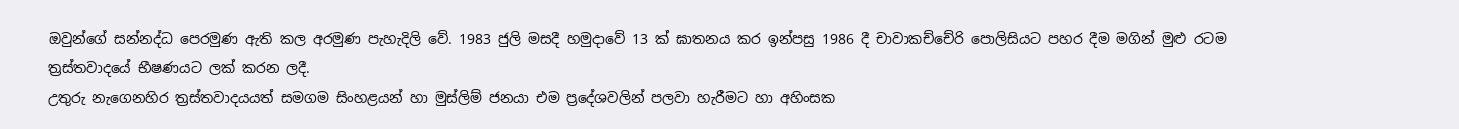ඔවුන්ගේ සන්නද්ධ පෙරමුණ ඇති කල අරමුණ පැහැදිලි වේ. 1983 ජුලි මසදී හමුදාවේ 13 ක් ඝාතනය කර ඉන්පසු 1986 දී චාවාකච්චේරි පොලිසියට පහර දීම මගින් මුළු රටම ත්‍රස්තවාදයේ භීෂණයට ලක් කරන ලදී.
උතුරු නැගෙනහිර ත්‍රස්තවාදයයත් සමගම සිංහළයන් හා මුස්ලිම් ජනයා එම ප්‍රදේශවලින් පලවා හැරීමට හා අහිංසක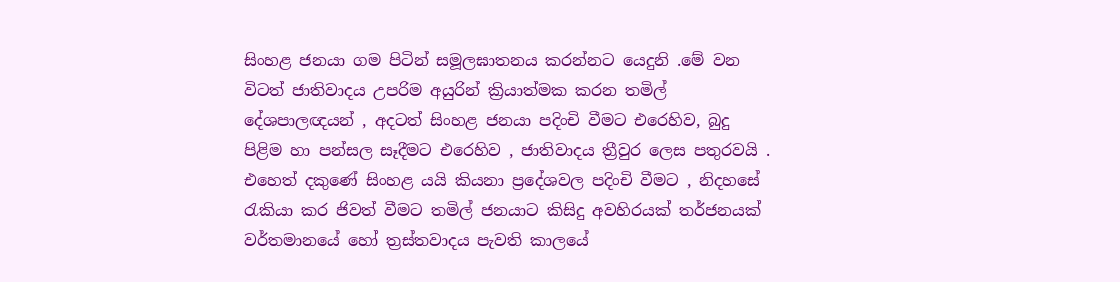සිංහළ ජනයා ගම පිටින් සමූලඝාතනය කරන්නට යෙදුනි .මේ වන විටත් ජාතිවාදය උපරිම අයුරින් ක්‍රියාත්මක කරන තමිල් දේශපාලඥයන් , අදටත් සිංහළ ජනයා පදිංචි වීමට එරෙහිව, බුදු පිළිම හා පන්සල සෑදීමට එරෙහිව , ජාතිවාදය ත්‍රීවුර ලෙස පතුරවයි . එහෙත් දකුණේ සිංහළ යයි කියනා ප්‍රදේශවල පදිංචි වීමට , නිදහසේ රැකියා කර ජිවත් වීමට තමිල් ජනයාට කිසිදු අවහිරයක් තර්ජනයක් වර්තමානයේ හෝ ත්‍රස්‌තවාදය පැවති කාලයේ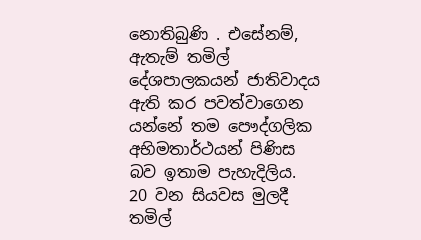නොතිබුණි . එසේනම්, ඇතැම් තමිල් දේශපාලකයන් ජාතිවාදය ඇති කර පවත්වාගෙන යන්නේ තම පෞද්ගලික අභිමතාර්ථයන් පිණිස බව ඉතාම පැහැදිලිය.
20 වන සියවස මුලදී තමිල්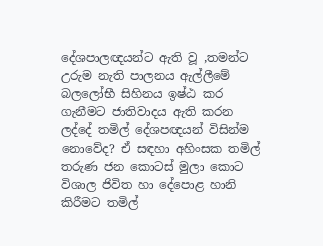දේශපාලඥයන්ට ඇති වූ ,තමන්ට උරුම නැති පාලනය ඇල්ලීමේ බලලෝභී සිහිනය ඉෂ්ඨ කර ගැනීමට ජාතිවාදය ඇති කරන ලද්දේ තමිල් දේශපඥයන් විසින්ම නොවේද? ඒ සඳහා අහිංසක තමිල් තරුණ ජන කොටස් මුලා කොට විශාල ජිවිත හා දේපොළ හානි කිරීමට තමිල්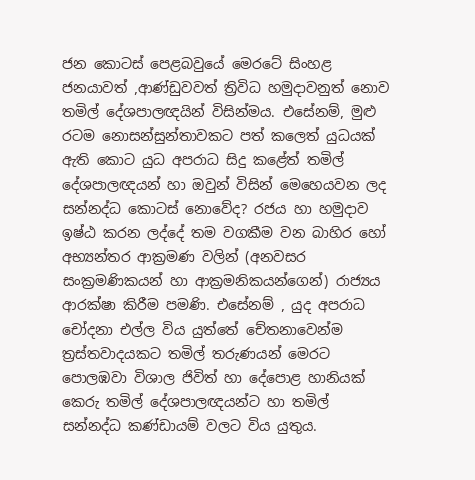ජන කොටස් පෙළබවුයේ මෙරටේ සිංහළ ජනයාවත් ,ආණ්ඩුවවත් ත්‍රිවිධ හමුදාවනුත් නොව තමිල් දේශපාලඥයින් විසින්මය. එසේනම්, මුළු රටම නොසන්සුන්තාවකට පත් කලෙත් යුධයක් ඇති කොට යුධ අපරාධ සිදු කළේත් තමිල් දේශපාලඥයන් හා ඔවුන් විසින් මෙහෙයවන ලද සන්නද්ධ කොටස් නොවේද? රජය හා හමුදාව ඉෂ්ඨ කරන ලද්දේ තම වගකීම වන බාහිර හෝ අභ්‍යන්තර ආක්‍රමණ වලින් (අනවසර සංක්‍රමණිකයන් හා ආක්‍රමනිකයන්ගෙන්) රාජ්‍යය ආරක්ෂා කිරීම පමණි. එසේනම් , යුද අපරාධ චෝදනා එල්ල විය යුත්තේ චේතනාවෙන්ම ත්‍රස්තවාදයකට තමිල් තරුණයන් මෙරට පොලඹවා විශාල ජිවිත් හා දේපොළ හානියක් කෙරු තමිල් දේශපාලඥයන්ට හා තමිල් සන්නද්ධ කණ්ඩායම් වලට විය යුතුය.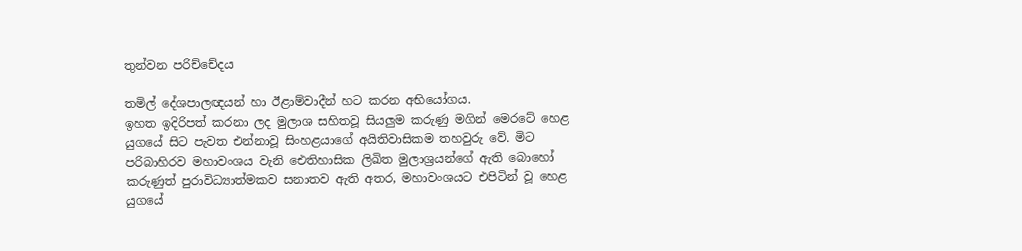තුන්වන පරිච්චේදය

තමිල් දේශපාලඥයන් හා ඊළාම්වාදීන් හට කරන අභියෝගය.
ඉහත ඉදිරිපත් කරනා ලද මුලාශ සහිතවූ සියලුම කරුණු මගින් මෙරටේ හෙළ යුගයේ සිට පැවත එන්නාවූ සිංහළයාගේ අයිතිවාසිකම තහවුරු වේ. මිට පරිබාහිරව මහාවංශය වැනි ඓතිහාසික ලිඛිත මුලාශ්‍රයන්ගේ ඇති බොහෝ කරුණුත් පුරාවිධ්‍යාත්මකව සනාතව ඇති අතර, මහාවංශයට එපිටින් වූ හෙළ යුගයේ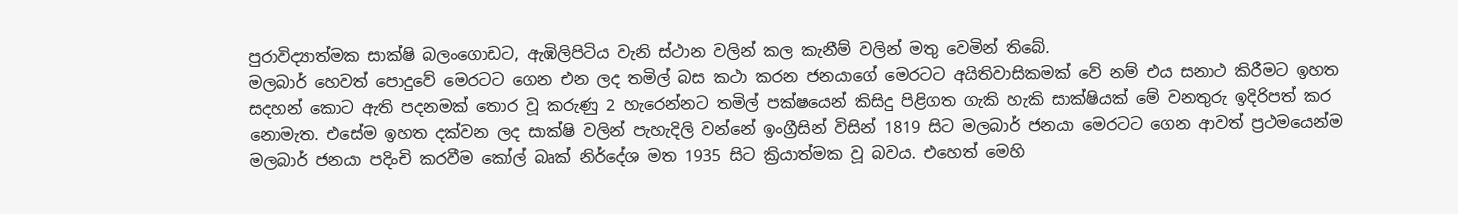පුරාවිද්‍යාත්මක සාක්ෂි බලංගොඩට, ඇඹිලිපිටිය වැනි ස්ථාන වලින් කල කැනීම් වලින් මතු වෙමින් තිබේ.
මලබාර් හෙවත් පොදුවේ මෙරටට ගෙන එන ලද තමිල් බස කථා කරන ජනයාගේ මෙරටට අයිතිවාසිකමක් වේ නම් එය සනාථ කිරීමට ඉහත සදහන් කොට ඇති පදනමක් තොර වූ කරුණු 2 හැරෙන්නට තමිල් පක්ෂයෙන් කිසිදු පිළිගත ගැකි හැකි සාක්ෂියක් මේ වනතුරු ඉදිරිපත් කර නොමැත. එසේම ඉහත දක්වන ලද සාක්ෂි වලින් පැහැදිලි වන්නේ ඉංග්‍රීසින් විසින් 1819 සිට මලබාර් ජනයා මෙරටට ගෙන ආවත් ප්‍රථමයෙන්ම මලබාර් ජනයා පදිංචි කරවීම කෝල් බෘක් නිර්දේශ මත 1935 සිට ක්‍රියාත්මක වූ බවය. එහෙත් මෙහි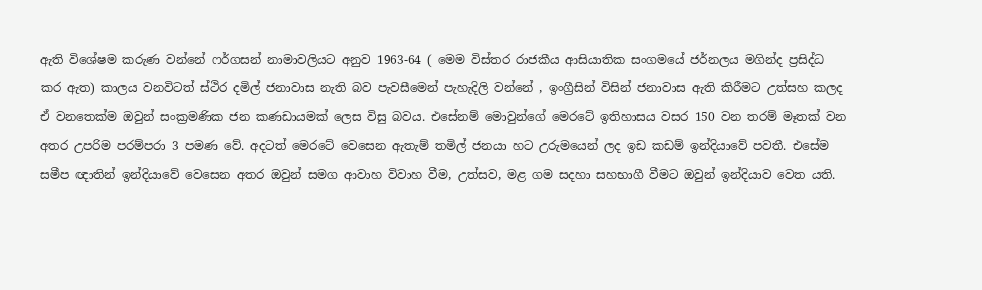ඇති විශේෂම කරුණ වන්නේ ෆර්ගසන් නාමාවලියට අනුව 1963-64 ( මෙම විස්තර රාජකීය ආසියාතික සංගමයේ ජර්නලය මගින්ද ප්‍රසිද්ධ කර ඇත) කාලය වනවිටත් ස්ථිර දමිල් ජනාවාස නැති බව පැවසීමෙන් පැහැදිලි වන්නේ , ඉංග්‍රීසින් විසින් ජනාවාස ඇති කිරීමට උත්සහ කලද ඒ වනතෙක්ම ඔවුන් සංක්‍රමණික ජන කණඩායමක් ලෙස විසු බවය. එසේනම් මොවුන්ගේ මෙරටේ ඉතිහාසය වසර 150 වන තරම් මෑතක් වන අතර උපරිම පරම්පරා 3 පමණ වේ. අදටත් මෙරටේ වෙසෙන ඇතැම් තමිල් ජනයා හට උරුමයෙන් ලද ඉඩ කඩම් ඉන්දියාවේ පවතී. එසේම සමීප ඥාතින් ඉන්දියාවේ වෙසෙන අතර ඔවුන් සමග ආවාහ විවාහ වීම, උත්සව, මළ ගම සදහා සහභාගී වීමට ඔවුන් ඉන්දියාව වෙත යති.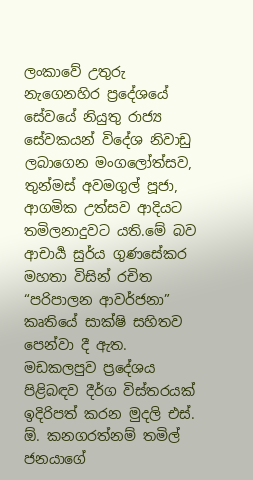ලංකාවේ උතුරු නැගෙනහිර ප්‍රදේශයේ සේවයේ නියුතු රාජ්‍ය සේවකයන් විදේශ නිවාඩු ලබාගෙන මංගලෝත්සව, තුන්මස් අවමගුල් පූජා, ආගමික උත්සව ආදියට තමිලනාදුවට යති.මේ බව ආචාර්‍ය සුර්ය ගුණසේකර මහතා විසින් රචිත “පරිපාලන ආවර්ජනා” කෘතියේ සාක්ෂි සහිතව පෙන්වා දී ඇත.
මඩකලපුව ප්‍රදේශය පිළිබඳව දීර්ග විස්තරයක් ඉදිරිපත් කරන මුදලි එස්. ඕ. කනගරත්නම් තමිල් ජනයාගේ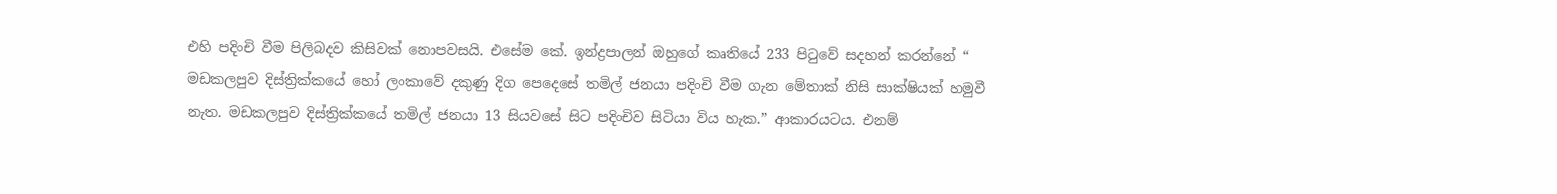එහි පදිංචි වීම පිලිබදව කිසිවක් නොපවසයි. එසේම කේ. ඉන්ද්‍රපාලන් ඔහුගේ කෘතියේ 233 පිටුවේ සදහන් කරන්නේ “ මඩකලපුව දිස්ත්‍රික්කයේ හෝ ලංකාවේ දකුණු දිග පෙදෙසේ තමිල් ජනයා පදිංචි වීම ගැන මේතාක් නිසි සාක්ෂියක් හමුවී නැත. මඩකලපුව දිස්ත්‍රික්කයේ තමිල් ජනයා 13 සියවසේ සිට පදිංචිව සිටියා විය හැක.” ආකාරයටය. එනම්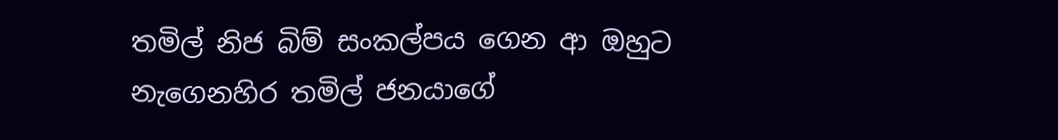තමිල් නිජ බිම් සංකල්පය ගෙන ආ ඔහුට නැගෙනහිර තමිල් ජනයාගේ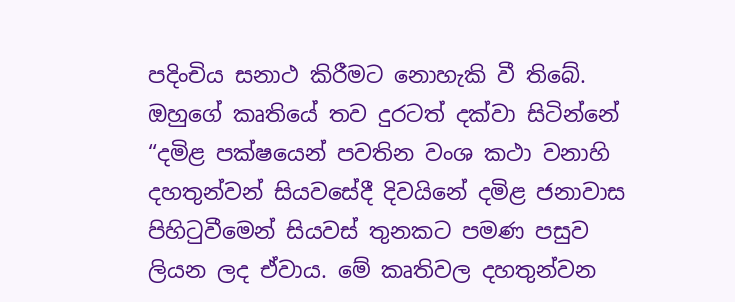පදිංචිය සනාථ කිරීමට නොහැකි වී තිබේ. ඔහුගේ කෘතියේ තව දුරටත් දක්වා සිටින්නේ “දමිළ පක්ෂයෙන් පවතින වංශ කථා වනාහි දහතුන්වන් සියවසේදී දිවයිනේ දමිළ ජනාවාස පිහිටුවීමෙන් සියවස් තුනකට පමණ පසුව ලියන ලද ඒවාය. මේ කෘතිවල දහතුන්වන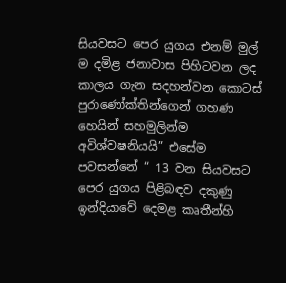සියවසට පෙර යුගය එනම් මුල් ම දමිළ ජනාවාස පිහිටවන ලද කාලය ගැන සදහන්වන කොටස් පුරාණෝක්තින්ගෙන් ගහණ හෙයින් සහමුලින්ම අවිශ්වෂනියයි” එසේම පවසන්නේ “ 13 වන සියවසට පෙර යුගය පිළිබඳව දකුණු ඉන්දියාවේ දෙමළ කෘතීන්හි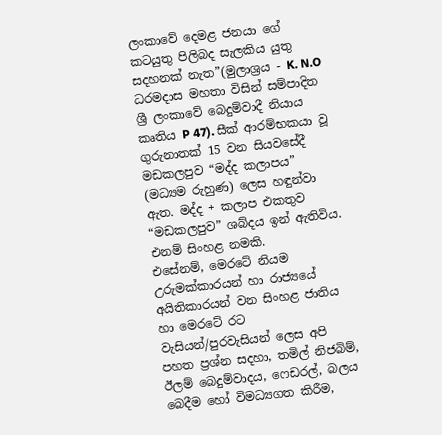ලංකාවේ දෙමළ ජනයා ගේ කටයුතු පිලිබද සැලකිය යුතු සදහනක් නැත”(මුලාශ්‍රය - K. N.O ධරමදාස මහතා විසින් සම්පාදිත ශ්‍රී ලංකාවේ බෙදුම්වාදී නියාය කෘතිය P 47). සීක් ආරම්භකයා වූ ගුරුනාතක් 15 වන සියවසේදී මඩකලපුව “මද්ද කලාපය” (මධ්‍යම රුහුණ) ලෙස හඳුන්වා ඇත. මද්ද + කලාප එකතුව “මඩකලපුව” ශබ්දය ඉන් ඇතිවිය. එනම් සිංහළ නමකි.
එසේනම්, මෙරටේ නියම උරුමක්කාරයන් හා රාජ්‍යයේ අයිතිකාරයන් වන සිංහළ ජාතිය හා මෙරටේ රට වැසියන්/පුරවැසියන් ලෙස අපි පහත ප්‍රශ්න සදහා, තමිල් නිජබිම්, ඊලම් බෙදුම්වාදය, ෆෙඩරල්, බලය බෙදීම හෝ විමධ්‍යගත කිරීම,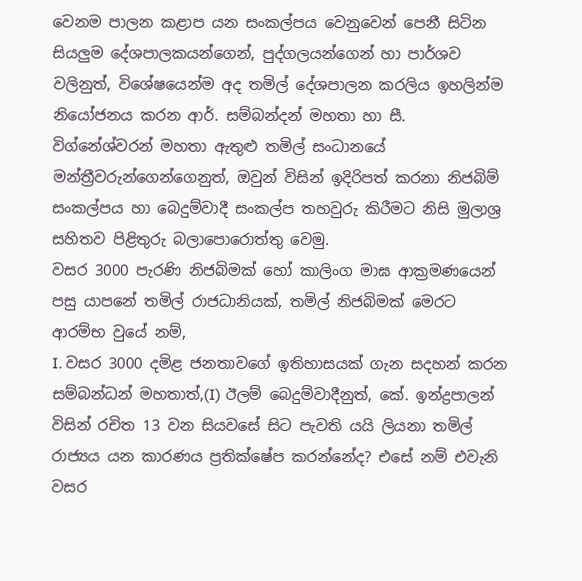වෙනම පාලන කළාප යන සංකල්පය වෙනුවෙන් පෙනී සිටින සියලුම දේශපාලකයන්ගෙන්, පුද්ගලයන්ගෙන් හා පාර්ශව වලිනුත්, විශේෂයෙන්ම අද තමිල් දේශපාලන කරලිය ඉහලින්ම නියෝජනය කරන ආර්. සම්බන්දන් මහතා හා සී. විග්නේශ්වරන් මහතා ඇතුළු තමිල් සංධානයේ මන්ත්‍රීවරුන්‌ගෙන්ගෙනුත්, ඔවුන් විසින් ඉදිරිපත් කරනා නිජබිම් සංකල්පය හා බෙදුම්වාදී සංකල්ප තහවුරු කිරීමට නිසි මුලාශ්‍ර සහිතව පිළිතුරු බලාපොරොත්තු වෙමු.
වසර 3000 පැරණි නිජබිමක් හෝ කාලිංග මාඝ ආක්‍රමණයෙන් පසු යාපනේ තමිල් රාජධානියක්, තමිල් නිජබිමක් මෙරට ආරම්භ වුයේ නම්,
I. වසර 3000 දමිළ ජනතාවගේ ඉතිහාසයක් ගැන සදහන් කරන සම්බන්ධන් මහතාත්,(I) ඊලම් බෙදුම්වාදීනුත්, කේ. ඉන්ද්‍රපාලන් විසින් රචිත 13 වන සියවසේ සිට පැවති යයි ලියනා තමිල් රාජ්‍යය යන කාරණය ප්‍රතික්ෂේප කරන්නේද? එසේ නම් එවැනි වසර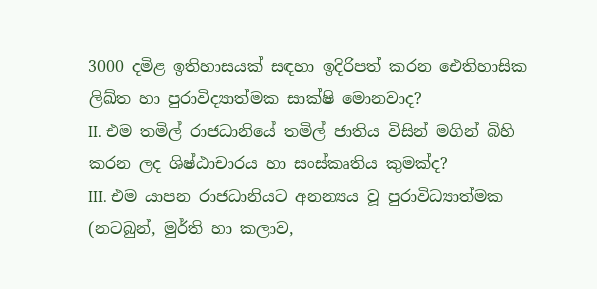3000 දමිළ ඉතිහාසයක් සඳහා ඉදිරිපත් කරන ඓතිහාසික ලිඛ්ත හා පුරාවිද්‍යාත්මක සාක්ෂි මොනවාද?
II. එම තමිල් රාජධානියේ තමිල් ජාතිය විසින් මගින් බිහි කරන ලද ශිෂ්ඨාචාරය හා සංස්කෘතිය කුමක්ද?
III. එම යාපන රාජධානියට අනන්‍යය වූ පුරාවිධ්‍යාත්මක (නටබුන්, මුර්ති හා කලාව,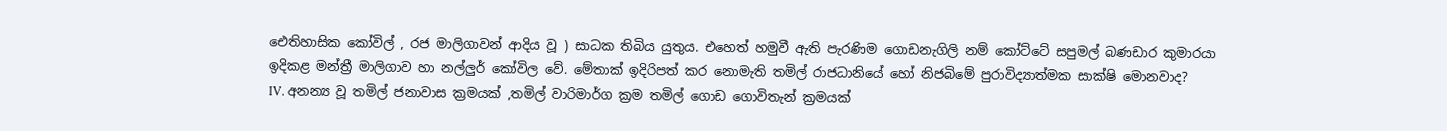ඓතිහාසික කෝවිල් , රජ මාලිගාවන් ආදිය වූ ) සාධක තිබිය යුතුය. එහෙත් හමුවී ඇති පැරණිම ගොඩනැගිලි නම් කෝට්ටේ සපුමල් බණඩාර කුමාරයා ඉදිකළ මන්ත්‍රී මාලිගාව හා නල්ලුර් කෝවිල වේ. මේතාක් ඉදිරිපත් කර නොමැති තමිල් රාජධානියේ හෝ නිජබිමේ පුරාවිද්‍යාත්මක සාක්ෂි මොනවාද?
IV. අනන්‍ය වූ තමිල් ජනාවාස ක්‍රමයක් ,තමිල් වාරිමාර්ග ක්‍රම තමිල් ගොඩ ගොවිතැන් ක්‍රමයක්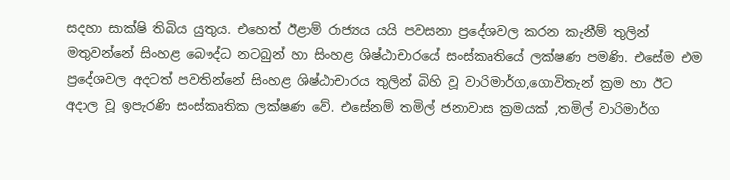සදහා සාක්ෂි තිබිය යුතුය. එහෙත් ඊළාම් රාජ්‍යය යයි පවසනා ප්‍රදේශවල කරන කැනීම් තුලින් මතුවන්නේ සිංහළ බෞද්ධ නටබුන් හා සිංහළ ශිෂ්ඨාචාරයේ සංස්කෘතියේ ලක්ෂණ පමණි. එසේම එම ප්‍රදේශවල අදටත් පවතින්නේ සිංහළ ශිෂ්ඨාචාරය තුලින් බිහි වූ වාරිමාර්ග,ගොවිතැන් ක්‍රම හා ඊට අදාල වූ ඉපැරණි සංස්කෘතික ලක්ෂණ වේ. එසේනම් තමිල් ජනාවාස ක්‍රමයක් ,තමිල් වාරිමාර්ග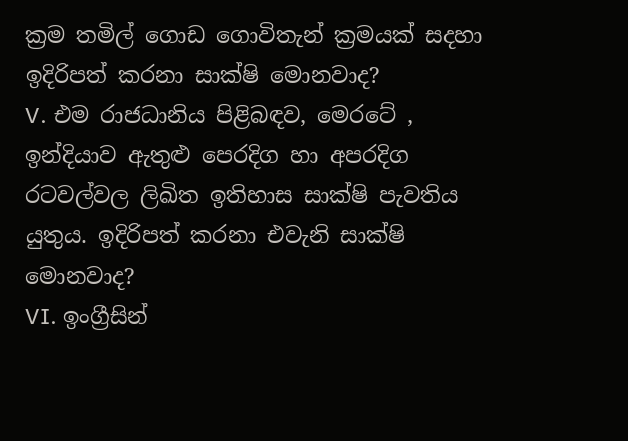ක්‍රම තමිල් ගොඩ ගොවිතැන් ක්‍රමයක් සදහා ඉදිරිපත් කරනා සාක්ෂි මොනවාද?
V. එම රාජධානිය පිළිබඳව, මෙරටේ , ඉන්දියාව ඇතුළු පෙරදිග හා අපරදිග රටවල්වල ලිඛිත ඉතිහාස සාක්ෂි පැවතිය යුතුය. ඉදිරිපත් කරනා එවැනි සාක්ෂි මොනවාද?
VI. ඉංග්‍රීසින්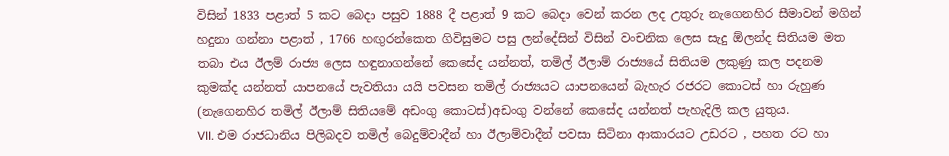විසින් 1833 පළාත් 5 කට බෙදා පසුව 1888 දී පළාත් 9 කට බෙදා වෙන් කරන ලද උතුරු නැගෙනහිර සීමාවන් මගින් හදුනා ගන්නා පළාත් , 1766 හඟුරන්කෙත ගිවිසුමට පසු ලන්දේසින් විසින් වංචනික ලෙස සැදු ඕලන්ද සිතියම මත තබා එය ඊලම් රාජ්‍ය ලෙස හඳුනාගන්නේ කෙසේද යන්නත්, තමිල් ඊලාම් රාජ්‍යයේ සිතියම ලකුණු කල පදනම කුමක්ද යන්නත් යාපනයේ පැවතියා යයි පවසන තමිල් රාජ්‍යයට යාපනයෙන් බැහැර රජරට කොටස් හා රුහුණ (නැගෙනහිර තමිල් ඊලාම් සිතියමේ අඩංගු කොටස්)අඩංගු වන්නේ කෙසේද යන්නත් පැහැදිලි කල යුතුය.
VII. එම රාජධානිය පිලිබදව තමිල් බෙදුම්වාදීන් හා ඊලාම්වාදීන් පවසා සිටිනා ආකාරයට උඩරට , පහත රට හා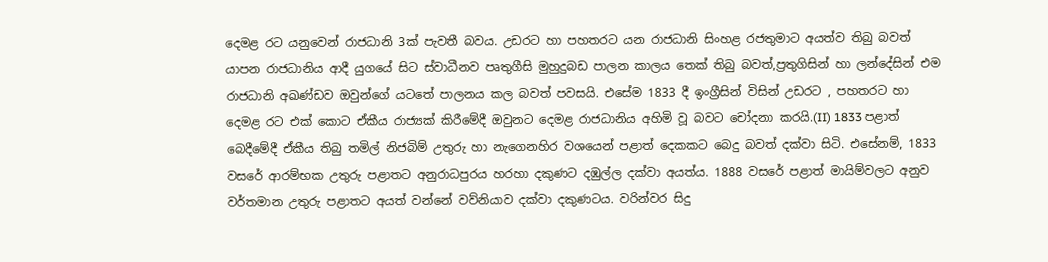දෙමළ රට යනුවෙන් රාජධානි 3ක් පැවතී බවය. උඩරට හා පහතරට යන රාජධානි සිංහළ රජතුමාට අයත්ව තිබු බවත් යාපන රාජධානිය ආදී යුගයේ සිට ස්වාධීනව පෘතුගීසි මුහුදුබඩ පාලන කාලය තෙක් තිබු බවත්,ප්‍රතුගිසින් හා ලන්දේසින් එම රාජධානි අඛණ්ඩව ඔවුන්ගේ යටතේ පාලනය කල බවත් පවසයි. එසේම 1833 දී ඉංග්‍රීසින් විසින් උඩරට , පහතරට හා දෙමළ රට එක් කොට ඒකීය රාජ්‍යක් කිරීමේදී ඔවුනට දෙමළ රාජධානිය අහිමි වූ බවට චෝදනා කරයි.(II) 1833 පළාත් බෙදීමේදී ඒකීය තිබු තමිල් නිජබිම් උතුරු හා නැගෙනහිර වශයෙන් පළාත් දෙකකට බෙදු බවත් දක්වා සිටි. එසේනම්, 1833 වසරේ ආරම්භක උතුරු පළාතට අනුරාධපුරය හරහා දකුණට දඹුල්ල දක්වා අයත්ය. 1888 වසරේ පළාත් මායිම්වලට අනුව වර්තමාන උතුරු පළාතට අයත් වන්නේ වව්නියාව දක්වා දකුණටය. වරින්වර සිදු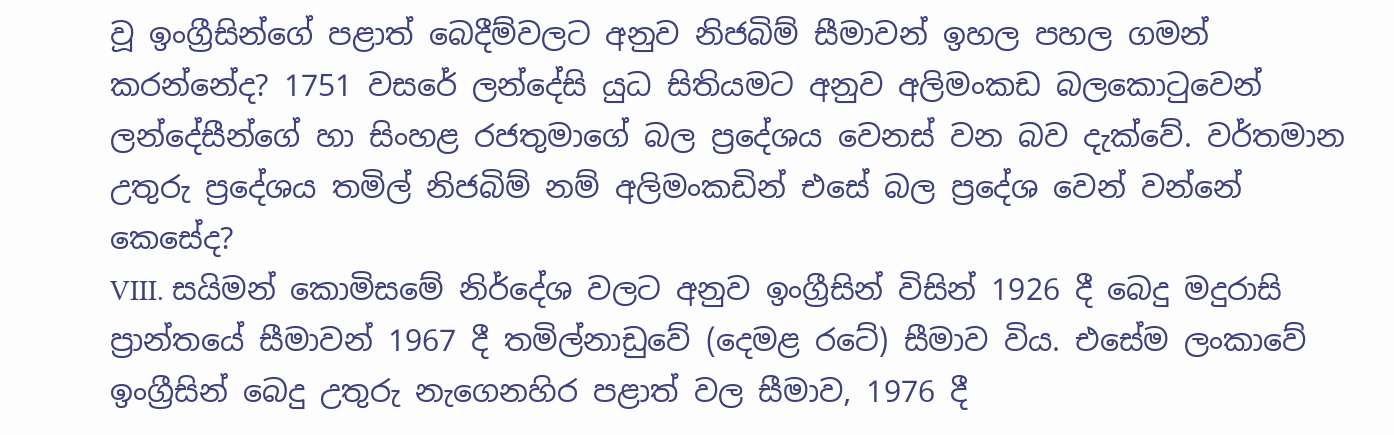වූ ඉංග්‍රීසින්ගේ පළාත් බෙදීම්වලට අනුව නිජබිම් සීමාවන් ඉහල පහල ගමන් කරන්නේද? 1751 වසරේ ලන්දේසි යුධ සිතියමට අනුව අලිමංකඩ බලකොටුවෙන් ලන්දේසීන්ගේ හා සිංහළ රජතුමාගේ බල ප්‍රදේශය වෙනස් වන බව දැක්වේ. වර්තමාන උතුරු ප්‍රදේශය තමිල් නිජබිම් නම් අලිමංකඩින් එසේ බල ප්‍රදේශ වෙන් වන්නේ කෙසේද?
VIII. සයිමන් කොමිසමේ නිර්දේශ වලට අනුව ඉංග්‍රීසින් විසින් 1926 දී බෙදු මදුරාසි ප්‍රාන්තයේ සීමාවන් 1967 දී තමිල්නාඩුවේ (දෙමළ රටේ) සීමාව විය. එසේම ලංකාවේ ඉංග්‍රීසින් බෙදු උතුරු නැගෙනහිර පළාත් වල සීමාව, 1976 දී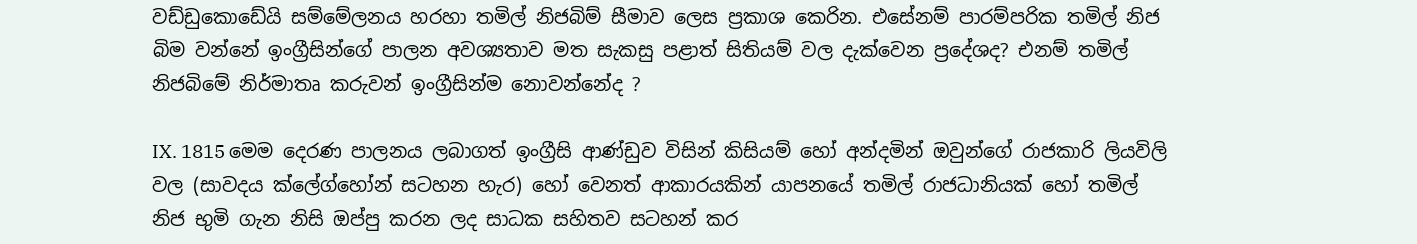වඩ්ඩුකොඩේයි සම්මේලනය හරහා තමිල් නිජබිම් සීමාව ලෙස ප්‍රකාශ කෙරින. එසේනම් පාරම්පරික තමිල් නිජ බිම වන්නේ ඉංග්‍රීසින්ගේ පාලන අවශ්‍යතාව මත සැකසු පළාත් සිතියම් වල දැක්වෙන ප්‍රදේශද? එනම් තමිල් නිජබිමේ නිර්මාතෘ කරුවන් ඉංග්‍රීසින්ම නොවන්නේද ?

IX. 1815 මෙම දෙරණ පාලනය ලබාගත් ඉංග්‍රීසි ආණ්ඩුව විසින් කිසියම් හෝ අන්දමින් ඔවුන්ගේ රාජකාරි ලියවිලි වල (සාවදය ක්ලේග්හෝන් සටහන හැර) හෝ වෙනත් ආකාරයකින් යාපනයේ තමිල් රාජධානියක් හෝ තමිල් නිජ භුමි ගැන නිසි ඔප්පු කරන ලද සාධක සහිතව සටහන් කර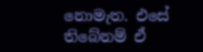නොමැත. එසේ තිබේනම් ඒ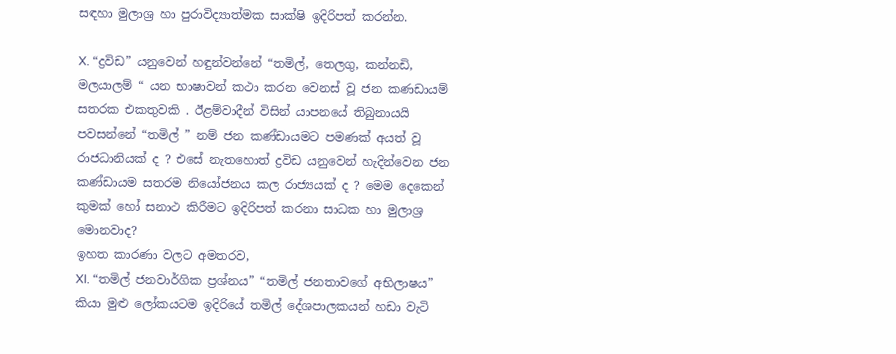සඳහා මුලාශ්‍ර හා පුරාවිද්‍යාත්මක සාක්ෂි ඉදිරිපත් කරන්න.

X. “ද්‍රවිඩ” යනුවෙන් හඳුන්වන්නේ “තමිල්, තෙලගු, කන්නඩි, මලයාලම් “ යන භාෂාවන් කථා කරන වෙනස් වූ ජන කණඩායම් සතරක එකතුවකි . ඊළම්වාදීන් විසින් යාපනයේ තිබුනායයි පවසන්නේ “තමිල් ” නම් ජන කණ්ඩායමට පමණක් අයත් වූ රාජධානියක් ද ? එසේ නැතහොත් ද්‍රවිඩ යනුවෙන් හැදින්වෙන ජන කණ්ඩායම සතරම නියෝජනය කල රාජ්‍යයක් ද ? මෙම දෙකෙන් කුමක් හෝ සනාථ කිරීමට ඉදිරිපත් කරනා සාධක හා මුලාශ්‍ර මොනවාද?
ඉහත කාරණා වලට අමතරව,
XI. “තමිල් ජනවාර්ගික ප්‍රශ්නය” “තමිල් ජනතාවගේ අභිලාෂය” කියා මුළු ලෝකයටම ඉදිරියේ තමිල් දේශපාලකයන් හඩා වැටි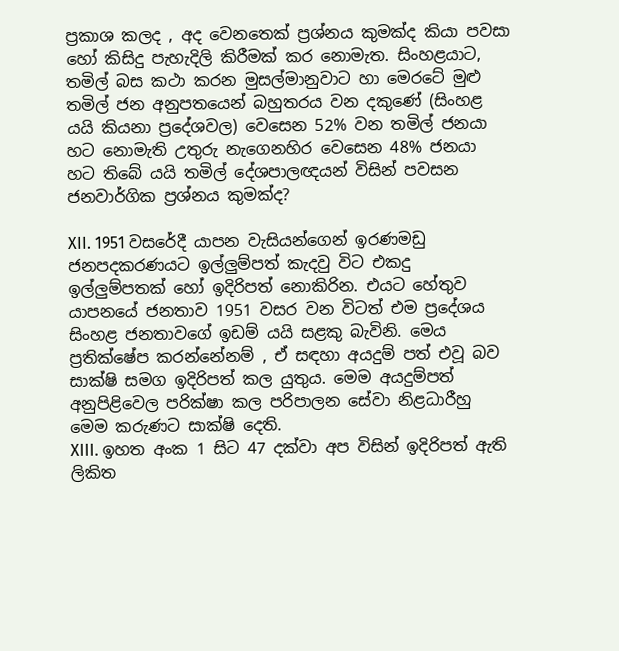ප්‍රකාශ කලද , අද වෙනතෙක් ප්‍රශ්නය කුමක්ද කියා පවසා හෝ කිසිදු පැහැදිලි කිරීමක් කර නොමැත. සිංහළයාට, තමිල් බස කථා කරන මුසල්මානුවාට හා මෙරටේ මුළු තමිල් ජන අනුපතයෙන් බහුතරය වන දකුණේ (සිංහළ යයි කියනා ප්‍රදේශවල) වෙසෙන 52% වන තමිල් ජනයා හට නොමැති උතුරු නැගෙනහිර වෙසෙන 48% ජනයා හට තිබේ යයි තමිල් දේශපාලඥයන් විසින් පවසන ජනවාර්ගික ප්‍රශ්නය කුමක්ද?

XII. 1951 වසරේදී යාපන වැසියන්ගෙන් ඉරණමඩු ජනපදකරණයට ඉල්ලුම්පත් කැදවු විට එකදු ඉල්ලුම්පතක් හෝ ඉදිරිපත් නොකිරින. එයට හේතුව යාපනයේ ජනතාව 1951 වසර වන විටත් එම ප්‍රදේශය සිංහළ ජනතාවගේ ඉඩම් යයි සළකු බැවිනි. මෙය ප්‍රතික්ෂේප කරන්නේනම් , ඒ සඳහා අයදුම් පත් එවූ බව සාක්ෂි සමග ඉදිරිපත් කල යුතුය. මෙම අයදුම්පත් අනුපිළිවෙල පරික්ෂා කල පරිපාලන සේවා නිළධාරීහු මෙම කරුණට සාක්ෂි දෙති.
XIII. ඉහත අංක 1 සිට 47 දක්වා අප විසින් ඉදිරිපත් ඇති ලිකිත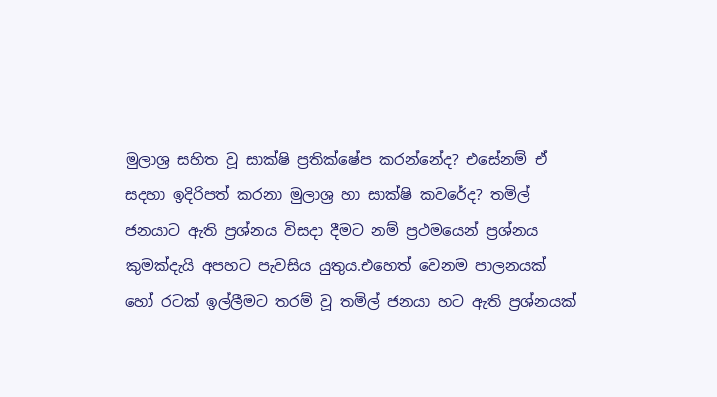මුලාශ්‍ර සහිත වූ සාක්ෂි ප්‍රතික්ෂේප කරන්නේද? එසේනම් ඒ සදහා ඉදිරිපත් කරනා මුලාශ්‍ර හා සාක්ෂි කවරේද? තමිල් ජනයාට ඇති ප්‍රශ්නය විසදා දීමට නම් ප්‍රථමයෙන් ප්‍රශ්නය කුමක්දැයි අපහට පැවසිය යුතුය.එහෙත් වෙනම පාලනයක් හෝ රටක් ඉල්ලීමට තරම් වූ තමිල් ජනයා හට ඇති ප්‍රශ්නයක්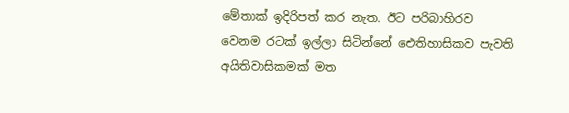මේතාක් ඉදිරිපත් කර නැත. ඊට පරිබාහිරව වෙනම රටක් ඉල්ලා සිටින්නේ ඓතිහාසිකව පැවති අයිතිවාසිකමක් මත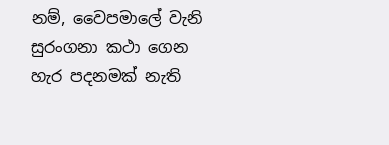නම්, වෛපමාලේ වැනි සුරංගනා කථා ගෙන හැර පදනමක් නැති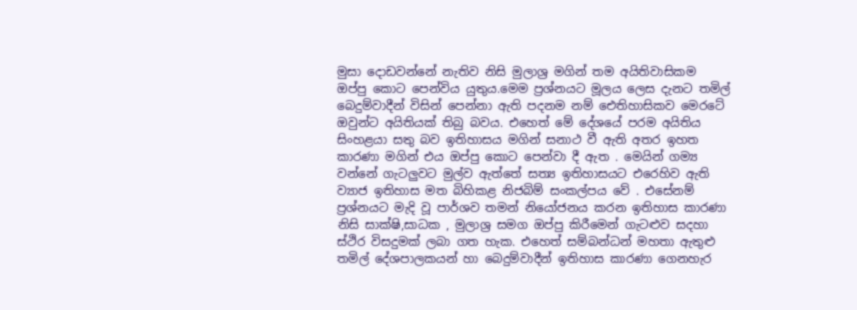මුසා දොඩවන්නේ නැතිව නිසි මුලාශ්‍ර මගින් තම අයිතිවාසිකම ඔප්පු කොට පෙන්විය යුතුය.මෙම ප්‍රශ්නයට මූලය ලෙස දැනට තමිල් බෙදුම්වාදීන් විසින් පෙන්නා ඇති පදනම නම් ඓතිහාසිකව මෙරටේ ඔවුන්ට අයිතියක් තිබු බවය. එහෙත් මේ දේශයේ පරම අයිතිය සිංහළයා සතු බව ඉතිහාසය මගින් සනාථ වී ඇති අතර ඉහත කාරණා මගින් එය ඔප්පු කොට පෙන්වා දී ඇත . මෙයින් ගම්‍ය වන්නේ ගැටලුවට මුල්ව ඇත්තේ සත්‍ය ඉතිහාසයට එරෙහිව ඇති ව්‍යාජ ඉතිහාස මත බිහිකළ නිජබිම් සංකල්පය වේ . එසේනම් ප්‍රශ්නයට මැදි වූ පාර්ශව තමන් නියෝජනය කරන ඉතිහාස කාරණා නිසි සාක්ෂි,සාධක , මුලාශ්‍ර සමග ඔප්පු කිරීමෙන් ගැටළුව සදහා ස්ථිර විසදුමක් ලබා ගත හැක. එහෙත් සම්බන්ධන් මහතා ඇතුළු තමිල් දේශපාලකයන් හා බෙදුම්වාදීන් ඉතිහාස කාරණා ගෙනහැර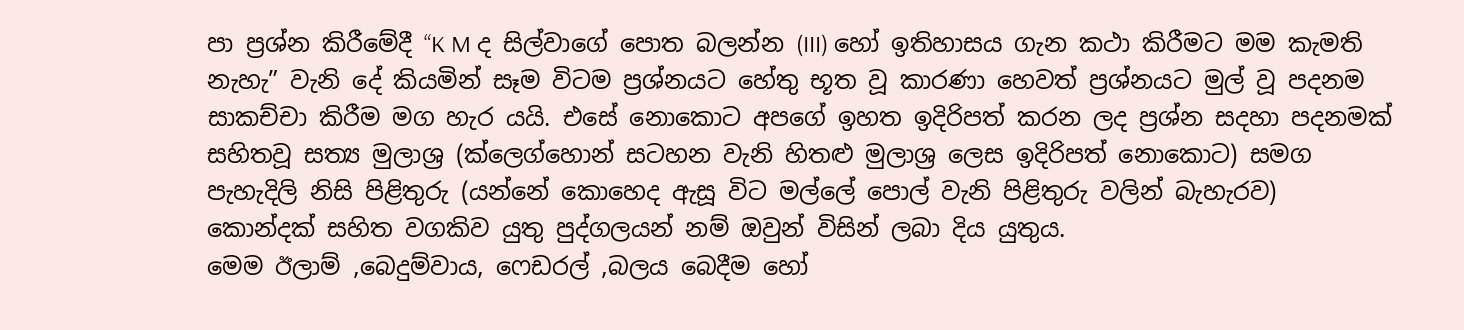පා ප්‍රශ්න කිරීමේදී “K M ද සිල්වාගේ පොත බලන්න (III) හෝ ඉතිහාසය ගැන කථා කිරීමට මම කැමති නැහැ” වැනි දේ කියමින් සෑම විටම ප්‍රශ්නයට හේතු භූත වූ කාරණා හෙවත් ප්‍රශ්නයට මුල් වූ පදනම සාකච්චා කිරීම මග හැර යයි. එසේ නොකොට අපගේ ඉහත ඉදිරිපත් කරන ලද ප්‍රශ්න සදහා පදනමක් සහිතවූ සත්‍ය මුලාශ්‍ර (ක්ලෙග්හොන් සටහන වැනි හිතළු මුලාශ්‍ර ලෙස ඉදිරිපත් නොකොට) සමග පැහැදිලි නිසි පිළිතුරු (යන්නේ කොහෙද ඇසූ විට මල්ලේ පොල් වැනි පිළිතුරු වලින් බැහැරව) කොන්දක් සහිත වගකිව යුතු පුද්ගලයන් නම් ඔවුන් විසින් ලබා දිය යුතුය.
මෙම ඊලාම් ,බෙදුම්වාය, ෆෙඩරල් ,බලය බෙදීම හෝ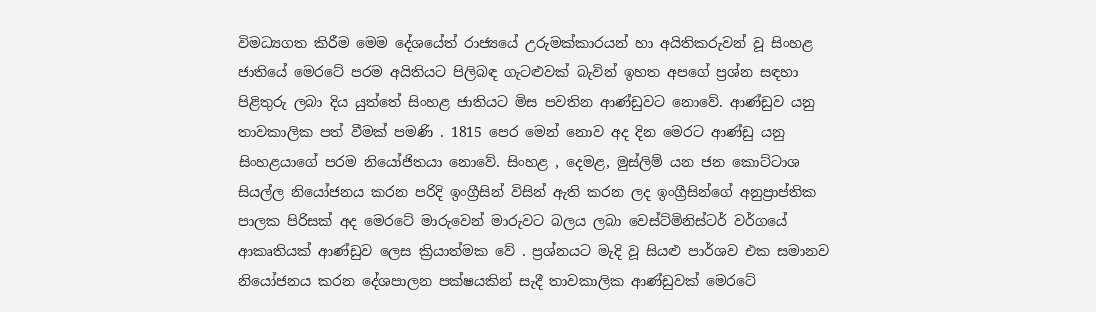විමධ්‍යගත කිරීම මෙම දේශයේත් රාජ්‍යයේ උරුමක්කාරයන් හා අයිතිකරුවන් වූ සිංහළ ජාතියේ මෙරටේ පරම අයිතියට පිලිබඳ ගැටළුවක් බැවින් ඉහත අපගේ ප්‍රශ්න සඳහා පිළිතුරු ලබා දිය යුත්තේ සිංහළ ජාතියට මිස පවතින ආණ්ඩුවට නොවේ. ආණ්ඩුව යනු තාවකාලික පත් වීමක් පමණි . 1815 පෙර මෙන් නොව අද දින මෙරට ආණ්ඩු යනු සිංහළයාගේ පරම නියෝජිතයා නොවේ. සිංහළ , දෙමළ, මුස්ලිම් යන ජන කොට්ටාශ සියල්ල නියෝජනය කරන පරිදි ඉංග්‍රීසින් විසින් ඇති කරන ලද ඉංග්‍රීසින්ගේ අනුප්‍රාප්තික පාලක පිරිසක් අද මෙරටේ මාරුවෙන් මාරුවට බලය ලබා වෙස්ට්මිනිස්ටර් වර්ගයේ ආකෘතියක් ආණ්ඩුව ලෙස ක්‍රියාත්මක වේ . ප්‍රශ්නයට මැදි වූ සියළු පාර්ශව එක සමානව නියෝජනය කරන දේශපාලන පක්ෂයකින් සැදී තාවකාලික ආණ්ඩුවක් මෙරටේ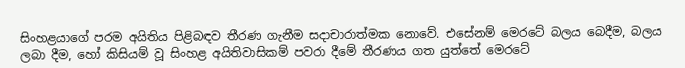සිංහළයාගේ පරම අයිතිය පිළිබඳව තීරණ ගැනීම සදාචාරාත්මක නොවේ. එසේනම් මෙරටේ බලය බෙදීම, බලය ලබා දීම, හෝ කිසියම් වූ සිංහළ අයිතිවාසිකම් පවරා දීමේ තීරණය ගත යුත්තේ මෙරටේ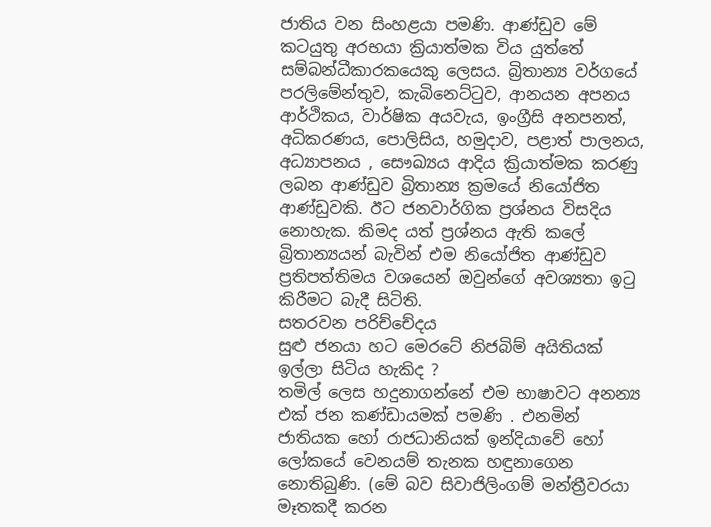ජාතිය වන සිංහළයා පමණි. ආණ්ඩුව මේ කටයුතු අරභයා ක්‍රියාත්මක විය යුත්තේ සම්බන්ධීකාරකයෙකු ලෙසය. බ්‍රිතාන්‍ය වර්ගයේ පරලිමේන්තුව, කැබිනෙට්ටුව, ආනයන අපනය ආර්ථිකය, වාර්ෂික අයවැය, ඉංග්‍රීසි අනපනත්, අධිකරණය, පොලිසිය, හමුදාව, පළාත් පාලනය, අධ්‍යාපනය , සෞඛ්‍යය ආදිය ක්‍රියාත්මක කරණු ලබන ආණ්ඩුව බ්‍රිතාන්‍ය ක්‍රමයේ නියෝජිත ආණ්ඩුවකි. ඊට ජනවාර්ගික ප්‍රශ්නය විසදිය නොහැක. කිමද යත් ප්‍රශ්නය ඇති කලේ බ්‍රිතාන්‍යයන් බැවින් එම නියෝජිත ආණ්ඩුව ප්‍රතිපත්තිමය වශයෙන් ඔවුන්ගේ අවශ්‍යතා ඉටු කිරීමට බැදී සිටිති.
සතරවන පරිච්චේදය
සුළු ජනයා හට මෙරටේ නිජබිම් අයිතියක් ඉල්ලා සිටිය හැකිද ?
තමිල් ලෙස හදුනාගන්නේ එම භාෂාවට අනන්‍ය එක් ජන කණ්ඩායමක් පමණි . එනමින් ජාතියක හෝ රාජධානියක් ඉන්දියාවේ හෝ ලෝකයේ වෙනයම් තැනක හඳුනාගෙන නොතිබුණි. (මේ බව සිවාජිලිංගම් මන්ත්‍රීවරයා මෑතකදී කරන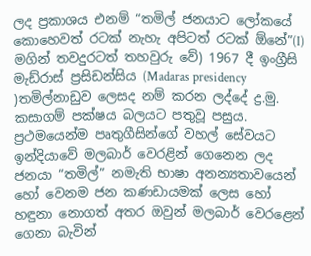ලද ප්‍රකාශය එනම් “තමිල් ජනයාට ලෝකයේ කොහෙවත් රටක් නැහැ අපිටත් රටක් ඕනේ”(I) මගින් තවදුරටත් තහවුරු වේ) 1967 දී ඉංග්‍රීසි මැඩ්රාස් ප්‍රසිඩන්සිය (Madaras presidency )තමිල්නාඩුව ලෙසද නම් කරන ලද්දේ ද්‍ර.මු. කසාගම් පක්ෂය බලයට පතුවූ පසුය.
ප්‍රථමයෙන්ම පෘතුගීසින්ගේ වහල් සේවයට ඉන්දියාවේ මලබාර් වෙරළින් ගෙනෙන ලද ජනයා “තමිල්” නමැති භාෂා අනන්‍යතාවයෙන් හෝ වෙනම ජන කණඩායමක් ලෙස හෝ හඳුනා නොගත් අතර ඔවුන් මලබාර් වෙරළෙන් ගෙනා බැවින්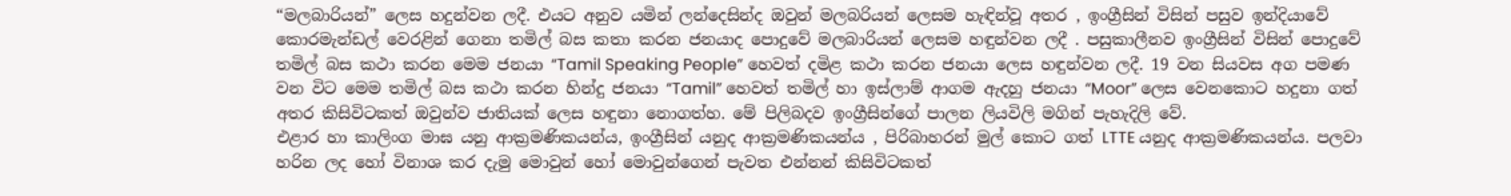“මලබාරියන්” ලෙස හදුන්වන ලදී. එයට අනුව යමින් ලන්දෙසින්ද ඔවුන් මලබරියන් ලෙසම හැඳින්වූ අතර , ඉංග්‍රීසින් විසින් පසුව ඉන්දියාවේ කොරමැන්ඩල් වෙරළින් ගෙනා තමිල් බස කතා කරන ජනයාද පොදුවේ මලබාරියන් ලෙසම හඳුන්වන ලදී . පසුකාලීනව ඉංග්‍රීසින් විසින් පොදුවේ තමිල් බස කථා කරන මෙම ජනයා “Tamil Speaking People” හෙවත් දමිළ කථා කරන ජනයා ලෙස හඳුන්වන ලදී. 19 වන සියවස අග පමණ වන විට මෙම තමිල් බස කථා කරන හින්දු ජනයා “Tamil” හෙවත් තමිල් හා ඉස්ලාම් ආගම ඇදහු ජනයා “Moor” ලෙස වෙනකොට හදුනා ගත් අතර කිසිවිටකත් ඔවුන්ව ජාතියක් ලෙස හඳුනා නොගත්හ. මේ පිලිබදව ඉංග්‍රීසින්ගේ පාලන ලියවිලි මගින් පැහැදිලි වේ.
එළාර හා කාලිංග මාඝ යනු ආක්‍රමණිකයන්ය, ඉංග්‍රීසින් යනුද ආක්‍රමණිකයන්ය , පිරිබාහරන් මුල් කොට ගත් LTTE යනුද ආක්‍රමණිකයන්ය. පලවා හරින ලද හෝ විනාශ කර දැමු මොවුන් හෝ මොවුන්ගෙන් පැවත එන්නන් කිසිවිටකත්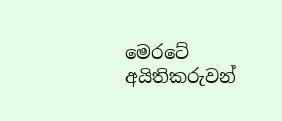මෙරටේ අයිතිකරුවන්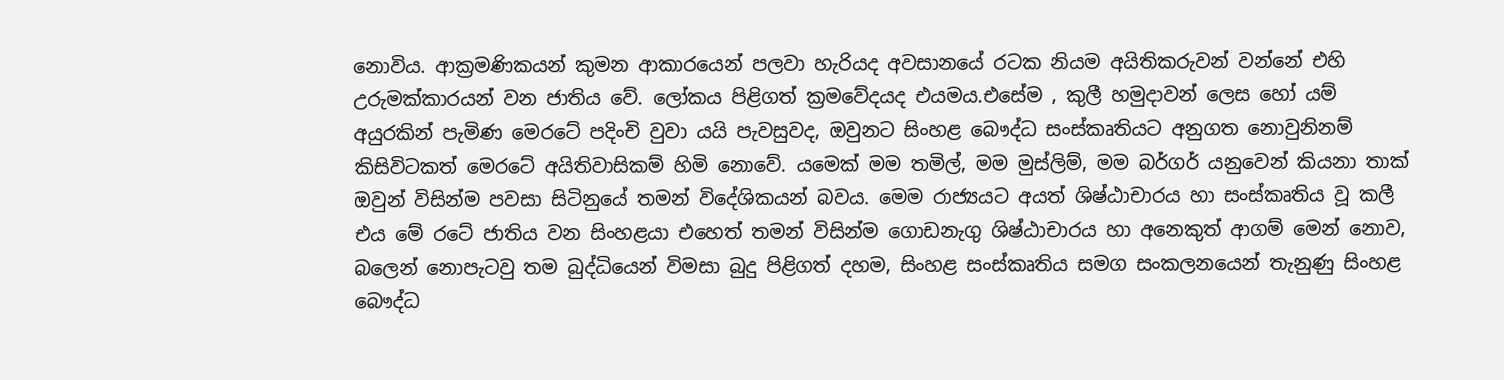නොවිය. ආක්‍රමණිකයන් කුමන ආකාරයෙන් පලවා හැරියද අවසානයේ රටක නියම අයිතිකරුවන් වන්නේ එහි උරුමක්කාරයන් වන ජාතිය වේ. ලෝකය පිළිගත් ක්‍රමවේදයද එයමය.එසේම , කුලී හමුදාවන් ලෙස හෝ යම් අයුරකින් පැමිණ මෙරටේ පදිංචි වුවා යයි පැවසුවද, ඔවුනට සිංහළ බෞද්ධ සංස්කෘතියට අනුගත නොවුනිනම් කිසිවිටකත් මෙරටේ අයිතිවාසිකම් හිමි නොවේ. යමෙක් මම තමිල්, මම මුස්ලිම්, මම බර්ගර් යනුවෙන් කියනා තාක් ඔවුන් විසින්ම පවසා සිටිනුයේ තමන් විදේශිකයන් බවය. මෙම රාජ්‍යයට අයත් ශිෂ්ඨාචාරය හා සංස්කෘතිය වූ කලී එය මේ රටේ ජාතිය වන සිංහළයා එහෙත් තමන් විසින්ම ගොඩනැගු ශිෂ්ඨාචාරය හා අනෙකුත් ආගම් මෙන් නොව, බලෙන් නොපැටවු තම බුද්ධියෙන් විමසා බුදු පිළිගත් දහම, සිංහළ සංස්කෘතිය සමග සංකලනයෙන් තැනුණු සිංහළ බෞද්ධ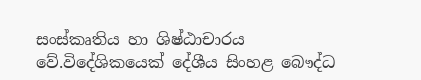සංස්කෘතිය හා ශිෂ්ඨාචාරය වේ.විදේශිකයෙක් දේශීය සිංහළ බෞද්ධ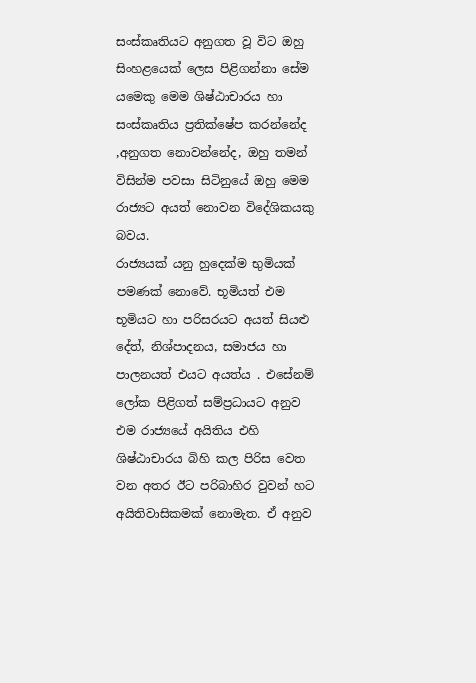සංස්කෘතියට අනුගත වූ විට ඔහු සිංහළයෙක් ලෙස පිළිගන්නා සේම යමෙකු මෙම ශිෂ්ඨාචාරය හා සංස්කෘතිය ප්‍රතික්ෂේප කරන්නේද ,අනුගත නොවන්නේද, ඔහු තමන් විසින්ම පවසා සිටිනුයේ ඔහු මෙම රාජ්‍යට අයත් නොවන විදේශිකයකු බවය.
රාජ්‍යයක් යනු හුදෙක්ම භුමියක් පමණක් නොවේ. භූමියත් එම භූමියට හා පරිසරයට අයත් සියළු දේත්, නිශ්පාදනය, සමාජය හා පාලනයත් එයට අයත්ය . එසේනම් ලෝක පිළිගත් සම්ප්‍රධායට අනුව එම රාජ්‍යයේ අයිතිය එහි ශිෂ්ඨාචාරය බිහි කල පිරිස වෙත වන අතර ඊට පරිබාහිර වුවන් හට අයිතිවාසිකමක් නොමැත. ඒ අනුව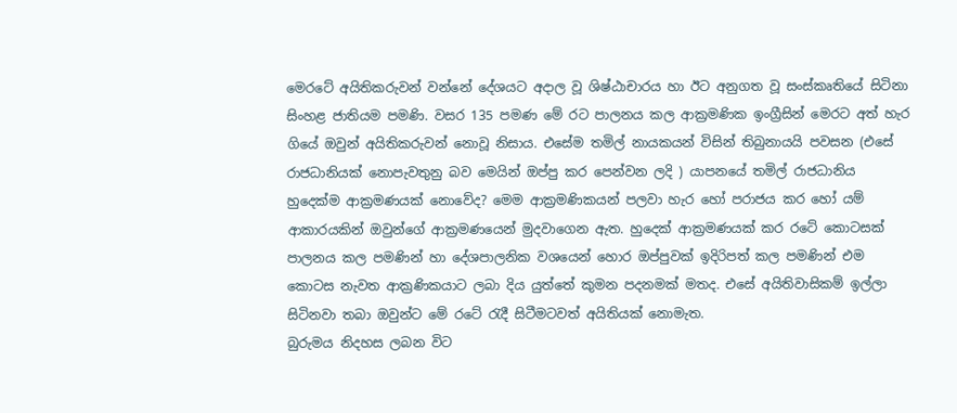මෙරටේ අයිතිකරුවන් වන්නේ දේශයට අදාල වූ ශිෂ්ඨාචාරය හා ඊට අනුගත වූ සංස්කෘතියේ සිටිනා සිංහළ ජාතියම පමණි. වසර 135 පමණ මේ රට පාලනය කල ආක්‍රමණික ඉංග්‍රීසින් මෙරට අත් හැර ගියේ ඔවුන් අයිතිකරුවන් නොවූ නිසාය. එසේම තමිල් නායකයන් විසින් තිබුනායයි පවසන (එසේ රාජධානියක් නොපැවතුනු බව මෙයින් ඔප්පු කර පෙන්වන ලදි ) යාපනයේ තමිල් රාජධානිය හුදෙක්ම ආක්‍රමණයක් නොවේද? මෙම ආක්‍රමණිකයන් පලවා හැර හෝ පරාජය කර හෝ යම් ආකාරයකින් ඔවුන්ගේ ආක්‍රමණයෙන් මුදවාගෙන ඇත. හුදෙක් ආක්‍රමණයක් කර රටේ කොටසක් පාලනය කල පමණින් හා දේශපාලනික වශයෙන් හොර ඔප්පුවක් ඉදිරිපත් කල පමණින් එම කොටස නැවත ආක්‍රණිකයාට ලබා දිය යුත්තේ කුමන පදනමක් මතද. එසේ අයිතිවාසිකම් ඉල්ලා සිටිනවා තබා ඔවුන්ට මේ රටේ රැදී සිටීමටවත් අයිතියක් නොමැත.
බුරුමය නිදහස ලබන විට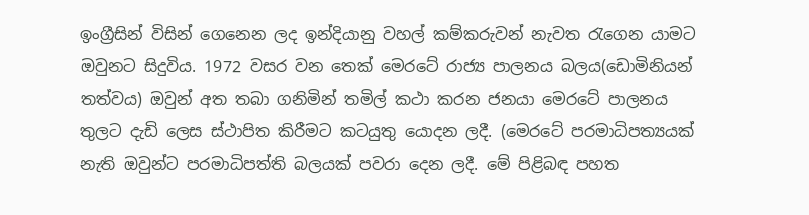ඉංග්‍රීසින් විසින් ගෙනෙන ලද ඉන්දියානු වහල් කම්කරුවන් නැවත රැගෙන යාමට ඔවුනට සිදුවිය. 1972 වසර වන තෙක් මෙරටේ රාජ්‍ය පාලනය බලය(ඩොමිනියන් තත්වය) ඔවුන් අත තබා ගනිමින් තමිල් කථා කරන ජනයා මෙරටේ පාලනය තුලට දැඩි ලෙස ස්ථාපිත කිරීමට කටයුතු යොදන ලදී. (මෙරටේ පරමාධිපත්‍යයක් නැති ඔවුන්ට පරමාධිපත්ති බලයක් පවරා දෙන ලදී. මේ පිළිබඳ පහත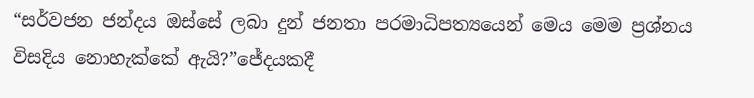“සර්වජන ජන්දය ඔස්සේ ලබා දුන් ජනතා පරමාධිපත්‍යයෙන් මෙය මෙම ප්‍රශ්නය විසදිය නොහැක්කේ ඇයි?”ජේදයකදී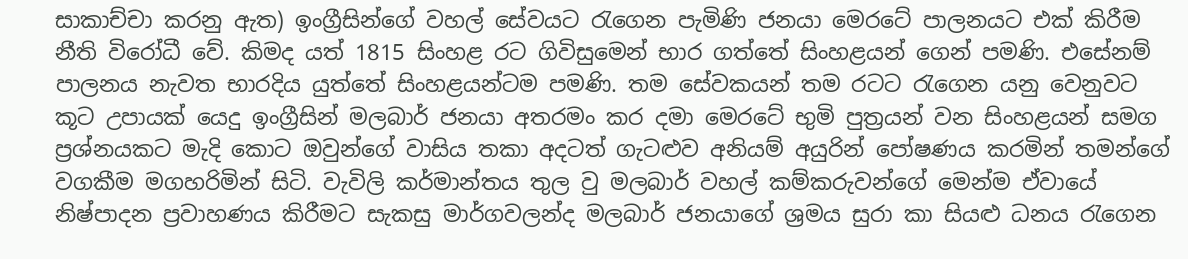සාකාච්චා කරනු ඇත) ඉංග්‍රීසින්ගේ වහල් සේවයට රැගෙන පැමිණි ජනයා මෙරටේ පාලනයට එක් කිරීම නීති විරෝධී වේ. කිමද යත් 1815 සිංහළ රට ගිවිසුමෙන් භාර ගත්තේ සිංහළයන් ගෙන් පමණි. එසේනම් පාලනය නැවත භාරදිය යුත්තේ සිංහළයන්ටම පමණි. තම සේවකයන් තම රටට රැගෙන යනු වෙනුවට කූට උපායක් යෙදු ඉංග්‍රීසින් මලබාර් ජනයා අතරමං කර දමා මෙරටේ භුමි පුත්‍රයන් වන සිංහළයන් සමග ප්‍රශ්නයකට මැදි කොට ඔවුන්ගේ වාසිය තකා අදටත් ගැටළුව අනියම් අයුරින් පෝෂණය කරමින් තමන්ගේ වගකීම මගහරිමින් සිටි. වැවිලි කර්මාන්තය තුල වු මලබාර් වහල් කම්කරුවන්ගේ මෙන්ම ඒවායේ නිෂ්පාදන ප්‍රවාහණය කිරීමට සැකසු මාර්ගවලන්ද මලබාර් ජනයාගේ ශ්‍රමය සුරා කා සියළු ධනය රැගෙන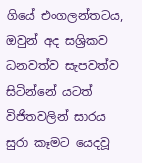ගියේ එංගලන්තටය, ඔවුන් අද සශ්‍රිකව ධනවත්ව සැපවත්ව සිටින්නේ යටත් විජිතවලින් සාරය සුරා කෑමට යෙදවූ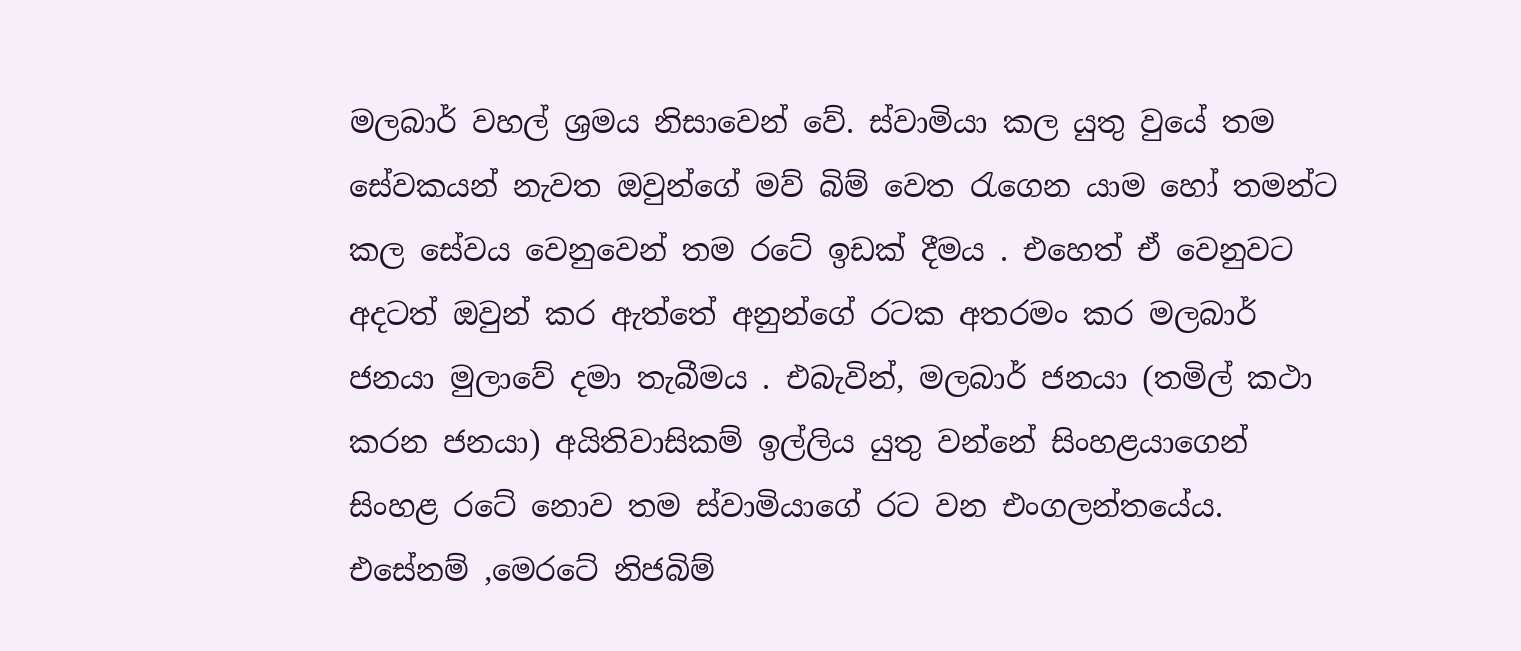මලබාර් වහල් ශ්‍රමය නිසාවෙන් වේ. ස්වාමියා කල යුතු වුයේ තම සේවකයන් නැවත ඔවුන්ගේ මව් බිම් වෙත රැගෙන යාම හෝ තමන්ට කල සේවය වෙනුවෙන් තම රටේ ඉඩක් දීමය . එහෙත් ඒ වෙනුවට අදටත් ඔවුන් කර ඇත්තේ අනුන්ගේ රටක අතරමං කර මලබාර් ජනයා මුලාවේ දමා තැබීමය . එබැවින්, මලබාර් ජනයා (තමිල් කථා කරන ජනයා) අයිතිවාසිකම් ඉල්ලිය යුතු වන්නේ සිංහළයාගෙන් සිංහළ රටේ නොව තම ස්වාමියාගේ රට වන එංගලන්තයේය. එසේනම් ,මෙරටේ නිජබිම්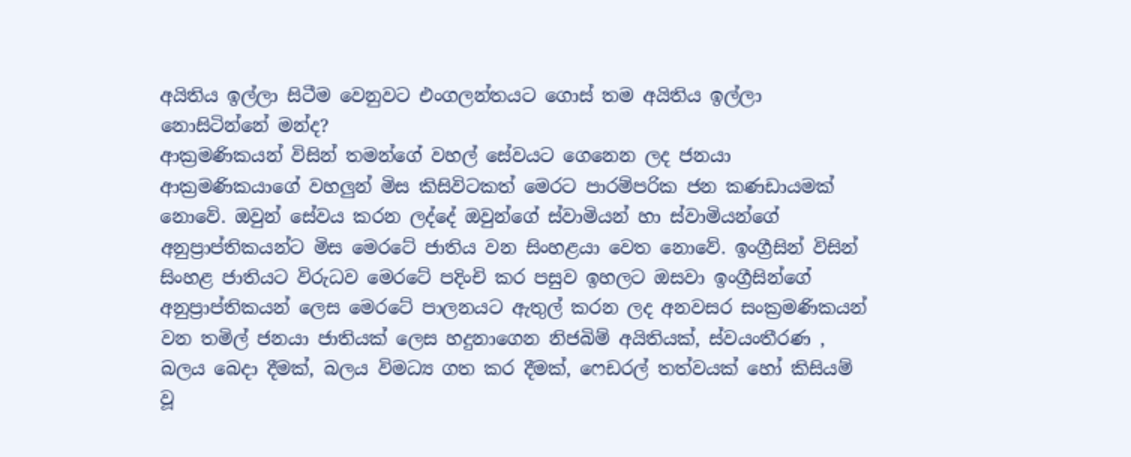අයිතිය ඉල්ලා සිටීම වෙනුවට එංගලන්තයට ගොස් තම අයිතිය ඉල්ලා නොසිටින්නේ මන්ද?
ආක්‍රමණිකයන් විසින් තමන්ගේ වහල් සේවයට ගෙනෙන ලද ජනයා ආක්‍රමණිකයාගේ වහලුන් මිස කිසිවිටකත් මෙරට පාරම්පරික ජන කණඩායමක් නොවේ. ඔවුන් සේවය කරන ලද්දේ ඔවුන්ගේ ස්වාමියන් හා ස්වාමියන්ගේ අනුප්‍රාප්තිකයන්ට මිස මෙරටේ ජාතිය වන සිංහළයා වෙත නොවේ. ඉංග්‍රීසින් විසින් සිංහළ ජාතියට විරුධව මෙරටේ පදිංචි කර පසුව ඉහලට ඔසවා ඉංග්‍රීසින්ගේ අනුප්‍රාප්තිකයන් ලෙස මෙරටේ පාලනයට ඇතුල් කරන ලද අනවසර සංක්‍රමණිකයන් වන තමිල් ජනයා ජාතියක් ලෙස හදුනාගෙන නිජබිම් අයිතියක්, ස්වයංතීරණ , බලය බෙදා දීමක්, බලය විමධ්‍ය ගත කර දීමක්, ෆෙඩරල් තත්වයක් හෝ කිසියම් වූ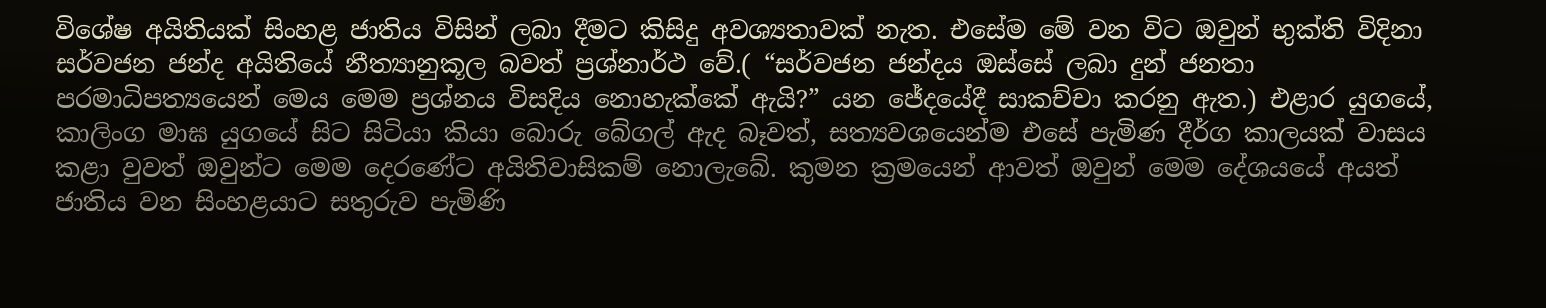විශේෂ අයිතියක් සිංහළ ජාතිය විසින් ලබා දීමට කිසිදු අවශ්‍යතාවක් නැත. එසේම මේ වන විට ඔවුන් භුක්ති විදිනා සර්වජන ජන්ද අයිතියේ නීත්‍යානුකූල බවත් ප්‍රශ්නාර්ථ වේ.( “සර්වජන ජන්දය ඔස්සේ ලබා දුන් ජනතා පරමාධිපත්‍යයෙන් මෙය මෙම ප්‍රශ්නය විසදිය නොහැක්කේ ඇයි?” යන ජේදයේදී සාකච්චා කරනු ඇත.) එළාර යුගයේ, කාලිංග මාඝ යුගයේ සිට සිටියා කියා බොරු බේගල් ඇද බෑවත්, සත්‍යවශයෙන්ම එසේ පැමිණ දීර්ග කාලයක් වාසය කළා වුවත් ඔවුන්ට මෙම දෙරණේට අයිතිවාසිකම් නොලැබේ. කුමන ක්‍රමයෙන් ආවත් ඔවුන් මෙම දේශයයේ අයත් ජාතිය වන සිංහළයාට සතුරුව පැමිණි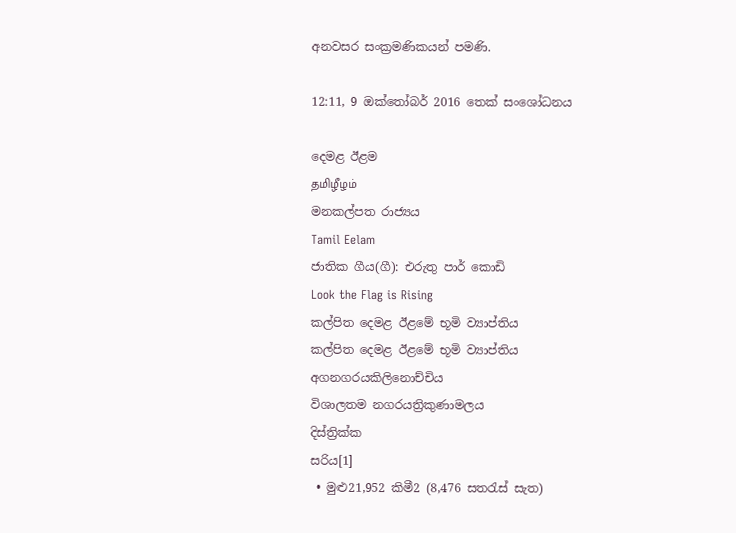අනවසර සංක්‍රමණිකයන් පමණි.

12:11, 9 ඔක්තෝබර් 2016 තෙක් සංශෝධනය

දෙමළ ඊළම
தமிழீழம்
මනකල්පත රාජ්‍යය
Tamil Eelam
ජාතික ගීය(ගී): එරුතු පාර් කොඩි
Look the Flag is Rising
කල්පිත දෙමළ ඊළමේ භූමි ව්‍යාප්තිය
කල්පිත දෙමළ ඊළමේ භූමි ව්‍යාප්තිය
අගනගරයකිලිනොච්චිය
විශාලතම නගරයත්‍රිකුණාමලය
දිස්ත්‍රික්ක
සරිය[1]
 • මුළු21,952 කිමී2 (8,476 සතරැස් සැත)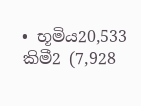• භූමිය20,533 කිමී2 (7,928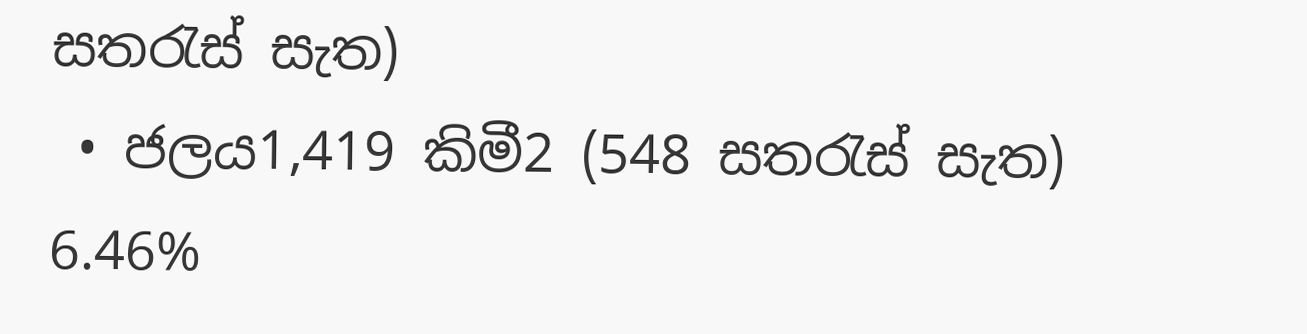සතරැස් සැත)
 • ජලය1,419 කිමී2 (548 සතරැස් සැත)  6.46%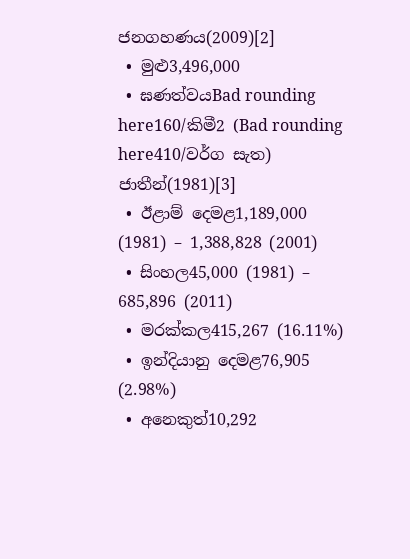ජනගහණය(2009)[2]
 • මුළු3,496,000
 • ඝණත්වයBad rounding here160/කිමී2 (Bad rounding here410/වර්ග සැත)
ජාතීන්(1981)[3]
 • ඊළාම් දෙමළ1,189,000 (1981) – 1,388,828 (2001)
 • සිංහල45,000 (1981) – 685,896 (2011)
 • මරක්කල415,267 (16.11%)
 • ඉන්දියානු දෙමළ76,905 (2.98%)
 • අනෙකුත්10,292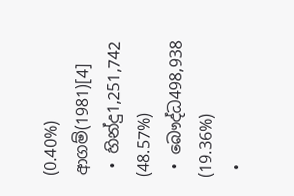(0.40%)
ආගම්(1981)[4]
 • හින්දු1,251,742 (48.57%)
 • බෞද්ධ498,938 (19.36%)
 •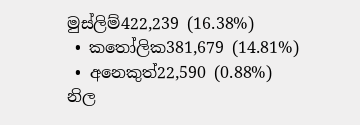මුස්ලිම්422,239 (16.38%)
 • කතෝලික381,679 (14.81%)
 • අනෙකුත්22,590 (0.88%)
නිල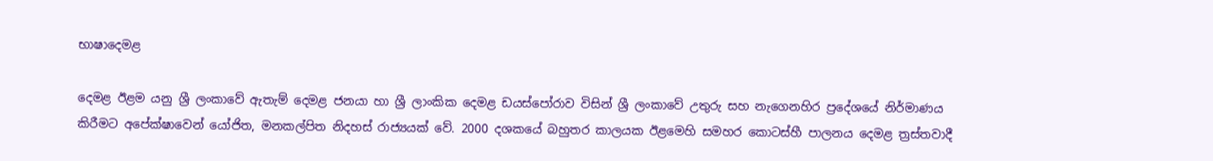භාෂාදෙමළ

දෙමළ ඊළම යනු ශ්‍රී ලංකාවේ ඇතැම් දෙමළ ජනයා හා ශ්‍රී ලාංකික දෙමළ ඩයස්පෝරාව විසින් ශ්‍රී ලංකාවේ උතුරු සහ නැගෙනහිර ප්‍රදේශයේ නිර්මාණය කිරීමට අපේක්ෂාවෙන් යෝජිත, මනකල්පිත නිදහස් රාජ්‍යයක් වේ. 2000 දශකයේ බහුතර කාලයක ඊළමෙහි සමහර කොටස්හී පාලනය දෙමළ ත්‍රස්තවාදී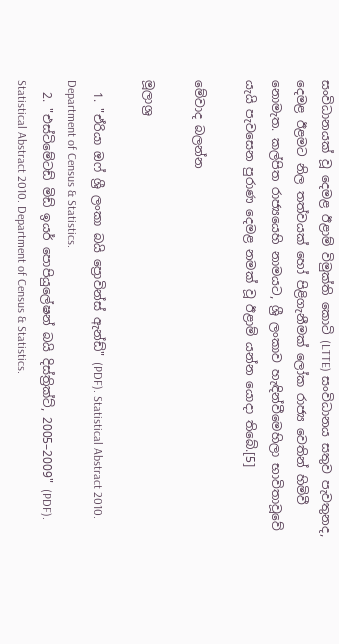සංවිධානයක් වූ දෙමළ ඊළාම් විමුක්ති කොටි (LTTE) සංවිධානය සතුව පැවතුනද, දෙමළ ඊළමට නිල තත්වයක් හෝ පිළිගැනීමක් ලෝක රාජ්‍ය වෙතින් හිමිවී නොමැත. කල්පිත රාජ්‍යයෙහි නාමයට, ශ්‍රී ලංකාව හැඳින්වීමෙහිලා භාවිතාවූවේ යැයි පැවසෙන පුරාණ දෙමළ නමක් වූ ඊළාම් යන්න යොදා තිබේ.[5]

මේවාද බලන්න

මූලාශ්‍ර

  1. "ඒරියා ඔෆ් ශ්‍රී ලංකා බයි ප්‍රොවින්ස් ඇන්ඩ්" (PDF). Statistical Abstract 2010. Department of Census & Statistics.
  2. "එස්ටිමේටඩ් මිඩ් ඉයර් පොපියුලේෂන් බයි දිස්ත්‍රික්ට්, 2005–2009" (PDF). Statistical Abstract 2010. Department of Census & Statistics.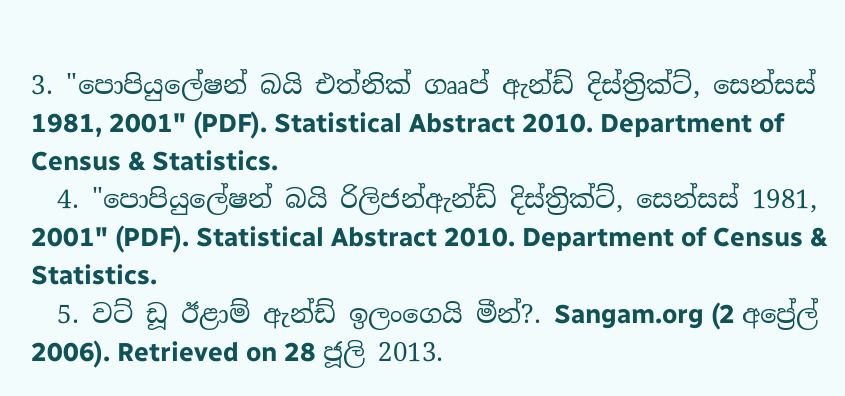3. "පොපියුලේෂන් බයි එත්නික් ගෲප් ඇන්ඩ් දිස්ත්‍රික්ට්, සෙන්සස් 1981, 2001" (PDF). Statistical Abstract 2010. Department of Census & Statistics.
  4. "පොපියුලේෂන් බයි රිලිජන්ඇන්ඩ් දිස්ත්‍රික්ට්, සෙන්සස් 1981, 2001" (PDF). Statistical Abstract 2010. Department of Census & Statistics.
  5. වට් ඩූ ඊළාම් ඇන්ඩ් ඉලංගෙයි මීන්?. Sangam.org (2 අප්‍රේල් 2006). Retrieved on 28 ජූලි 2013.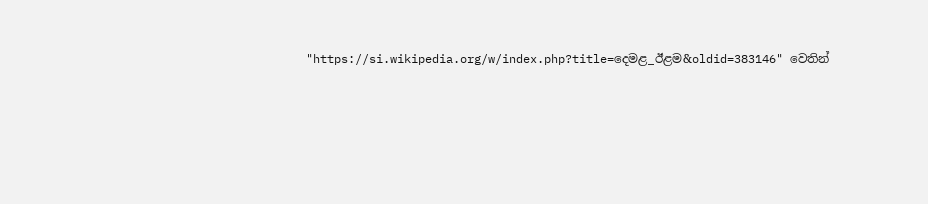"https://si.wikipedia.org/w/index.php?title=දෙමළ_ඊළම&oldid=383146" වෙතින්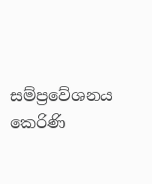සම්ප්‍රවේශනය කෙරිණි